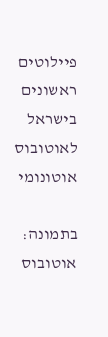פיילוטים ראשונים בישראל לאוטובוס אוטונומי

בתמונה: אוטובוס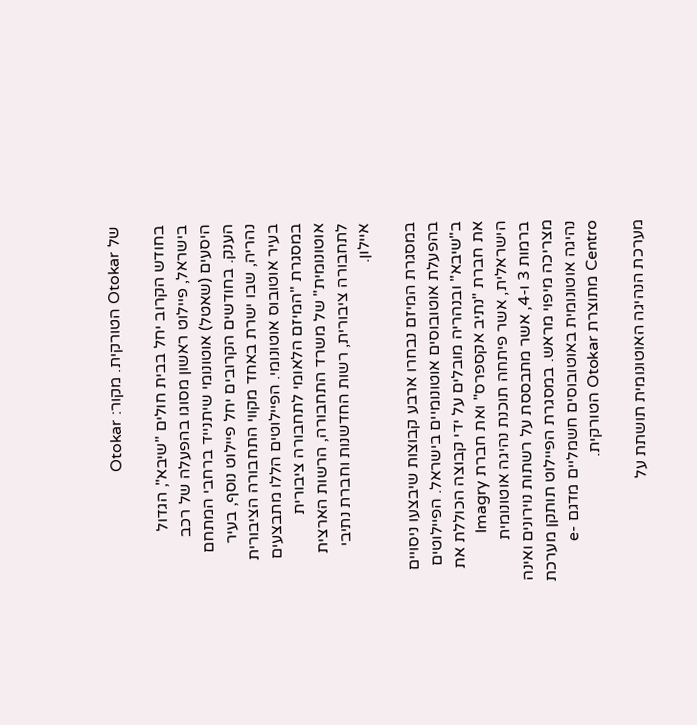של Otokar הטורקית. מקור: Otokar

בחודש הקרוב יחל בבית חולים "שיבא", הגדול בישראל, פיילוט ראשון מסוגו בהפעלה של רכב היסעים (שאטל) אוטונומי שיתנייד ברחבי המתחם הענק. בחודשים הקרובים יחל פיילוט נוסף, בעיר נהריה, שבו ישרת באחד מקווי התחבורה הציבורית בעיר אוטובוס אוטונומי. הפיילוטים הללו מתבצעים במסגרת "המיזם הלאומי לתחבורה ציבורית אוטונומית" של משרד התחבורה, הרשות הארצית לתחבורה ציבורית, רשות החדשנות וחברת נתיבי איילון.

במסגרת המיזם נבחרו ארבע קבוצות שיבצעו ניסויים בהפעלת אוטובוסים אוטונומיים בישראל. הפיילוטים ב"שיבא" ובנהריה מובלים על ידי קבוצה הכוללת את את חברת "נתיב אקספרס" ואת חברת Imagry הישראלית, אשר פיתחה תוכנת נהיגה אוטונומית ברמות 3 ו-4, אשר מתבססת על רשתות נוירונים ואינה מצריכה מיפוי מראש. במסגרת הפיילוט תותקן מערכת נהיגה אוטונומית באוטובוסים חשמליים מדגם e-Centro מתוצרת Otokar הטורקית.

מערכת הנהיגה האוטונומית תושתת על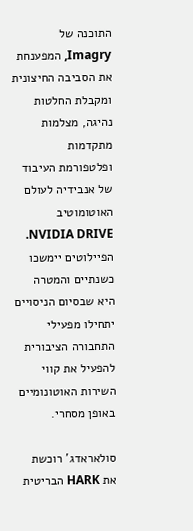התוכנה של Imagry, המפענחת את הסביבה החיצונית ומקבלת החלטות נהיגה, מצלמות מתקדמות ופלטפורמת העיבוד של אנבידיה לעולם האוטומוטיב NVIDIA DRIVE. הפיילוטים יימשכו כשנתיים והמטרה היא שבסיום הניסויים יתחילו מפעילי התחבורה הציבורית להפעיל את קווי השירות האוטונומיים באופן מסחרי.

סולאראדג' רוכשת את HARK הבריטית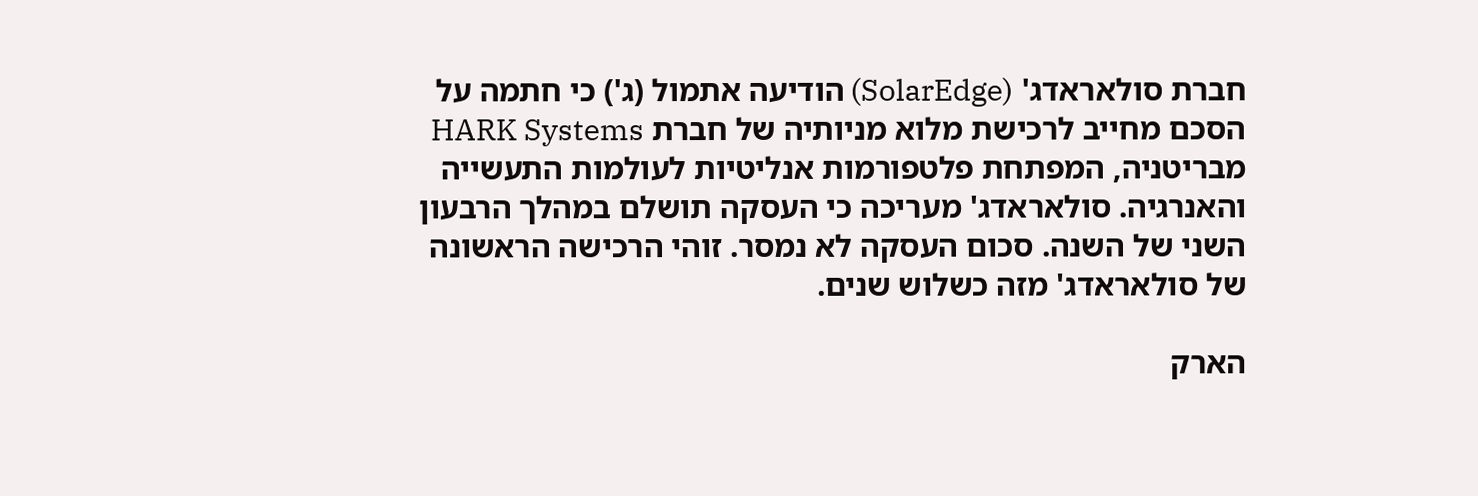חברת סולאראדג' (SolarEdge) הודיעה אתמול (ג') כי חתמה על הסכם מחייב לרכישת מלוא מניותיה של חברת HARK Systems מבריטניה, המפתחת פלטפורמות אנליטיות לעולמות התעשייה והאנרגיה. סולאראדג' מעריכה כי העסקה תושלם במהלך הרבעון השני של השנה. סכום העסקה לא נמסר. זוהי הרכישה הראשונה של סולאראדג' מזה כשלוש שנים.

הארק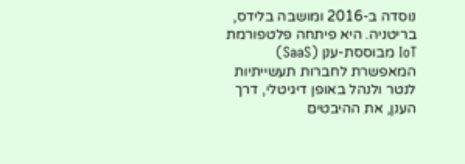נוסדה ב-2016 ומושבה בלידס, בריטניה. היא פיתחה פלטפורמת IoT מבוססת-ענן (SaaS) המאפשרת לחברות תעשייתיות לנטר ולנהל באופן דיגיטלי, דרך הענן, את ההיבטים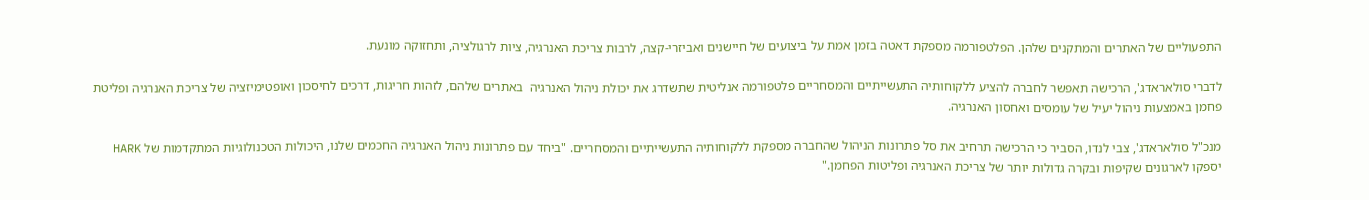התפעוליים של האתרים והמתקנים שלהן. הפלטפורמה מספקת דאטה בזמן אמת על ביצועים של חיישנים ואביזרי-קצה, לרבות צריכת האנרגיה, ציות לרגולציה, ותחזוקה מונעת.

לדברי סולאראדג', הרכישה תאפשר לחברה להציע ללקוחותיה התעשייתיים והמסחריים פלטפורמה אנליטית שתשדרג את יכולת ניהול האנרגיה  באתרים שלהם, לזהות חריגות, דרכים לחיסכון ואופטימיזציה של צריכת האנרגיה ופליטת פחמן באמצעות ניהול יעיל של עומסים ואחסון האנרגיה.

מנכ"ל סולאראדג', צבי לנדו, הסביר כי הרכישה תרחיב את סל פתרונות הניהול שהחברה מספקת ללקוחותיה התעשייתיים והמסחריים. "ביחד עם פתרונות ניהול האנרגיה החכמים שלנו, היכולות הטכנולוגיות המתקדמות של HARK יספקו לארגונים שקיפות ובקרה גדולות יותר של צריכת האנרגיה ופליטות הפחמן."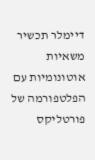דיימלר תכשיר משאיות אוטונומיות עם הפלטפורמה של פורטליקס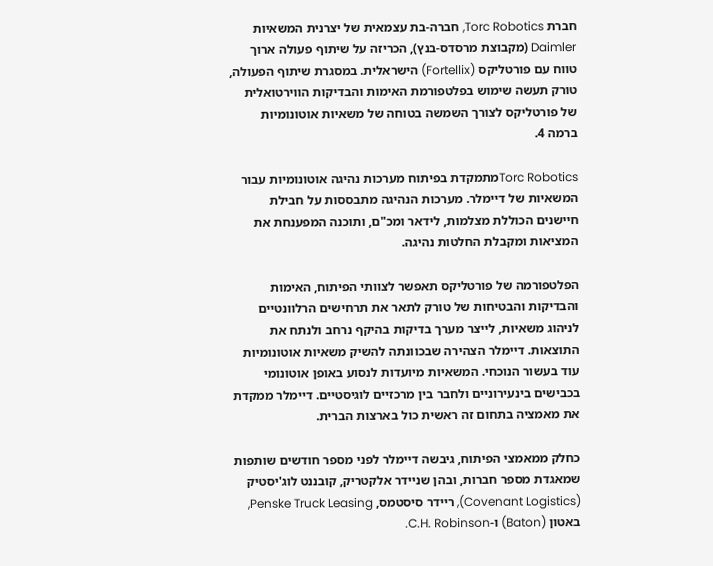חברת Torc Robotics, חברה-בת עצמאית של יצרנית המשאיות Daimler (מקבוצת מרסדס-בנץ), הכריזה על שיתוף פעולה ארוך טווח עם פורטליקס (Fortellix) הישראלית. במסגרת שיתוף הפעולה, טורק תעשה שימוש בפלטפורמת האימות והבדיקות הווירטואלית של פורטליקס לצורך השמשה בטוחה של משאיות אוטונומיות ברמה 4.

Torc Roboticsמתמקדת בפיתוח מערכות נהיגה אוטונומיות עבור המשאיות של דיימלר. מערכות הנהיגה מתבססות על חבילת חיישנים הכוללת מצלמות, לידאר ומכ"ם, ותוכנה המפענחת את המציאות ומקבלת החלטות נהיגה.

הפלטפורמה של פורטליקס תאפשר לצוותי הפיתוח, האימות והבדיקות והבטיחות של טורק לתאר את תרחישים הרלוונטיים לניהוג משאיות, לייצר מערך בדיקות בהיקף נרחב ולנתח את התוצאות. דיימלר הצהירה שבכוונתה להשיק משאיות אוטונומיות עוד בעשור הנוכחי. המשאיות מיועדות לנסוע באופן אוטונומי בכבישים בינעירוניים ולחבר בין מרכזיים לוגיסטיים. דיימלר ממקדת את מאמציה בתחום זה ראשית כול בארצות הברית.

כחלק ממאמצי הפיתוח, גיבשה דיימלר לפני מספר חודשים שותפות שמאגדת מספר חברות, ובהן שניידר אלקטריק, קובננט לוג'יסטיק (Covenant Logistics), ריידר סיסטמס, Penske Truck Leasing, באטון (Baton) ו-C.H. Robinson.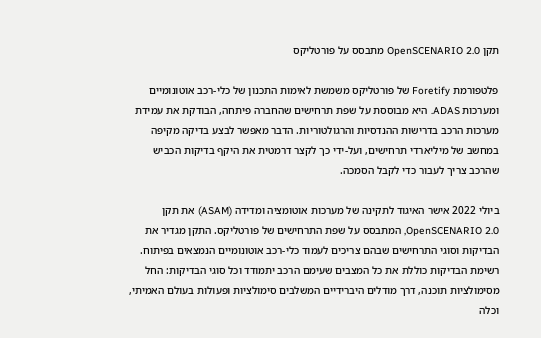תקן OpenSCENARIO 2.0 מתבסס על פורטליקס

פלטפורמת Foretify של פורטליקס משמשת לאימות התכנון של כלי-רכב אוטונומיים ומערכות ADAS. היא מבוססת על שפת תרחישים שהחברה פיתחה, הבודקת את עמידת מערכות הרכב בדרישות ההנדסיות והרגולטוריות. הדבר מאפשר לבצע בדיקה מקיפה במחשב של מיליארדי תרחישים, ועל-ידי כך לקצר דרמטית את היקף בדיקות הכביש שהרכב צריך לעבור כדי לקבל הסמכה.

ביולי 2022 אישר האיגוד לתקינה של מערכות אוטומציה ומדידה (ASAM) את תקן OpenSCENARIO 2.0, המתבסס על שפת התרחישים של פורטליקס. התקן מגדיר את הבדיקות וסוגי התרחישים שבהם צריכים לעמוד כלי-רכב אוטונומיים הנמצאים בפיתוח. רשימת הבדיקות כוללת את כל המצבים שעימם הרכב יתמודד וכל סוגי הבדיקות: החל מסימולציות תוכנה, דרך מודלים היברידיים המשלבים סימולציות ופעולות בעולם האמיתי, וכלה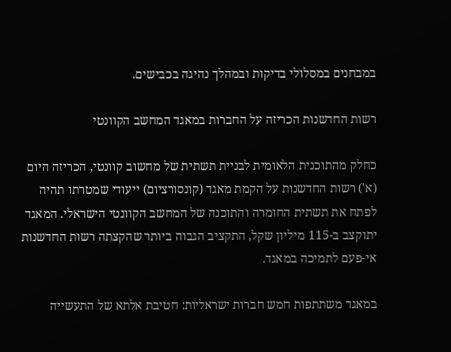במבחנים במסלולי בדיקות ובמהלך נהיגה בכבישים.

רשות החדשנות הכריזה על החברות במאגד המחשב הקוונטי

כחלק מהתוכנית הלאומית לבניית תשתית של מחשוב קוונטי, הכריזה היום (א') רשות החדשנות על הקמת מאגד (קונסורציום) ייעודי שמטרתו תהיה לפתח את תשתית החומרה והתוכנה של המחשב הקוונטי הישראלי. המאגד יתוקצב ב-115 מיליון שקל, התקציב הגבוה ביותר שהקצתה רשות החדשנות אי-פעם לתמיכה במאגד.

במאגד משתתפות חמש חברות ישראליות: חטיבת אלתא של התעשייה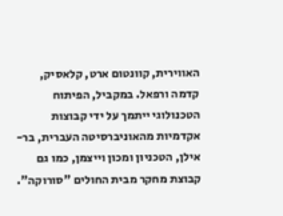האווירית, קוונטום ארט, קלאסיק, קדמה ורפאל. במקביל, הפיתוח הטכנולוגי ייתמך על ידי קבוצות אקדמיות מהאוניברסיטה העברית, בר-אילן, הטכניון ומכון וייצמן, כמו גם קבוצת מחקר מבית החולים "סורוקה".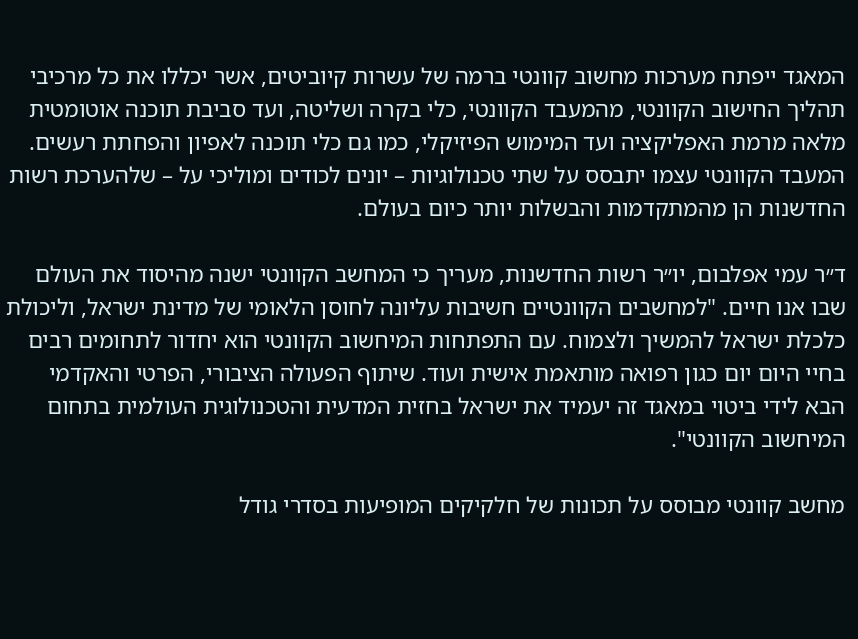המאגד ייפתח מערכות מחשוב קוונטי ברמה של עשרות קיוביטים, אשר יכללו את כל מרכיבי תהליך החישוב הקוונטי, מהמעבד הקוונטי, כלי בקרה ושליטה, ועד סביבת תוכנה אוטומטית מלאה מרמת האפליקציה ועד המימוש הפיזיקלי, כמו גם כלי תוכנה לאפיון והפחתת רעשים. המעבד הקוונטי עצמו יתבסס על שתי טכנולוגיות – יונים לכודים ומוליכי על – שלהערכת רשות החדשנות הן מהמתקדמות והבשלות יותר כיום בעולם.

ד״ר עמי אפלבום, יו״ר רשות החדשנות, מעריך כי המחשב הקוונטי ישנה מהיסוד את העולם שבו אנו חיים. "למחשבים הקוונטיים חשיבות עליונה לחוסן הלאומי של מדינת ישראל, וליכולת כלכלת ישראל להמשיך ולצמוח. עם התפתחות המיחשוב הקוונטי הוא יחדור לתחומים רבים בחיי היום יום כגון רפואה מותאמת אישית ועוד. שיתוף הפעולה הציבורי, הפרטי והאקדמי הבא לידי ביטוי במאגד זה יעמיד את ישראל בחזית המדעית והטכנולוגית העולמית בתחום המיחשוב הקוונטי".

מחשב קוונטי מבוסס על תכונות של חלקיקים המופיעות בסדרי גודל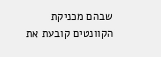שבהם מכניקת הקוונטים קובעת את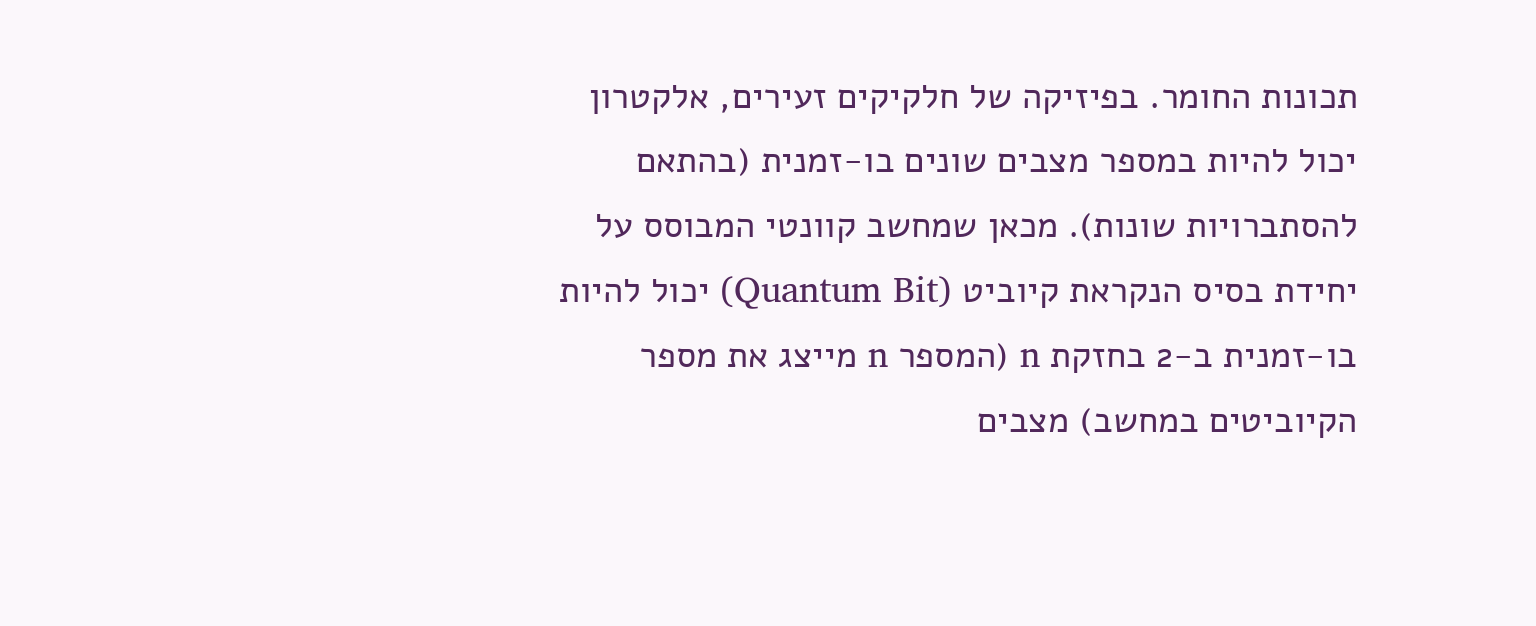תכונות החומר. בפיזיקה של חלקיקים זעירים, אלקטרון  יכול להיות במספר מצבים שונים בו-זמנית (בהתאם להסתברויות שונות). מכאן שמחשב קוונטי המבוסס על יחידת בסיס הנקראת קיוביט (Quantum Bit) יכול להיות בו-זמנית ב-2 בחזקת n (המספר n מייצג את מספר הקיוביטים במחשב) מצבים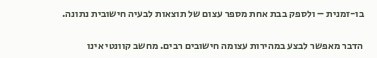בו-זמנית – ולספק בבת אחת מספר עצום של תוצאות לבעיה חישובית נתונה.

הדבר מאפשר לבצע במהירות עצומה חישובים רבים. מחשב קוונטי אינו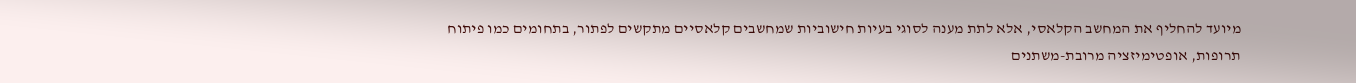מיועד להחליף את המחשב הקלאסי, אלא לתת מענה לסוגי בעיות חישוביות שמחשבים קלאסיים מתקשים לפתור, בתחומים כמו פיתוח תרופות, אופטימיזציה מרובת-משתנים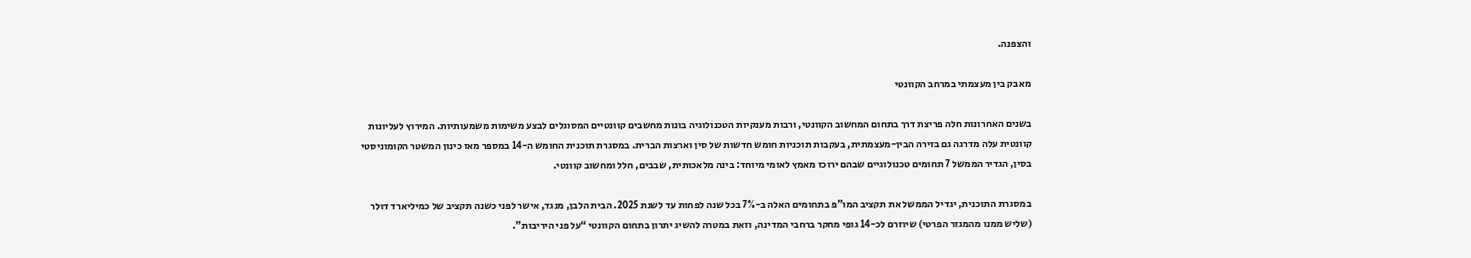והצפנה.

מאבק בין מעצמתי במרחב הקוונטי

בשנים האחרונות חלה פריצת דרך בתחום המחשוב הקוונטי, ורבות מענקיות הטכנולוגיה בונות מחשבים קוונטיים המסוגלים לבצע משימות משמעותיות. המירוץ לעליונות קוונטית עלה מדרגה גם בזירה הבין-מעצמתית, בעקבות תוכניות חומש חדשות של סין וארצות הברית. במסגרת תוכנית החומש ה-14 במספר מאז כינון המשטר הקומוניסטי בסין, הגדיר הממשל 7 תחומים טכנולוגיים שבהם ירוכז מאמץ לאומי מיוחד: בינה מלאכותית, שבבים, חלל ומחשוב קוונטי.

במסגרת התוכנית, יגדיל הממשל את תקציב המו”פ בתחומים האלה ב-7% בכל שנה לפחות עד לשנת 2025. הבית הלבן, מנגד, אישר לפני כשנה תקציב של כמיליארד דולר (שליש ממנו מהמגזר הפרטי) שיוזרם לכ-14 גופי מחקר ברחבי המדינה, וזאת במטרה להשיג יתרון בתחום הקוונטי “על פני היריבות”.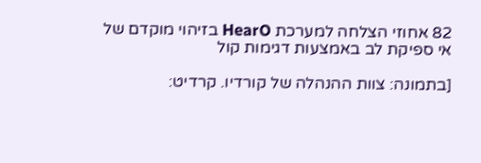82 אחוזי הצלחה למערכת HearO בזיהוי מוקדם של אי ספיקת לב באמצעות דגימות קול

[בתמונה: צוות ההנהלה של קורדיו. קרדיט: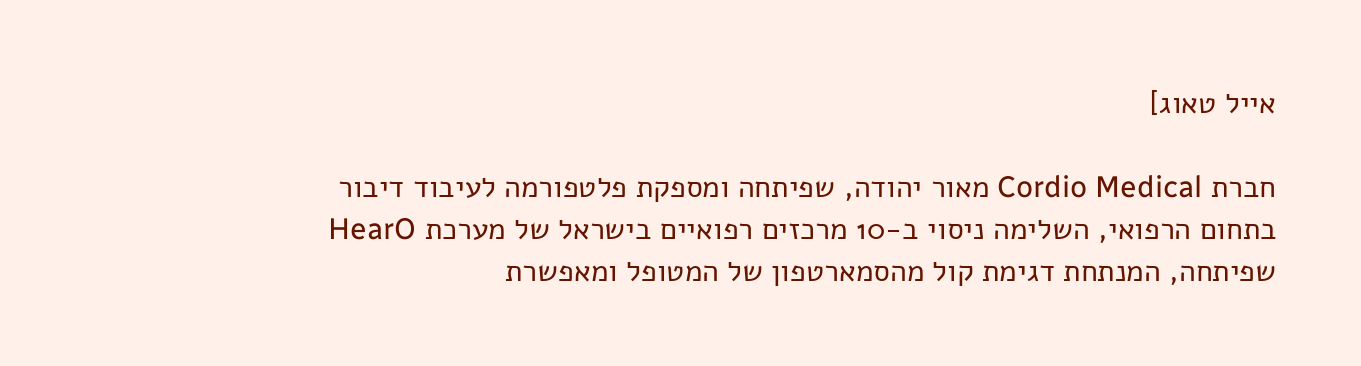אייל טאוג]

חברת Cordio Medical מאור יהודה, שפיתחה ומספקת פלטפורמה לעיבוד דיבור בתחום הרפואי, השלימה ניסוי ב-10 מרכזים רפואיים בישראל של מערכת HearO שפיתחה, המנתחת דגימת קול מהסמארטפון של המטופל ומאפשרת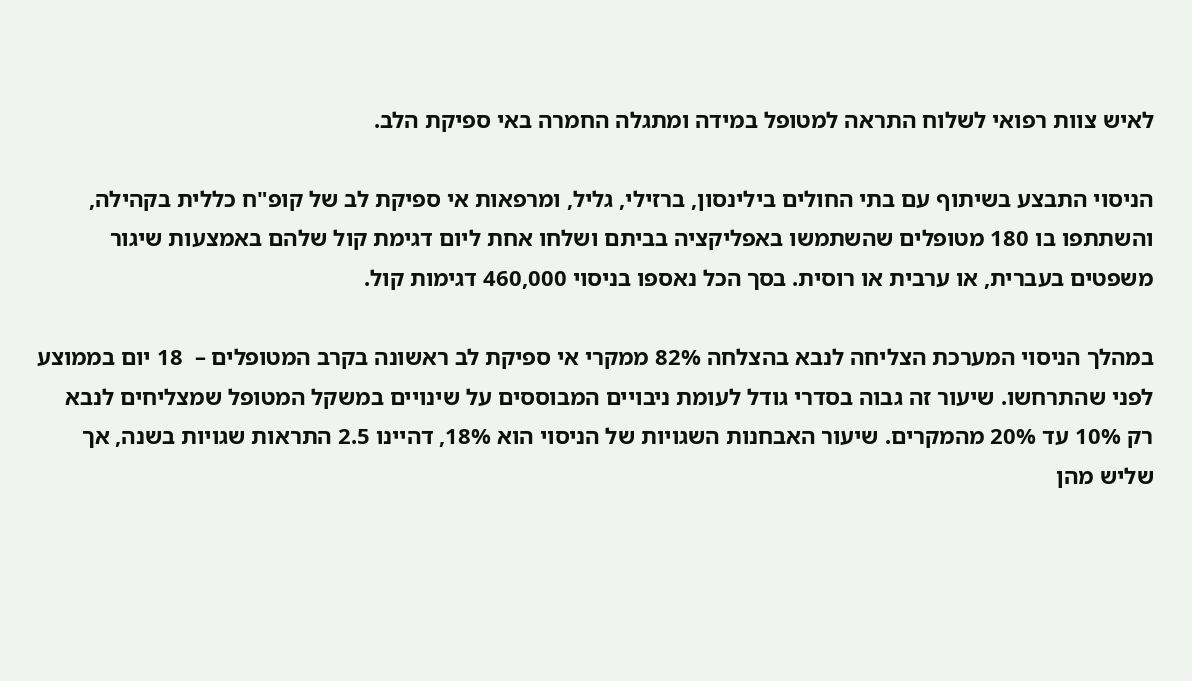לאיש צוות רפואי לשלוח התראה למטופל במידה ומתגלה החמרה באי ספיקת הלב.

הניסוי התבצע בשיתוף עם בתי החולים בילינסון, ברזילי, גליל, ומרפאות אי ספיקת לב של קופ"ח כללית בקהילה, והשתתפו בו 180 מטופלים שהשתמשו באפליקציה בביתם ושלחו אחת ליום דגימת קול שלהם באמצעות שיגור משפטים בעברית, או ערבית או רוסית. בסך הכל נאספו בניסוי 460,000 דגימות קול.

במהלך הניסוי המערכת הצליחה לנבא בהצלחה 82% ממקרי אי ספיקת לב ראשונה בקרב המטופלים –  18 יום בממוצע לפני שהתרחשו. שיעור זה גבוה בסדרי גודל לעומת ניבויים המבוססים על שינויים במשקל המטופל שמצליחים לנבא רק 10% עד 20% מהמקרים. שיעור האבחנות השגויות של הניסוי הוא 18%, דהיינו 2.5 התראות שגויות בשנה, אך שליש מהן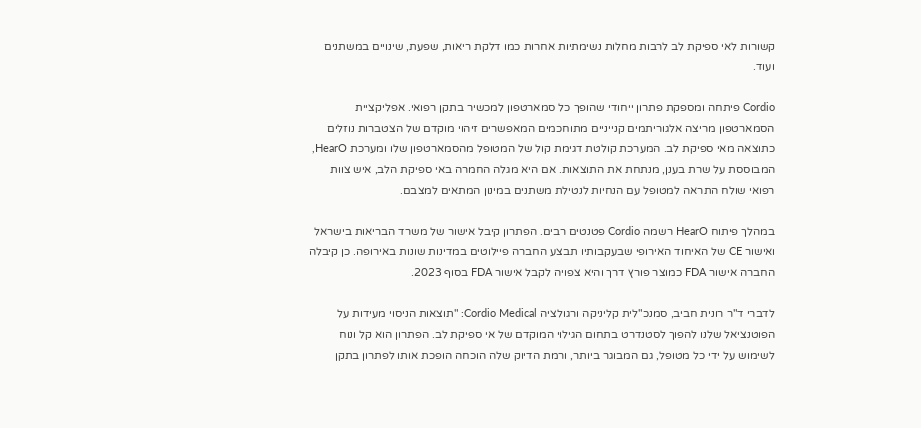קשורות לאי ספיקת לב לרבות מחלות נשימתיות אחרות כמו דלקת ריאות, שפעת, שינויים במשתנים ועוד.

Cordio פיתחה ומספקת פתרון ייחודי שהופך כל סמארטפון למכשיר בתקן רפואי. אפליקציית הסמארטפון מריצה אלגוריתמים קנייניים מתוחכמים המאפשרים זיהוי מוקדם של הצטברות נוזלים כתוצאה מאי ספיקת לב. המערכת קולטת דגימת קול של המטופל מהסמארטפון שלו ומערכת HearO, המבוססת על שרת בענן, מנתחת את התוצאות. אם היא מגלה החמרה באי ספיקת הלב, איש צוות רפואי שולח התראה למטופל עם הנחיות לנטילת משתנים במינון המתאים למצבם.

במהלך פיתוח HearO רשמה Cordio פטנטים רבים. הפתרון קיבל אישור של משרד הבריאות בישראל ואישור CE של האיחוד האירופי שבעקבותיו תבצע החברה פיילוטים במדינות שונות באירופה. כן קיבלה החברה אישור FDA כמוצר פורץ דרך והיא צפויה לקבל אישור FDA בסוף 2023.

לדברי ד"ר רונית חביב, סמנכ"לית קליניקה ורגולציה Cordio Medical: "תוצאות הניסוי מעידות על הפוטנציאל שלנו להפוך לסטנדרט בתחום הגילוי המוקדם של אי ספיקת לב. הפתרון הוא קל ונוח לשימוש על ידי כל מטופל, גם המבוגר ביותר, ורמת הדיוק שלה הוכחה הופכת אותו לפתרון בתקן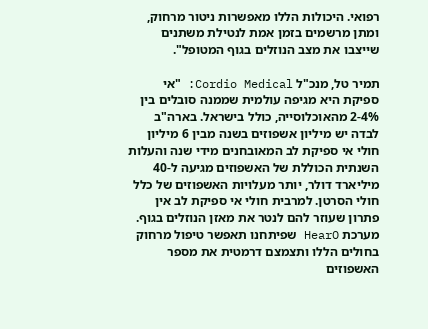רפואי. היכולות הללו מאפשרות ניטור מרחוק, ומתן מרשמים בזמן אמת לנטילת משתנים שייצבו את מצב הנוזלים בגוף המטופל".

תמיר טל, מנכ"ל Cordio Medical: "אי ספיקת היא מגיפה עולמית שממנה סובלים בין 2-4% מהאוכלוסייה, כולל בישראל. בארה"ב לבדה יש מיליון אשפוזים בשנה מבין 6 מיליון חולי אי ספיקת לב המאובחנים מידי שנה והעלות השנתית הכוללת של האשפוזים מגיעה ל-40 מיליארד דולר, יותר מעלויות האשפוזים של כלל חולי הסרטן. למרבית חולי אי ספיקת לב אין פתרון שעוזר להם לנטר את מאזן הנוזלים בגוף. מערכת HearO שפיתחנו תאפשר טיפול מרחוק בחולים הללו ותצמצם דרמטית את מספר האשפוזים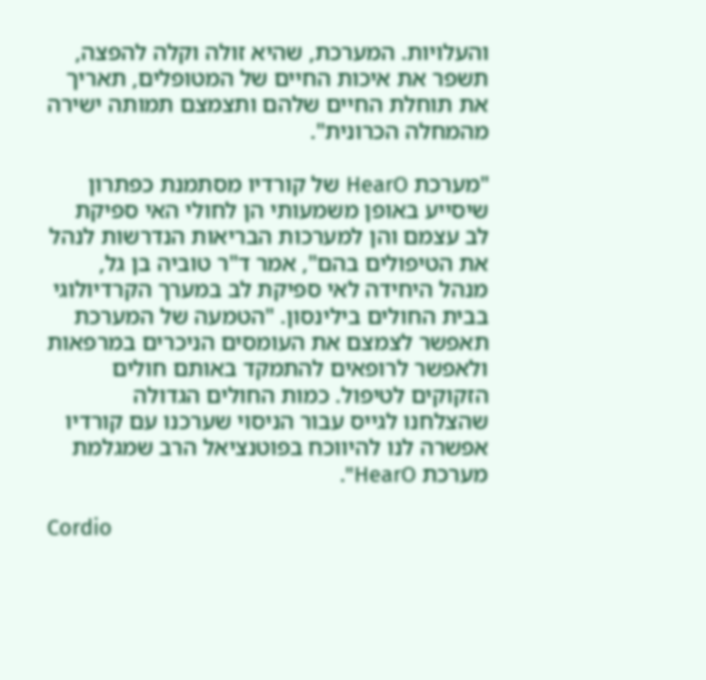והעלויות. המערכת, שהיא זולה וקלה להפצה, תשפר את איכות החיים של המטופלים, תאריך את תוחלת החיים שלהם ותצמצם תמותה ישירה מהמחלה הכרונית".

"מערכת HearO של קורדיו מסתמנת כפתרון שיסייע באופן משמעותי הן לחולי האי ספיקת לב עצמם והן למערכות הבריאות הנדרשות לנהל את הטיפולים בהם", אמר ד"ר טוביה בן גל, מנהל היחידה לאי ספיקת לב במערך הקרדיולוגי בבית החולים בילינסון. "הטמעה של המערכת תאפשר לצמצם את העומסים הניכרים במרפאות ולאפשר לרופאים להתמקד באותם חולים הזקוקים לטיפול. כמות החולים הגדולה שהצלחנו לגייס עבור הניסוי שערכנו עם קורדיו אפשרה לנו להיווכח בפוטנציאל הרב שמגלמת מערכת HearO".

Cordio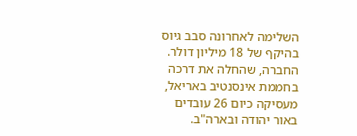השלימה לאחרונה סבב גיוס בהיקף של 18 מיליון דולר. החברה, שהחלה את דרכה בחממת אינסנטיב באריאל, מעסיקה כיום 26 עובדים באור יהודה ובארה"ב.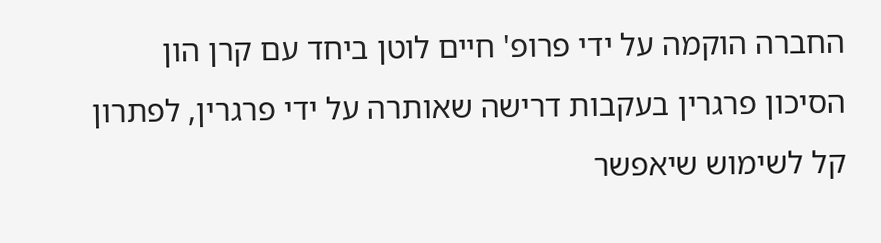החברה הוקמה על ידי פרופ' חיים לוטן ביחד עם קרן הון הסיכון פרגרין בעקבות דרישה שאותרה על ידי פרגרין, לפתרון קל לשימוש שיאפשר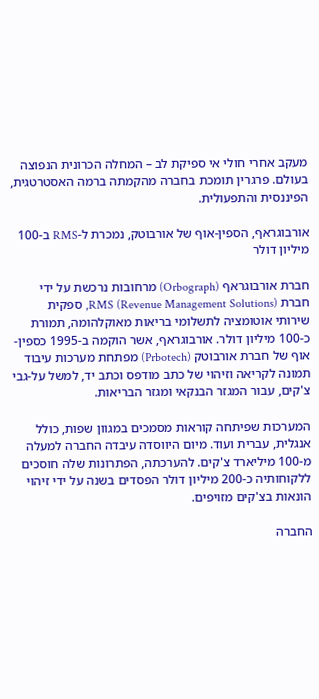מעקב אחרי חולי אי ספיקת לב – המחלה הכרונית הנפוצה בעולם. פרגרין תומכת בחברה מהקמתה ברמה האסטרטגית, הפיננסית והתפעולית.

אורבוגראף, הספין-אוף של אורבוטק, נמכרת ל-RMS ב-100 מיליון דולר

חברת אורבוגראף (Orbograph) מרחובות נרכשת על ידי חברת RMS (Revenue Management Solutions), ספקית שירותי אוטומציה לתשלומי בריאות מאוקלהומה, תמורת כ-100 מיליון דולר. אורבוגראף, אשר הוקמה ב-1995 כספין-אוף של חברת אורבוטק (Prbotech) מפתחת מערכות עיבוד תמונה לקריאה וזיהוי של כתב מודפס וכתב יד, למשל על-גבי צ'קים, עבור המגזר הבנקאי ומגזר הבריאות.

המערכות שפיתחה קוראות מסמכים במגוון שפות, כולל אנגלית, עברית ועוד. מיום היווסדה עיבדה החברה למעלה מ-100 מיליארד צ'קים. להערכתה, הפתרונות שלה חוסכים ללקוחותיה כ-200 מיליון דולר הפסדים בשנה על ידי זיהוי הונאות בצ'קים מזויפים.

החברה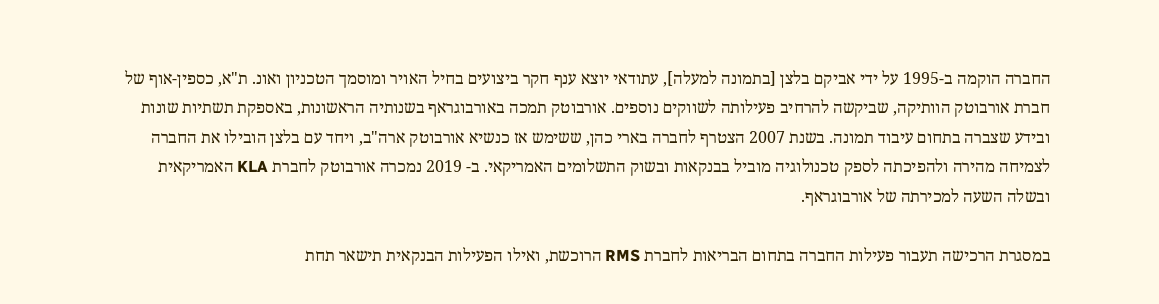החברה הוקמה ב-1995 על ידי אביקם בלצן [בתמונה למעלה], עתודאי יוצא ענף חקר ביצועים בחיל האויר ומוסמך הטכניון ואונ. ת"א, כספין-אוף של חברת אורבוטק הוותיקה, שביקשה להרחיב פעילותה לשווקים נוספים. אורבוטק תמכה באורבוגראף בשנותיה הראשונות, באספקת תשתיות שונות ובידע שצברה בתחום עיבוד תמונה. בשנת 2007 הצטרף לחברה בארי כהן, ששימש אז כנשיא אורבוטק ארה"ב, ויחד עם בלצן הובילו את החברה לצמיחה מהירה ולהפיכתה לספק טכנולוגיה מוביל בבנקאות ובשוק התשלומים האמריקאי. ב- 2019 נמכרה אורבוטק לחברת KLA האמריקאית ובשלה השעה למכירתה של אורבוגראף.

במסגרת הרכישה תעבור פעילות החברה בתחום הבריאות לחברת RMS הרוכשת, ואילו הפעילות הבנקאית תישאר תחת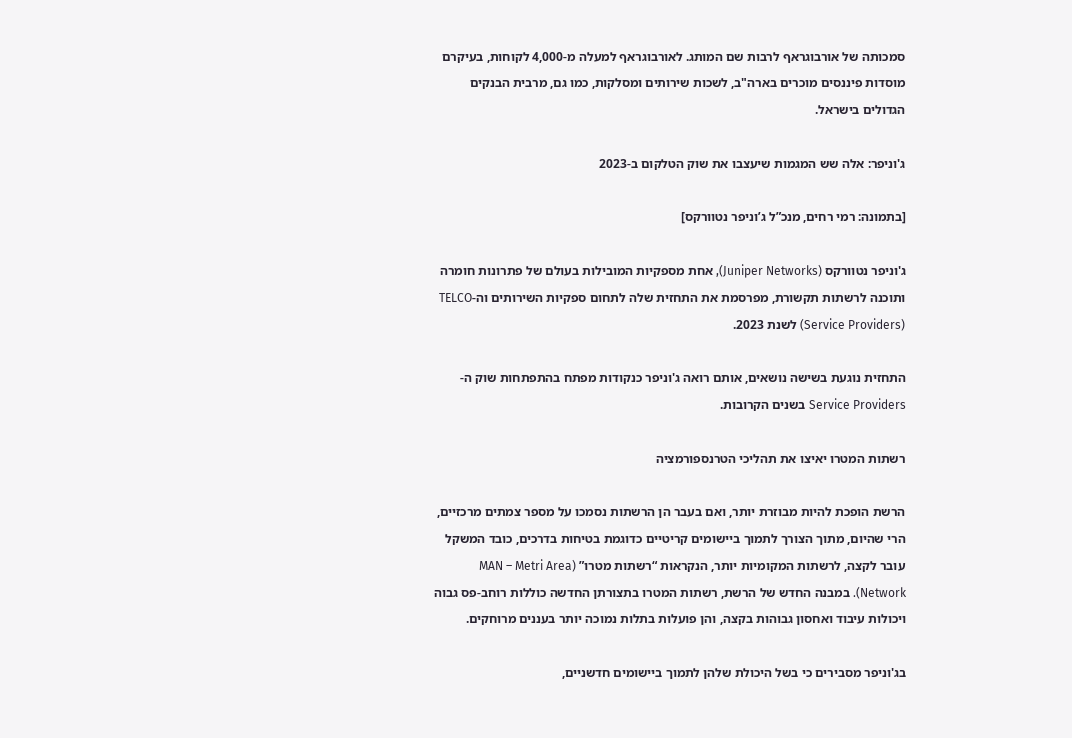סמכותה של אורבוגראף לרבות שם המותג. לאורבוגראף למעלה מ-4,000 לקוחות, בעיקרם מוסדות פיננסים מוכרים בארה"ב, לשכות שירותים ומסלקות, כמו גם, מרבית הבנקים הגדולים בישראל.

ג'וניפר: אלה שש המגמות שיעצבו את שוק הטלקום ב-2023

[בתמונה: רמי רחים, מנכ”ל ג’וניפר נטוורקס]

ג'וניפר נטוורקס (Juniper Networks), אחת מספקיות המובילות בעולם של פתרונות חומרה ותוכנה לרשתות תקשורת, מפרסמת את התחזית שלה לתחום ספקיות השירותים וה-TELCO (Service Providers) לשנת 2023.

התחזית נוגעת בשישה נושאים, אותם רואה ג'וניפר כנקודות מפתח בהתפתחות שוק ה-Service Providers בשנים הקרובות.

רשתות המטרו יאיצו את תהליכי הטרנספורמציה

הרשת הופכת להיות מבוזרת יותר, ואם בעבר הן הרשתות נסמכו על מספר צמתים מרכזיים, הרי שהיום, מתוך הצורך לתמוך ביישומים קריטיים כדוגמת בטיחות בדרכים, כובד המשקל עובר לקצה, לרשתות המקומיות יותר, הנקראות “רשתות מטרו” (MAN – Metri Area Network). במבנה החדש של הרשת, רשתות המטרו בתצורתן החדשה כוללות רוחב-פס גבוה ויכולות עיבוד ואחסון גבוהות בקצה, והן פועלות בתלות נמוכה יותר בעננים מרוחקים.

בג'וניפר מסבירים כי בשל היכולת שלהן לתמוך ביישומים חדשניים,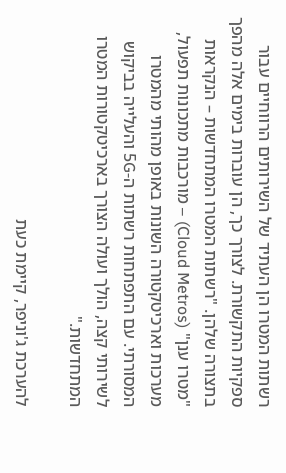רשתות המטרו הן העתיד של השירותים הרווחיים עבור ספקיות התקשורת. לצורך כך, הן עוברות בימים אלה מהפך בתצורה שלהן. "רשתות המטרו המתחדשות – הנקראות "מטרו ענן" (Cloud Metros) – מורכבות מתכונות תפעול, מערכות וארכיטקטורה השונות באופן מהותי מהמטרו המסורתי. עם התפתחות רשתות ה-5G והעלייה בביקוש לשירותי קצה, הולך ועולה הצורך בארכיטקטורות המטרו המתחדשות."

להערכת ג'וניפר, קיימת כעת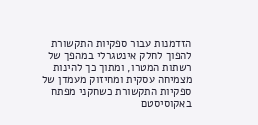הזדמנות עבור ספקיות התקשורת להפוך לחלק אינטגרלי במהפך של רשתות המטרו, ומתוך כך להינות מצמיחה עסקית ומחיזוק מעמדן של ספקיות התקשורת כשחקני מפתח באקוסיסטם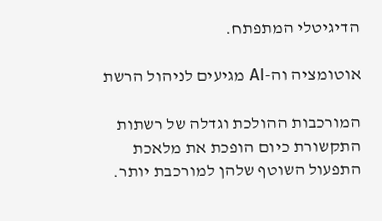הדיגיטלי המתפתח.

אוטומציה וה-AI מגיעים לניהול הרשת

המורכבות ההולכת וגדלה של רשתות התקשורת כיום הופכת את מלאכת התפעול השוטף שלהן למורכבת יותר.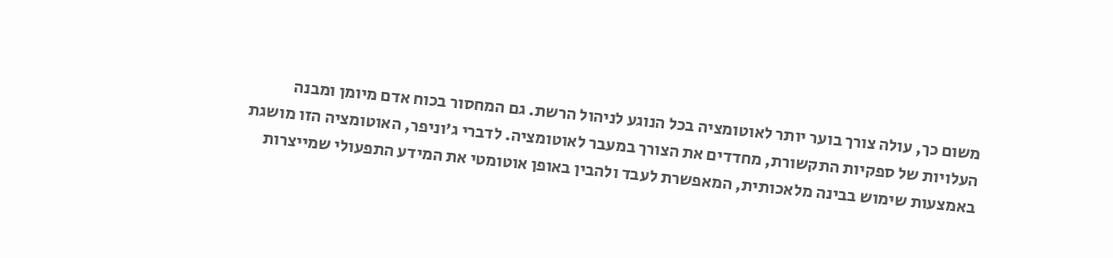משום כך, עולה צורך בוער יותר לאוטומציה בכל הנוגע לניהול הרשת. גם המחסור בכוח אדם מיומן ומבנה העלויות של ספקיות התקשורת, מחדדים את הצורך במעבר לאוטומציה. לדברי ג'וניפר, האוטומציה הזו מושגת באמצעות שימוש בבינה מלאכותית, המאפשרת לעבד ולהבין באופן אוטומטי את המידע התפעולי שמייצרות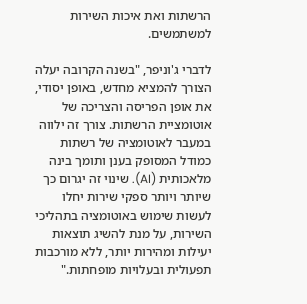הרשתות ואת איכות השירות למשתמשים.

לדברי ג'וניפר, "בשנה הקרובה יעלה הצורך להמציא מחדש, באופן יסודי, את אופן הפריסה והצריכה של אוטומציית הרשתות. צורך זה ילווה במעבר לאוטומציה של רשתות כמודל המסופק בענן ותומך בינה מלאכותית (AI). שינוי זה יגרום כך שיותר ויותר ספקי שירות יחלו לעשות שימוש באוטומציה בתהליכי השירות, על מנת להשיג תוצאות יעילות ומהירות יותר, ללא מורכבות תפעולית ובעלויות מופחתות."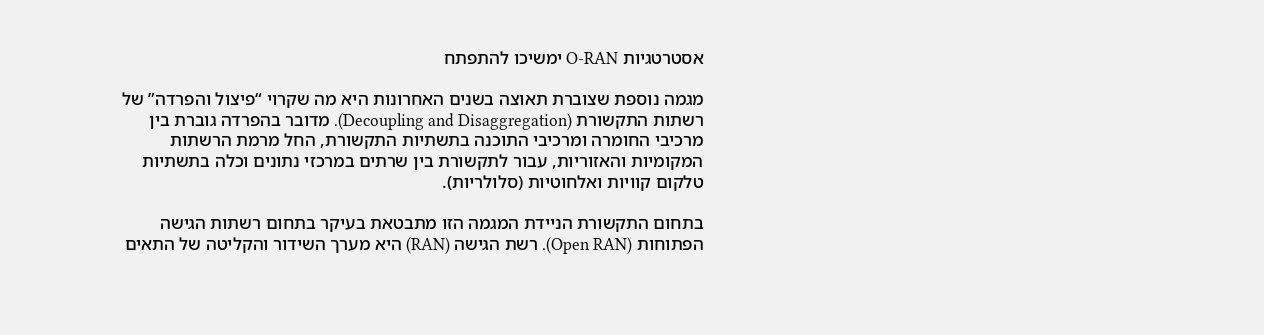אסטרטגיות O-RAN ימשיכו להתפתח

מגמה נוספת שצוברת תאוצה בשנים האחרונות היא מה שקרוי “פיצול והפרדה” של רשתות התקשורת (Decoupling and Disaggregation). מדובר בהפרדה גוברת בין מרכיבי החומרה ומרכיבי התוכנה בתשתיות התקשורת, החל מרמת הרשתות המקומיות והאזוריות, עבור לתקשורת בין שרתים במרכזי נתונים וכלה בתשתיות טלקום קוויות ואלחוטיות (סלולריות).

בתחום התקשורת הניידת המגמה הזו מתבטאת בעיקר בתחום רשתות הגישה הפתוחות (Open RAN). רשת הגישה (RAN) היא מערך השידור והקליטה של התאים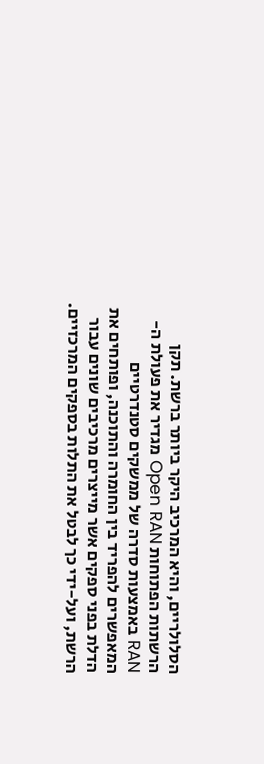הסלולריים, והיא המרכיב היקר ביותר ברשת. תקן הרשתות הפתוחות Open RAN מגדיר את פעולת ה-RAN באמצעות סדרה של ממשקים סטנדרטיים המאפשרים להפריד בין החומרה והתוכנה, ופותחים את הדלת בפני ספקים אשר מייצרים מרכיבים שונים עבור הרשת, ועל-ידי כך לבטל את התלות בספקים המרכזיים.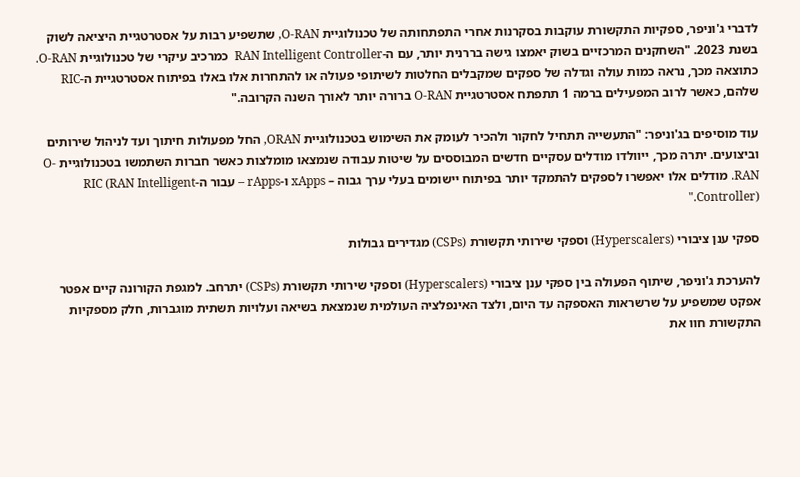לדברי ג'וניפר, ספקיות התקשורת עוקבות בסקרנות אחרי התפתחותה של טכנולוגיית O-RAN, שתשפיע רבות על אסטרטגיית היציאה לשוק בשנת 2023. "השחקנים המרכזיים בשוק יאמצו גישה בררנית יותר, עם ה-RAN Intelligent Controller  כמרכיב עיקרי של טכנולוגיית O-RAN. כתוצאה מכך, נראה כמות עולה וגדלה של ספקים שמקבלים החלטות לשיתופי פעולה או להתחרות אלו באלו בפיתוח אסטרטגיית ה-RIC שלהם, כאשר לרוב המפעילים ברמה 1 תתפתח אסטרטגיית O-RAN ברורה יותר לאורך השנה הקרובה."

עוד מוסיפים בג'וניפר: "התעשייה תתחיל לחקור ולהכיר לעומק את השימוש בטכנולוגיית ORAN, החל מפעולות חיתוך ועד לניהול שירותים וביצועים. יתרה מכך, ייוולדו מודלים עסקיים חדשים המבוססים על שיטות עבודה שנמצאו מומלצות כאשר חברות השתמשו בטכנולוגיית O-RAN. מודלים אלו יאפשרו לספקים להתמקד יותר בפיתוח יישומים בעלי ערך גבוה – xApps ו-rApps – עבור ה-RIC (RAN Intelligent Controller)."

ספקי ענן ציבורי (Hyperscalers) וספקי שירותי תקשורת (CSPs) מגדירים גבולות

להערכת ג'וניפר, שיתוף הפעולה בין ספקי ענן ציבורי (Hyperscalers) וספקי שירותי תקשורת (CSPs) יתרחב. למגפת הקורונה קיים אפטר אפקט שמשפיע על שרשראות האספקה עד היום, ולצד האינפלציה העולמית שנמצאת בשיאה ועלויות תשתית מוגברות, חלק מספקיות התקשורת חוו את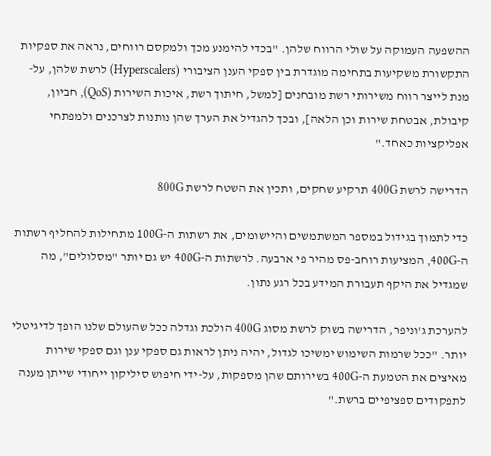ההשפעה העמוקה על שולי הרווח שלהן. "בכדי להימנע מכך ולמקסם רווחים, נראה את ספקיות התקשורת משקיעות בתחימה מוגדרת בין ספקי הענן הציבורי (Hyperscalers) לרשת שלהן, על-מנת לייצר רווח משירותי רשת מובחנים [למשל, חיתוך רשת, איכות השירות (QoS), חביון, קיבולת, אבטחת שירות וכן הלאה], ובכך להגדיל את הערך שהן נותנות לצרכנים ולמפתחי אפליקציות כאחד."

הדרישה לרשת 400G תרקיע שחקים, ותכין את השטח לרשת 800G

כדי לתמוך בגידול במספר המשתמשים והיישומים, את רשתות ה-100G מתחילות להחליף רשתות ה-400G, המציעות רוחב-פס מהיר פי ארבעה. לרשתות ה-400G יש גם יותר "מסלולים", מה שמגדיל את היקף תעבורת המידע בכל רגע נתון.

להערכת ג'וניפר, הדרישה בשוק לרשת מסוג 400G הולכת וגדלה ככל שהעולם שלנו הופך לדיגיטלי יותר. "ככל שרמות השימוש ימשיכו לגדול, יהיה ניתן לראות גם ספקי ענן וגם ספקי שירות מאיצים את הטמעת ה-400G בשירותם שהן מספקות, על-ידי חיפוש סיליקון ייחודי שייתן מענה לתפקודים ספציפיים ברשת."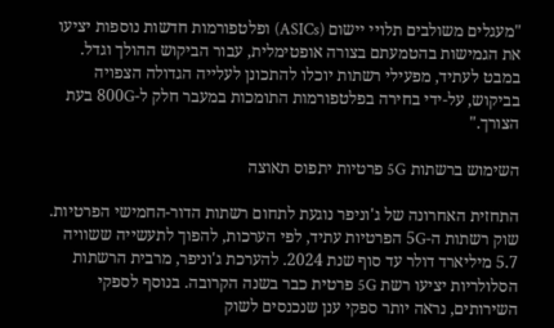"מעגלים משולבים תלויי יישום (ASICs) ופלטפורמות חדשות נוספות יציעו את הגמישות בהטמעתם בצורה אופטימלית, עבור הביקוש ההולך וגדל. במבט לעתיד, מפעילי רשתות יוכלו להתכונן לעלייה הגדולה הצפויה בביקוש, על-ידי בחירה בפלטפורמות התומכות במעבר חלק ל-800G בעת הצורך."

השימוש ברשתות 5G פרטיות יתפוס תאוצה

התחזית האחרונה של ג'וניפר נוגעת לתחום רשתות הדור-החמישי הפרטיות. שוק רשתות ה-5G הפרטיות עתיד, לפי הערכות, להפוך לתעשייה ששוויה 5.7 מיליארד דולר עד סוף שנת 2024. להערכת ג'וניפר, מרבית הרשתות הסלולריות יציעו רשת 5G פרטית כבר בשנה הקרובה. בנוסף לספקי השירותים, נראה יותר ספקי ענן שנכנסים לשוק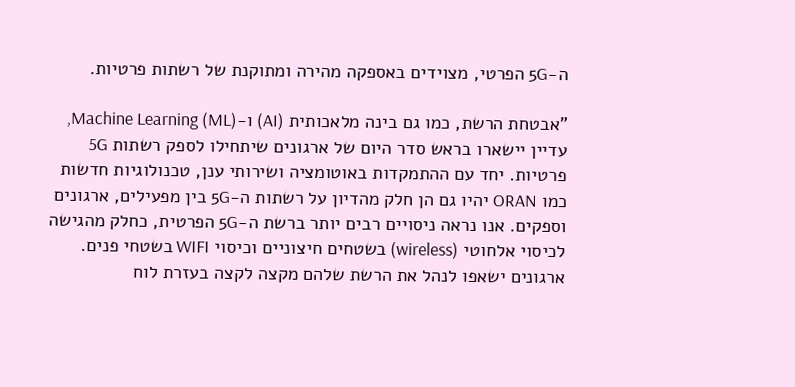ה-5G הפרטי, מצוידים באספקה מהירה ומתוקנת של רשתות פרטיות.

"אבטחת הרשת, כמו גם בינה מלאכותית (AI) ו-Machine Learning (ML), עדיין יישארו בראש סדר היום של ארגונים שיתחילו לספק רשתות 5G פרטיות. יחד עם ההתמקדות באוטומציה ושירותי ענן, טכנולוגיות חדשות כמו ORAN יהיו גם הן חלק מהדיון על רשתות ה-5G בין מפעילים, ארגונים וספקים. אנו נראה ניסויים רבים יותר ברשת ה-5G הפרטית, כחלק מהגישה לכיסוי אלחוטי (wireless) בשטחים חיצוניים וכיסוי WIFI בשטחי פנים. ארגונים ישאפו לנהל את הרשת שלהם מקצה לקצה בעזרת לוח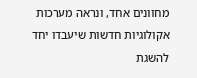מחוונים אחד, ונראה מערכות אקולוגיות חדשות שיעבדו יחד להשגת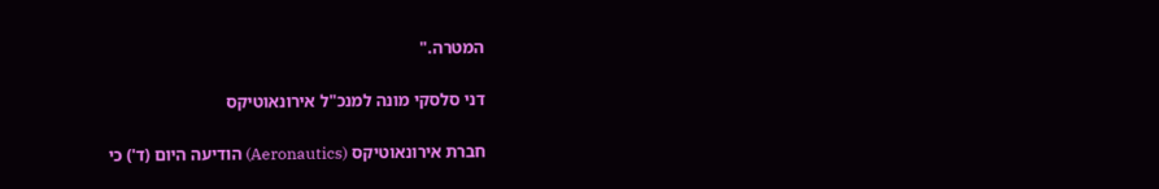המטרה."

דני סלסקי מונה למנכ"ל אירונאוטיקס

חברת אירונאוטיקס (Aeronautics) הודיעה היום (ד') כי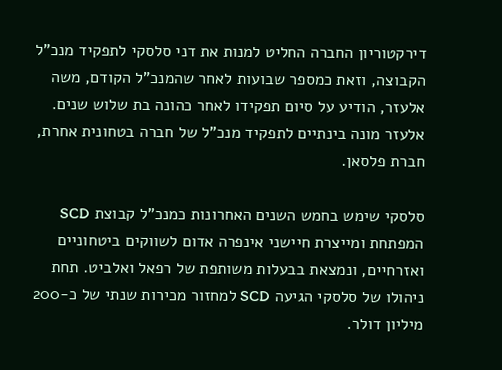דירקטוריון החברה החליט למנות את דני סלסקי לתפקיד מנכ"ל הקבוצה, וזאת כמספר שבועות לאחר שהמנכ"ל הקודם, משה אלעזר, הודיע על סיום תפקידו לאחר כהונה בת שלוש שנים. אלעזר מונה בינתיים לתפקיד מנכ"ל של חברה בטחונית אחרת, חברת פלסאן.

סלסקי שימש בחמש השנים האחרונות כמנכ"ל קבוצת SCD המפתחת ומייצרת חיישני אינפרה אדום לשווקים ביטחוניים ואזרחיים, ונמצאת בבעלות משותפת של רפאל ואלביט. תחת ניהולו של סלסקי הגיעה SCD למחזור מכירות שנתי של כ-200 מיליון דולר.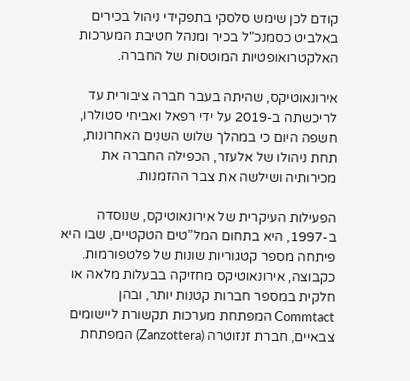קודם לכן שימש סלסקי בתפקידי ניהול בכירים באלביט כסמנכ"ל בכיר ומנהל חטיבת המערכות האלקטרואופטיות המוטסות של החברה.

אירונאוטיקס, שהיתה בעבר חברה ציבורית עד לריכשתה ב-2019 על ידי רפאל ואביחי סטולרו, חשפה היום כי במהלך שלוש השנים האחרונות, תחת ניהולו של אלעזר, הכפילה החברה את מכירותיה ושילשה את צבר ההזמנות.

הפעילות העיקרית של אירונאוטיקס, שנוסדה ב-1997, היא בתחום המל”טים הטקטיים, שבו היא פיתחה מספר קטגוריות שונות של פלטפורמות. כקבוצה, אירונאוטיקס מחזיקה בבעלות מלאה או חלקית במספר חברות קטנות יותר, ובהן Commtact המפתחת מערכות תקשורת ליישומים צבאיים, חברת זנזוטרה (Zanzottera) המפתחת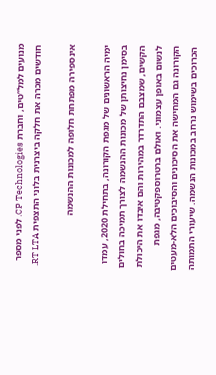מנועים למל”טים, וחברת CP Technologies. לפני מספר חודשים מכרה את חלקה ביצרנית בלוני התצפית RT LTA.

אינספירה מפתחת חלופה למכונות ההנשמה

ימיה הראשונים של מגפת הקורונה, בתחילת 2020, עמדו בסימן נחיצותן של מכונות ההנשמה לצורך תמיכה בחולים הקשים, שמצבם התדרדר במהירות והם איבדו את היכולת לנשום באופן עצמוני. ואולם ברטרוספקטיבה, מגפת הקורונה גם המחישה את הסיכונים והסיבוכים הלא-מעטים הכרוכים בשימוש נרחב במכונות הנשמה. שיעורי התמותה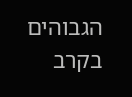הגבוהים בקרב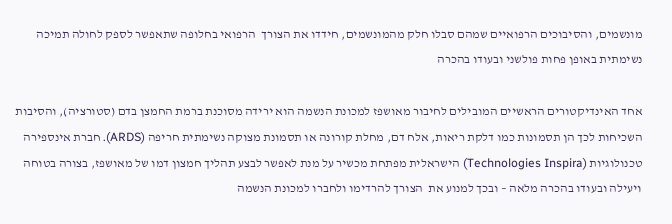מונשמים, והסיבוכים הרפואיים שמהם סבלו חלק מהמונשמים, חידדו את הצורך  הרפואי בחלופה שתאפשר לספק לחולה תמיכה נשימתית באופן פחות פולשני ובעודו בהכרה

אחד האינדיקטורים הראשיים המובילים לחיבור מאושפז למכונת הנשמה הוא ירידה מסוכנת ברמת החמצן בדם (סטורציה), והסיבות השכיחות לכך הן תסמונות כמו דלקת ריאות, אלח דם, מחלת קורונה או תסמונת מצוקה נשימתית חריפה (ARDS). חברת אינספירה טכנולוגיות (Technologies Inspira) הישראלית מפתחת מכשיר על מנת לאפשר לבצע תהליך חמצון דמו של מאושפז, בצורה בטוחה ויעילה ובעודו בהכרה מלאה – ובכך למנוע את  הצורך להרדימו ולחברו למכונת הנשמה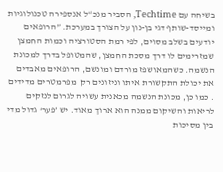בשיחה עם Techtime, הסביר מנכ“ל אנספירה טכנולוגיות ומייסד-שותף דגי בן-נון על הצורך במערכת. ”הרופאים יודעים בשלב מסוים, לפי רמת הסטורציה וכמות החמצן שמזרימים לו דרך מסכת החמצן, שהמטופל בדרך למכונת הנשמה. כשהמאושפז מורדם ומונשם, הרופאים מאבדים את יכולת התקשורת איתו וניזונים רק  מפרמטרים מדידים . כמו כן, מכונת הנשמה מכאנית עשויה לגרום לנזקים לריאות והשיקום ממנה הוא ארוך מאוד. יש ’פער‘ גדול מדי בין מסיכות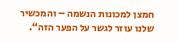חמצן למכונות הנשמה – והמכשיר שלנו עוזר לגשר על הפער הזה“.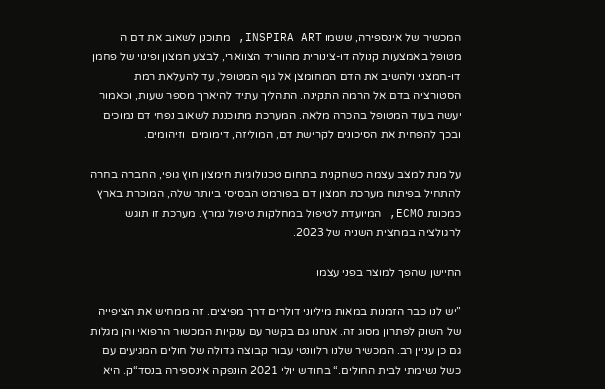המכשיר של אינספירה, ששמו INSPIRA ART, מתוכנן לשאוב את דם ה מטופל באמצעות קנולה דו-צינורית מהווריד הצווארי, לבצע חמצון ופינוי של פחמן דו-חמצני ולהשיב את הדם המחומצן אל גוף המטופל, עד להעלאת רמת הסטורציה בדם אל הרמה התקינה. התהליך עתיד להיארך מספר שעות, וכאמור יעשה בעוד המטופל בהכרה מלאה. המערכת מתוכננת לשאוב נפחי דם נמוכים ובכך להפחית את הסיכונים לקרישת דם, המוליזה, דימומים  וזיהומים.

על מנת למצב עצמה כשחקנית בתחום טכנולוגיות חימצון חוץ גופי, החברה בחרה להתחיל בפיתוח מערכת חמצון דם בפורמט הבסיסי ביותר שלה, המוכרת בארץ כמכונת ECMO, המיועדת לטיפול במחלקות טיפול נמרץ. מערכת זו תוגש לרגולציה במחצית השניה של 2023.

החיישן שהפך למוצר בפני עצמו

”יש לנו כבר הזמנות במאות מיליוני דולרים דרך מפיצים. זה ממחיש את הציפייה של השוק לפתרון מסוג זה. אנחנו גם בקשר עם ענקיות המכשור הרפואי והן מגלות גם כן עניין רב. המכשיר שלנו רלוונטי עבור קבוצה גדולה של חולים המגיעים עם כשל נשימתי לבית החולים.“ בחודש יולי 2021 הונפקה אינספירה בנסד“ק. היא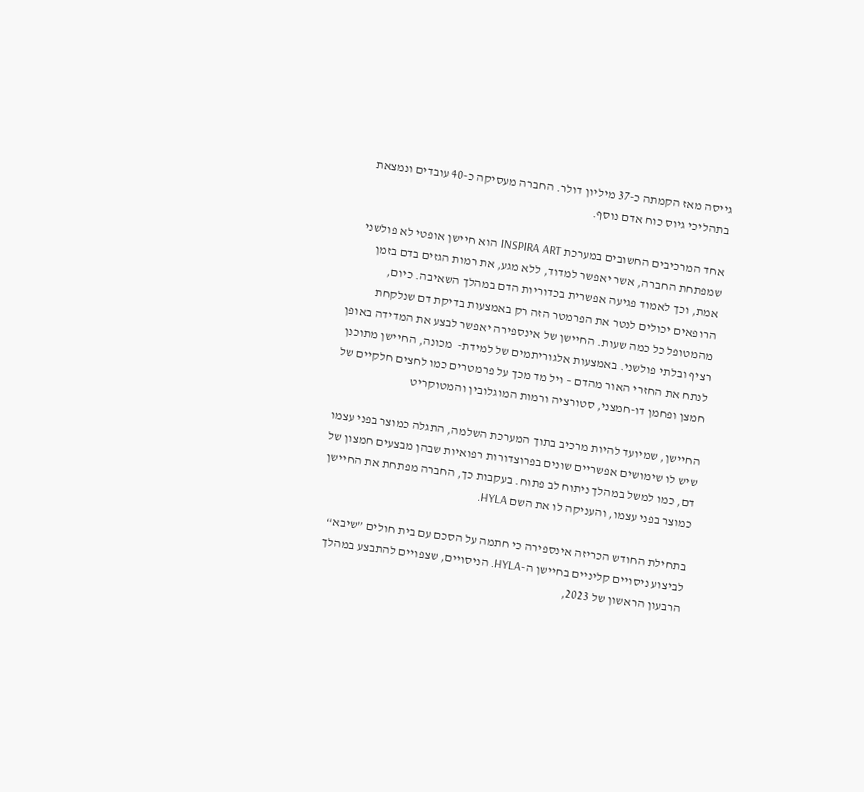גייסה מאז הקמתה כ-37 מיליון דולר. החברה מעסיקה כ-40 עובדים ונמצאת בתהליכי גיוס כוח אדם נוסף.

אחד המרכיבים החשובים במערכת INSPIRA ART הוא חיישן אופטי לא פולשני שמפתחת החברה, אשר יאפשר למדוד, ללא מגע, את רמות הגזים בדם בזמן אמת, וכך לאמוד פגיעה אפשרית בכדוריות הדם במהלך השאיבה. כיום, הרופאים יכולים לנטר את הפרמטר הזה רק באמצעות בדיקת דם שנלקחת מהמטופל כל כמה שעות. החיישן של אינספירה יאפשר לבצע את המדידה באופן רציף ובלתי פולשני. באמצעות אלגוריתמים של למידת-  מכונה, החיישן מתוכנן לנתח את החזרי האור מהדם – ויל מד מכך על פרמטרים כמו לחצים חלקיים של חמצן ופחמן דו-חמצני, סטורציה ורמות המוגלובין והמטוקריט

החיישן, שמיועד להיות מרכיב בתוך המערכת השלמה, התגלה כמוצר בפני עצמו שיש לו שימושים אפשריים שונים בפרוצדורות רפואיות שבהן מבצעים חמצון של דם, כמו למשל במהלך ניתוח לב פתוח. בעקבות כך, החברה מפתחת את החיישן כמוצר בפני עצמו, והעניקה לו את השם HYLA.

בתחילת החודש הכריזה אינספירה כי חתמה על הסכם עם בית חולים ”שיבא“ לביצוע ניסויים קליניים בחיישן ה-HYLA. הניסויים, שצפויים להתבצע במהלך הרבעון הראשון של 2023,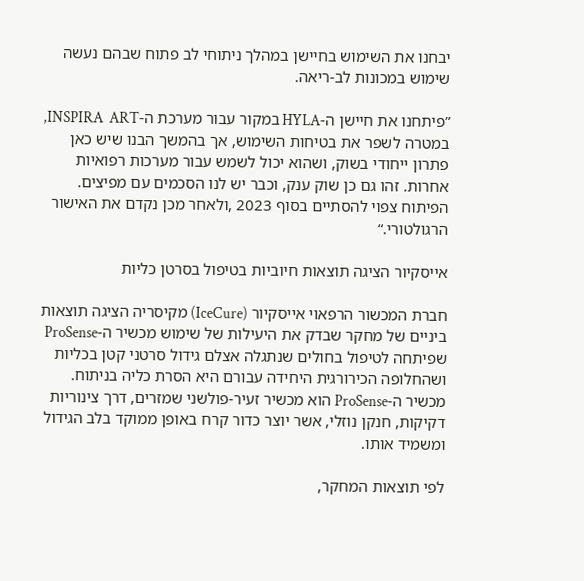יבחנו את השימוש בחיישן במהלך ניתוחי לב פתוח שבהם נעשה שימוש במכונות לב-ריאה.

”פיתחנו את חיישן ה-HYLA במקור עבור מערכת ה-INSPIRA  ART, במטרה לשפר את בטיחות השימוש, אך בהמשך הבנו שיש כאן פתרון ייחודי בשוק, ושהוא יכול לשמש עבור מערכות רפואיות אחרות. זהו גם כן שוק ענק, וכבר יש לנו הסכמים עם מפיצים. הפיתוח צפוי להסתיים בסוף 2023 ,ולאחר מכן נקדם את האישור הרגולטורי.“

אייסקיור הציגה תוצאות חיוביות בטיפול בסרטן כליות

חברת המכשור הרפאוי אייסקיור (IceCure) מקיסריה הציגה תוצאות ביניים של מחקר שבדק את היעילות של שימוש מכשיר ה-ProSense שפיתחה לטיפול בחולים שנתגלה אצלם גידול סרטני קטן בכליות ושהחלופה הכירורגית היחידה עבורם היא הסרת כליה בניתוח. מכשיר ה-ProSense הוא מכשיר זעיר-פולשני שמזרים, דרך צינוריות דקיקות, חנקן נוזלי, אשר יוצר כדור קרח באופן ממוקד בלב הגידול ומשמיד אותו.

לפי תוצאות המחקר,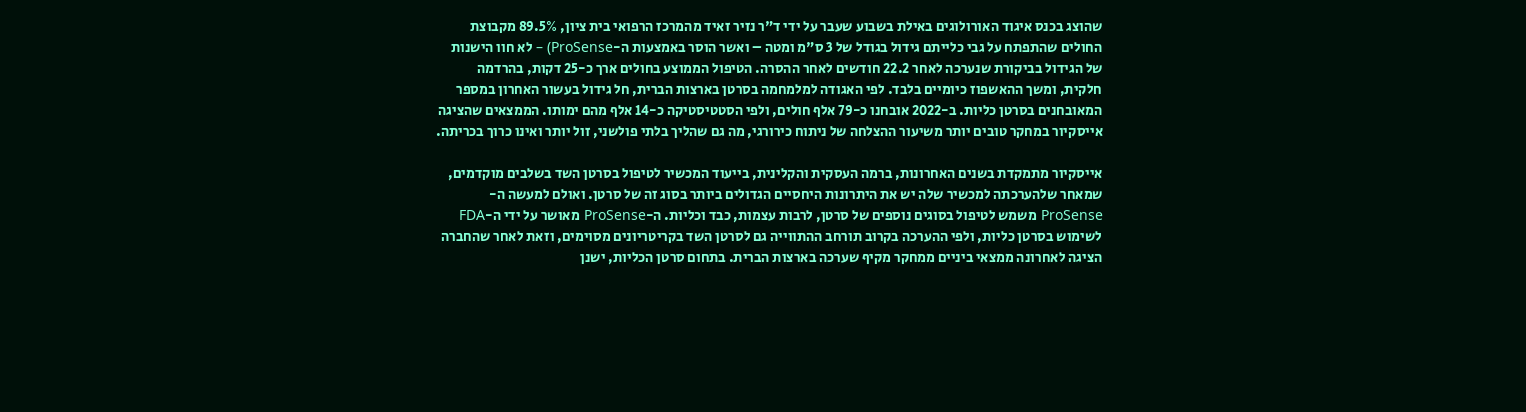שהוצג בכנס איגוד האורולוגים באילת בשבוע שעבר על ידי ד"ר נזיר זאיד מהמרכז הרפואי בית ציון, 89.5% מקבוצת החולים שהתפתח על גבי כלייתם גידול בגודל של 3 ס"מ ומטה – ואשר הוסר באמצעות ה-ProSense) – לא חוו הישנות של הגידול בביקורת שנערכה לאחר 22.2 חודשים לאחר ההסרה. הטיפול הממוצע בחולים ארך כ-25 דקות, בהרדמה חלקית, ומשך ההאשפוז כיומיים בלבד. לפי האגודה למלמחמה בסרטן בארצות הברית, חל גידול בעשור האחרון במספר המאובחנים בסרטן כליות. ב-2022 אובחנו כ-79 אלף חולים, ולפי הסטטיסטיקה כ-14 אלף מהם ימותו. הממצאים שהציגה אייסקיור במחקר טובים יותר משיעור ההצלחה של ניתוח כירורגי, מה גם שהליך בלתי פולשני, זול יותר ואינו כרוך בכריתה.

אייסקיור מתמקדת בשנים האחרונות, ברמה העסקית והקלינית, בייעוד המכשיר לטיפול בסרטן השד בשלבים מוקדמים, שמאחר שלהערכתה למכשיר שלה יש את היתרונות היחסיים הגדולים ביותר בסוג זה של סרטן. ואולם למעשה ה-ProSense משמש לטיפול בסוגים נוספים של סרטן, לרבות עצמות, כבד וכליות. ה-ProSense מאושר על ידי ה-FDA לשימוש בסרטן כליות, ולפי ההערכה בקרוב תורחב ההתווייה גם לסרטן השד בקריטריונים מסוימים, וזאת לאחר שהחברה הציגה לאחרונה ממצאי ביניים ממחקר מקיף שערכה בארצות הברית. בתחום סרטן הכליות, ישנן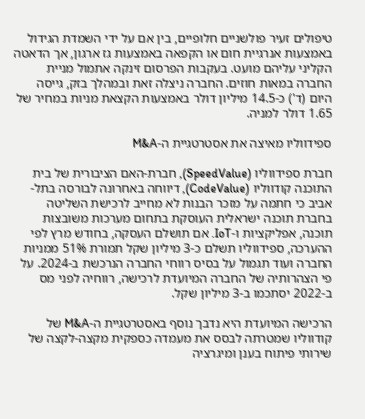טיפולים זעיר פולשניים חלופיים, בין אם על ידי השמדת הגידול באמצעות אנרגיית חום או הקפאה באמצעות גז ארגון, אך הדאטה הקליני עליהם מועט. בעקבות הפרסום זינקה אתמול מניית החברה במאות חוזים. החברה ניצלה זאת ובמהלך בזק, גייסה היום (ד') כ-14.5 מיליון דולר באמצעות הקצאת מניות במחיר של 1.65 דולר למניה.

ספידווליו מאיצה את אסטרטגיית ה-M&A

חברת ספידווליו (SpeedValue), חברת-האם הציבורית של בית התוכנה קודווליו (CodeValue), דיווחה באחרונה לבורסה בתל-אביב כי חתמה על מזכר הבנות לא מחייב לרכישת השליטה בחברת תוכנה ישראלית העוסקת בתחום מערכות משובצות תוכנה, אפליקציות ו-IoT. אם תושלם העסקה, בחודש מרץ לפי ההערכה, ספידווליו תשלם כ-3 מיליון שקל תמורת 51% ממניות החברה ועוד תגמול על בסיס רווחי החברה הנרכשת ב-2024. על פי הצהרותיה של החברה המיועדת לרכישה, רווחיה לפני מס ב-2022 יסתכמו ב-3 מיליון שקל.

הרכישה המיועדת היא נדבך נוסף באסטרטגיית ה-M&A של קודווליו שמטרתה לבסס את מעמדה כספקית מקצה-לקצה של שירותי פיתוח בענן ומיגרציה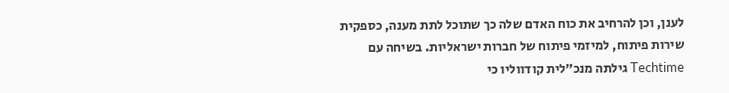לענן, וכן להרחיב את כוח האדם שלה כך שתוכל לתת מענה, כספקית שירות פיתוח, למיזמי פיתוח של חברות ישראליות. בשיחה עם Techtime גילתה מנכ"לית קודווליו כי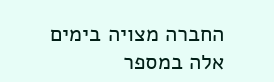החברה מצויה בימים אלה במספר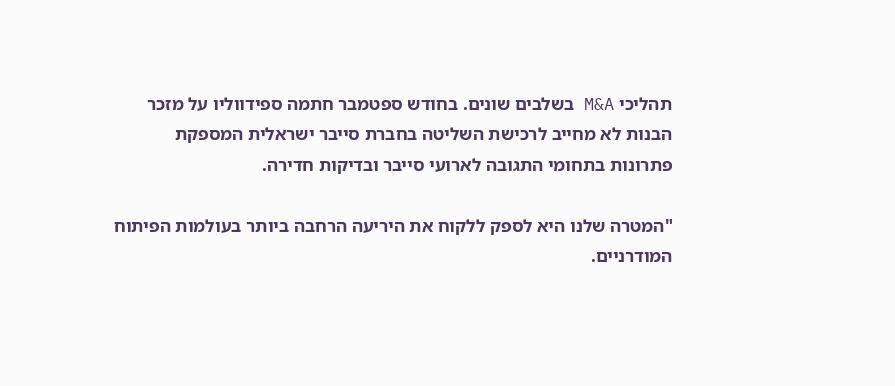תהליכי M&A בשלבים שונים. בחודש ספטמבר חתמה ספידווליו על מזכר הבנות לא מחייב לרכישת השליטה בחברת סייבר ישראלית המספקת פתרונות בתחומי התגובה לארועי סייבר ובדיקות חדירה.

"המטרה שלנו היא לספק ללקוח את היריעה הרחבה ביותר בעולמות הפיתוח המודרניים.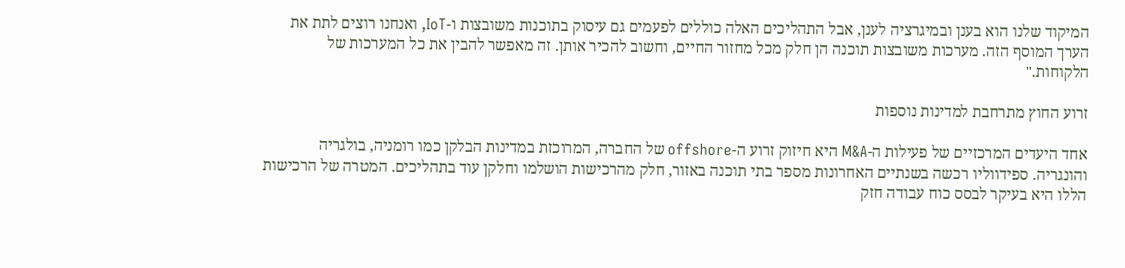המיקוד שלנו הוא בענן ובמיגרציה לענן, אבל התהליכים האלה כוללים לפעמים גם עיסוק בתוכנות משובצות ו-IoT, ואנחנו רוצים לתת את הערך המוסף הזה. מערכות משובצות תוכנה הן חלק מכל מחזור החיים, וחשוב להכיר אותן. זה מאפשר להבין את כל המערכות של הלקוחות."

זרוע החוץ מתרחבת למדינות נוספות

אחד היעדים המרכזיים של פעילות ה-M&A היא חיזוק זרוע ה-offshore של החברה, המרוכזת במדינות הבלקן כמו רומניה, בולגריה והונגריה. ספידווליו רכשה בשנתיים האחרונות מספר בתי תוכנה באזור, חלק מהרכישות הושלמו וחלקן עוד בתהליכים. המטרה של הרכישות הללו היא בעיקר לבסס כוח עבודה חזק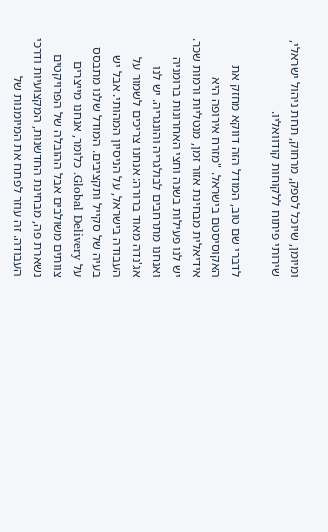ומיומן, שיוכל לספק, מרחוק, תחת ניהול ישראלי, שירותי פיתוח ללקוחות קודוואליו.

לדברי שם טוב, המודל הזה דווקא מחזק את האקוסיסטם בישראל. "מזרח אירופה היא אידיאלית מבחינת אזור זמן, מנטליות ורמות שכר. יש לנו פעילות בשנה וחצי האחרונות ברומניה ואנחנו מתרחבים לבולגריה והונגריה. יש לנו אג'נדה מאוד ברורה: אנחנו צריכים לשמור על העבודה בישראל, על הניסיון המהותי. אבל יש בעיה של סקייל ותקציבים. המודל שלנו מתבסס על Global Delivery. כלומר, אנחנו מייצרים צוותים משולבים אבל ההובלה של הפרויקטים נשארת פה, מבחינת החדשנות, המקצועיות ודרכי העבודה. זה עוזר לפתח את המיומנות של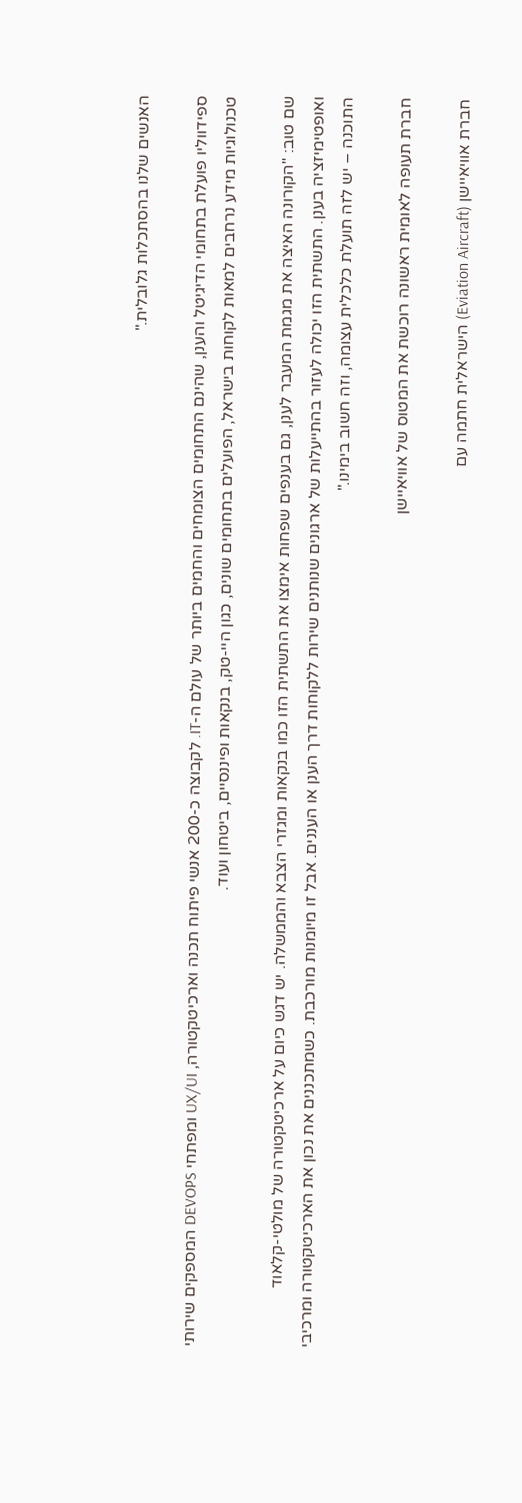האנשים שלנו בהסתכלות גלובלית."

ספידווליו פועלת בתחומי הדיגיטל והענן, שהינם התחומים הצומחים והחמים ביותר של עולם ה-IT. לקבוצה כ-200 אנשי פיתוח תכנה וארכיטקטורה, UX/UI ומפתחי DEVOPS המספקים שירותי טכנולוגיות מידע נרחבים למאות לקוחות בישראל, הפועלים בתחומים שונים, כגון היי-טק, בנקאות ופיננסיים, ביטחון ועוד.

שם טוב: "הקורונה האיצה את מגמת המעבר לענן, גם בענפים שפחות אימצו את התשתית הזו כמו בנקאות ומגזרי הצבא והממשלה. יש דגש כיום על ארכיטקטורה של מולטי-קלאוד ואופטימיזציה בענן. התשתית הזו יכולה לעזור בהתייעלות של ארגונים שנותנים שירות ללקוחות דרך הענן או העננים. אבל זו מיומנות מורכבת. כשמתכננים את נכון את הארכיטקטורה ומרכיבי התוכנה – יש לזה תועלת כלכלית עצומה, וזה חשוב בימינו."

חברת תעופה לאומית ראשונה רוכשת את המטוס של אוויאיישן

חברת אוויאיישן (Eviation Aircraft) הישראלית חתמה עם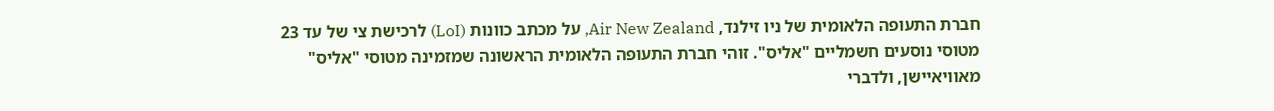חברת התעופה הלאומית של ניו זילנד, Air New Zealand, על מכתב כוונות (LoI) לרכישת צי של עד 23 מטוסי נוסעים חשמליים "אליס". זוהי חברת התעופה הלאומית הראשונה שמזמינה מטוסי "אליס" מאוויאיישן, ולדברי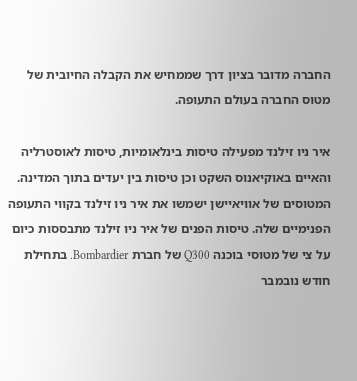החברה מדובר בציון דרך שממחיש את הקבלה החיובית של מטוס החברה בעולם התעופה.

איר ניו זילנד מפעילה טיסות בינלאומיות, טיסות לאוסטרליה והאיים באוקיאנוס השקט וכן טיסות בין יעדים בתוך המדינה. המטוסים של אוויאיישן ישמשו את איר ניו זילנד בקווי התעופה הפנימיים שלה. טיסות הפנים של איר ניו זילנד מתבססות כיום על צי של מטוסי בוכנה Q300 של חברת Bombardier. בתחילת חודש נובמבר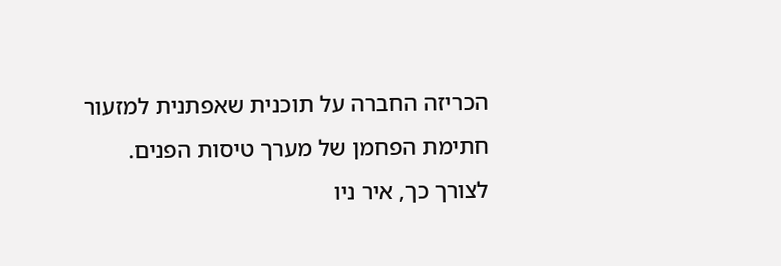הכריזה החברה על תוכנית שאפתנית למזעור חתימת הפחמן של מערך טיסות הפנים. לצורך כך, איר ניו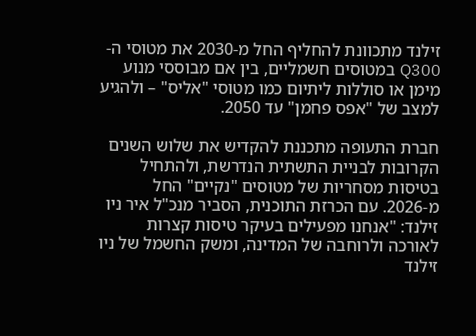זילנד מתכוונת להחליף החל מ-2030 את מטוסי ה-Q300 במטוסים חשמליים, בין אם מבוססי מנוע מימן או סוללות ליתיום כמו מטוסי "אליס" – ולהגיע למצב של "אפס פחמן" עד 2050.

חברת התעופה מתכננת להקדיש את שלוש השנים הקרובות לבניית התשתית הנדרשת, ולהתחיל בטיסות מסחריות של מטוסים "נקיים" החל מ-2026. עם הכרזת התוכנית, הסביר מנכ"ל איר ניו זילנד: "אנחנו מפעילים בעיקר טיסות קצרות לאורכה ולרוחבה של המדינה, ומשק החשמל של ניו זילנד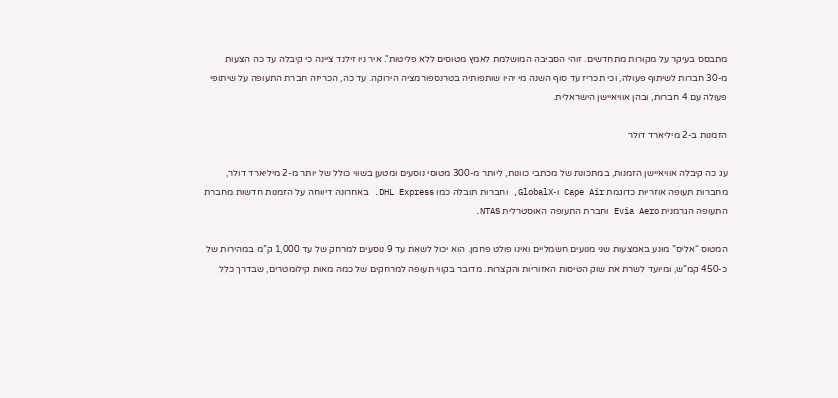מתבסס בעיקר על מקורות מתחדשים. זוהי הסביבה המושלמת לאמץ מטוסים ללא פליטות". איר ניו זילנד ציינה כי קיבלה עד כה הצעות מ-30 חברות לשיתוף פעולה, וכי תכריז עד סוף השנה מי יהיו שותפותיה בטרנספורמציה הירוקה. עד כה, הכריזה חברת התעופה על שיתופי פעולה עם 4 חברות, ובהן אוויאיישן הישראלית.

הזמנות ב-2 מיליארד דולר

עג כה קיבלה אוויאיישן הזמנות, במתכונת של מכתבי כוונות, ליותר מ-300 מטוסי נוסעים ומטען בשווי כולל של יותר מ-2 מיליארד דולר, מחברות תעופה אוזריות כדוגמת Cape Air ו-GlobalX, וחברות תובלה כמו DHL Express. באחרונה דיווחה על הזמנות חדשות מחברת התעופה הגרמנית Evia Aero וחברת התעופה האוסטרלית NTAS.

המטוס “אליס” מונע באמצעות שני מנועים חשמליים ואינו פולט פחמן. הוא יכול לשאת עד 9 נוסעים למרחק של עד 1,000 ק”מ במהירות של כ-450 קמ”ש, ומיועד לשרת את שוק הטיסות האזוריות והקצרות. מדובר בקווי תעופה למרחקים של כמה מאות קילומטרים, שבדרך כלל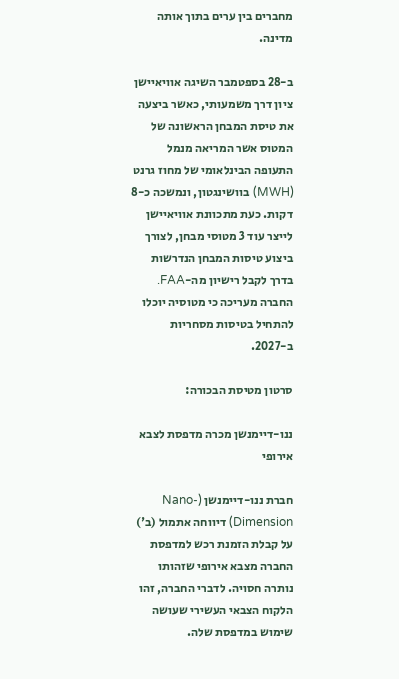מחברים בין ערים בתוך אותה מדינה.

ב-28 בספטמבר השיגה אוויאיישן ציון דרך משמעותי, כאשר ביצעה את טיסת המבחן הראשונה של המטוס אשר המריאה מנמל התעופה הבינלאומי של מחוז גרנט (MWH) בוושינגטון, ונמשכה כ-8 דקות. כעת מתכוונת אוויאיישן לייצר עוד 3 מטוסי מבחן, לצורך ביצוע טיסות המבחן הנדרשות בדרך לקבל רישיון מה-FAA. החברה מעריכה כי מטוסיה יוכלו להתחיל בטיסות מסחריות ב-2027.

סרטון מטיסת הבכורה:

ננו-דיימנשן מכרה מדפסת לצבא אירופי

חברת ננו-דיימנשן (Nano-Dimension) דיווחה אתמול (ב') על קבלת הזמנת רכש למדפסת החברה מצבא אירופי שזהותו נותרה חסויה. לדברי החברה, זהו הלקוח הצבאי העשירי שעושה שימוש במדפסת שלה.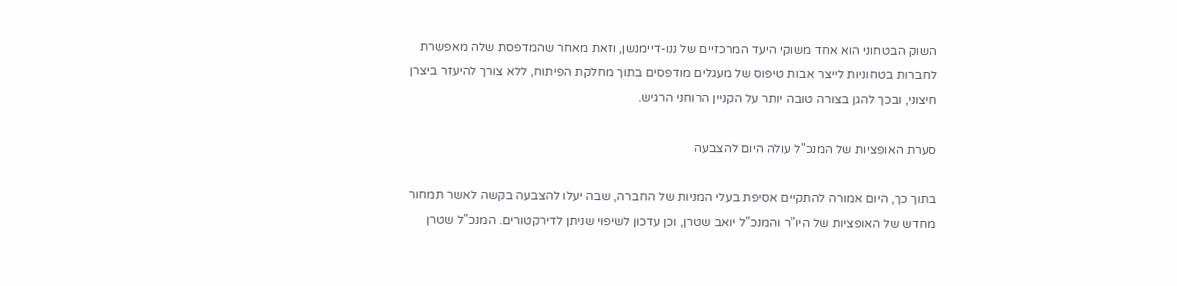השוק הבטחוני הוא אחד משוקי היעד המרכזיים של ננו-דיימנשן, וזאת מאחר שהמדפסת שלה מאפשרת לחברות בטחוניות לייצר אבות טיפוס של מעגלים מודפסים בתוך מחלקת הפיתוח, ללא צורך להיעזר ביצרן חיצוני, ובכך להגן בצורה טובה יותר על הקניין הרוחני הרגיש.

סערת האופציות של המנכ"ל עולה היום להצבעה

בתוך כך, היום אמורה להתקיים אסיפת בעלי המניות של החברה, שבה יעלו להצבעה בקשה לאשר תמחור מחדש של האופציות של היו"ר והמנכ"ל יואב שטרן, וכן עדכון לשיפוי שניתן לדירקטורים. המנכ"ל שטרן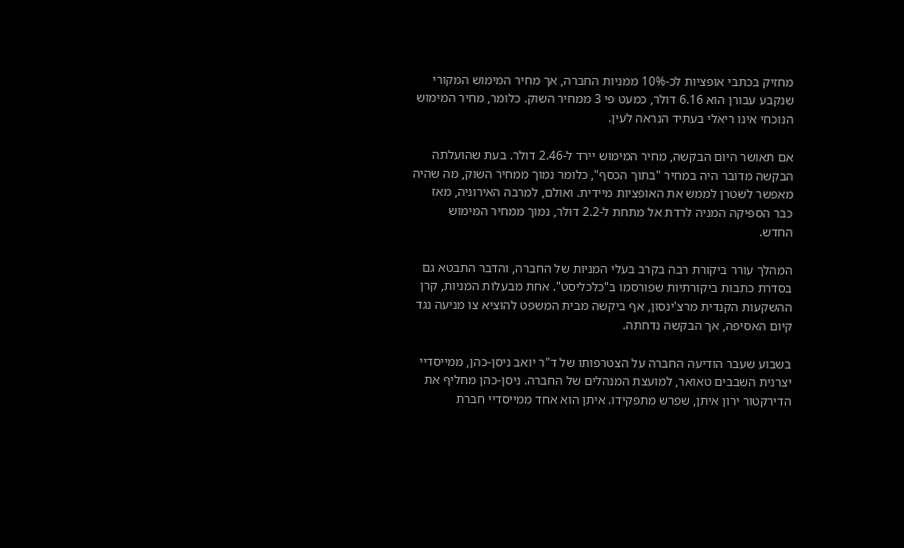מחזיק בכתבי אופציות לכ-10% ממניות החברה, אך מחיר המימוש המקורי שנקבע עבורן הוא 6.16 דולר, כמעט פי 3 ממחיר השוק. כלומר, מחיר המימוש הנוכחי אינו ריאלי בעתיד הנראה לעין.

אם תאושר היום הבקשה, מחיר המימוש יירד ל-2.46 דולר. בעת שהועלתה הבקשה מדובר היה במחיר "בתוך הכסף", כלומר נמוך ממחיר השוק, מה שהיה מאפשר לשטרן לממש את האופציות מיידית. ואולם, למרבה האירוניה, מאז כבר הספיקה המניה לרדת אל מתחת ל-2.2 דולר, נמוך ממחיר המימוש החדש.

המהלך עורר ביקורת רבה בקרב בעלי המניות של החברה, והדבר התבטא גם בסדרת כתבות ביקורתיות שפורסמו ב"כלכליסט". אחת מבעלות המניות, קרן ההשקעות הקנדית מרצ'ינסון, אף ביקשה מבית המשפט להוציא צו מניעה נגד קיום האסיפה, אך הבקשה נדחתה.

בשבוע שעבר הודיעה החברה על הצטרפותו של ד"ר יואב ניסן-כהן, ממייסדיי יצרנית השבבים טאואר, למועצת המנהלים של החברה. ניסן-כהן מחליף את הדירקטור ירון איתן, שפרש מתפקידו. איתן הוא אחד ממייסדיי חברת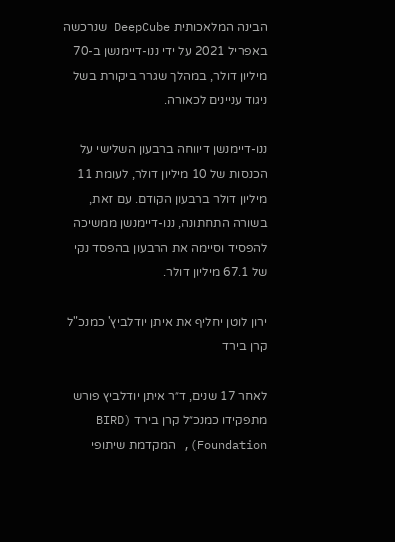הבינה המלאכותית DeepCube שנרכשה באפריל 2021 על ידי ננו-דיימנשן ב-70 מיליון דולר, במהלך שגרר ביקורת בשל ניגוד עניינים לכאורה.

ננו-דיימנשן דיווחה ברבעון השלישי על הכנסות של 10 מיליון דולר, לעומת 11 מיליון דולר ברבעון הקודם. עם זאת, בשורה התחתונה, ננו-דיימנשן ממשיכה להפסיד וסיימה את הרבעון בהפסד נקי של 67.1 מיליון דולר.

ירון לוטן יחליף את איתן יודלביץ' כמנכ"ל קרן בירד

לאחר 17 שנים, ד״ר איתן יודלביץ פורש מתפקידו כמנכ״ל קרן בירד (BIRD Foundation), המקדמת שיתופי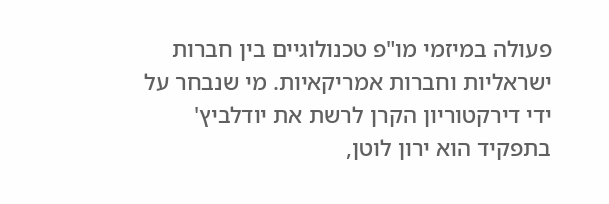פעולה במיזמי מו"פ טכנולוגיים בין חברות ישראליות וחברות אמריקאיות. מי שנבחר על ידי דירקטוריון הקרן לרשת את יודלביץ' בתפקיד הוא ירון לוטן,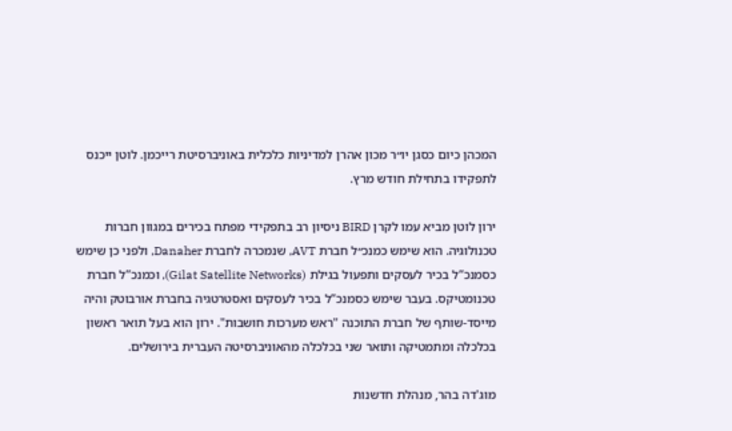המכהן כיום כסגן יו״ר מכון אהרן למדיניות כלכלית באוניברסיטת רייכמן. לוטן ייכנס לתפקידו בתחילת חודש מרץ.

ירון לוטן מביא עמו לקרן BIRD ניסיון רב בתפקידי מפתח בכירים במגוון חברות טכנולוגיה. הוא שימש כמנכ״ל חברת AVT, שנמכרה לחברת Danaher, ולפני כן שימש כסמנכ”ל בכיר לעסקים ותפעול בגילת (Gilat Satellite Networks), וכמנכ”ל חברת טכנומטיקס. בעבר שימש כסמנכ”ל בכיר לעסקים ואסטרטגיה בחברת אורבוטק והיה מייסד-שותף של חברת התוכנה "ראש מערכות חושבות". ירון הוא בעל תואר ראשון בכלכלה ומתמטיקה ותואר שני בכלכלה מהאוניברסיטה העברית בירושלים.

מוג'דה בהר, מנהלת חדשנות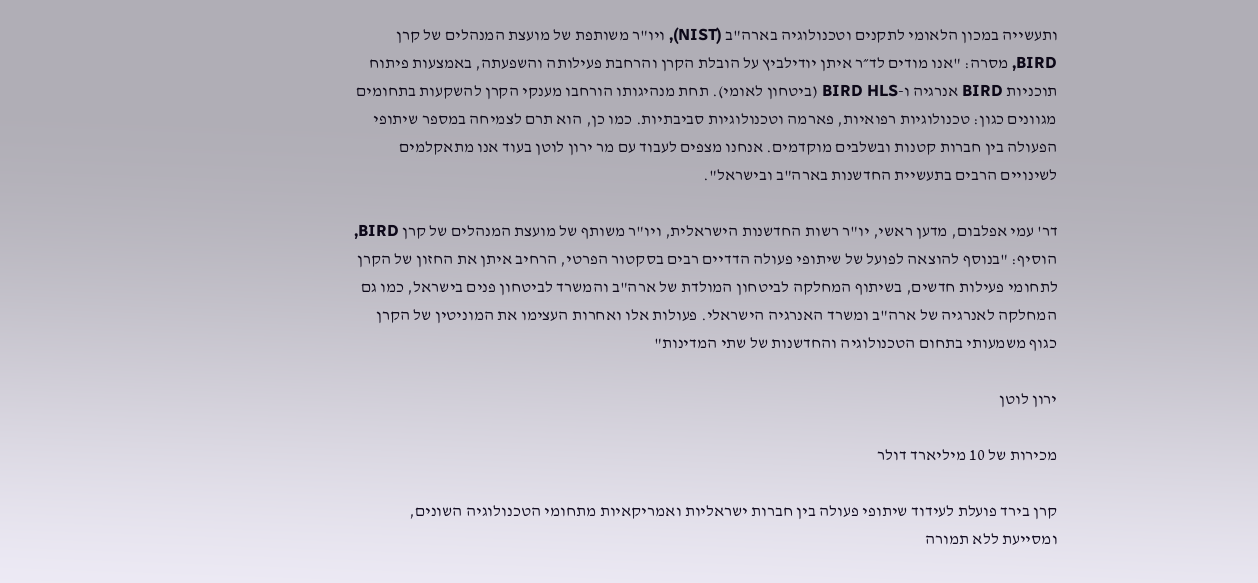ותעשייה במכון הלאומי לתקנים וטכנולוגיה בארה"ב (NIST), ויו"ר משותפת של מועצת המנהלים של קרן BIRD, מסרה: "אנו מודים לד״ר איתן יודילביץ על הובלת הקרן והרחבת פעילותה והשפעתה, באמצעות פיתוח תוכניות BIRD אנרגיה ו-BIRD HLS (ביטחון לאומי). תחת מנהיגותו הורחבו מענקי הקרן להשקעות בתחומים מגוונים כגון: טכנולוגיות רפואיות, פארמה וטכנולוגיות סביבתיות. כמו כן, הוא תרם לצמיחה במספר שיתופי הפעולה בין חברות קטנות ובשלבים מוקדמים. אנחנו מצפים לעבוד עם מר ירון לוטן בעוד אנו מתאקלמים לשינויים הרבים בתעשיית החדשנות בארה"ב ובישראל".

דר' עמי אפלבום, מדען ראשי, יו"ר רשות החדשנות הישראלית, ויו"ר משותף של מועצת המנהלים של קרן BIRD, הוסיף: "בנוסף להוצאה לפועל של שיתופי פעולה הדדיים רבים בסקטור הפרטי, הרחיב איתן את החזון של הקרן לתחומי פעילות חדשים, בשיתוף המחלקה לביטחון המולדת של ארה"ב והמשרד לביטחון פנים בישראל, כמו גם המחלקה לאנרגיה של ארה"ב ומשרד האנרגיה הישראלי. פעולות אלו ואחרות העצימו את המוניטין של הקרן כגוף משמעותי בתחום הטכנולוגיה והחדשנות של שתי המדינות"

ירון לוטן

מכירות של 10 מיליארד דולר

קרן בירד פועלת לעידוד שיתופי פעולה בין חברות ישראליות ואמריקאיות מתחומי הטכנולוגיה השונים, ומסייעת ללא תמורה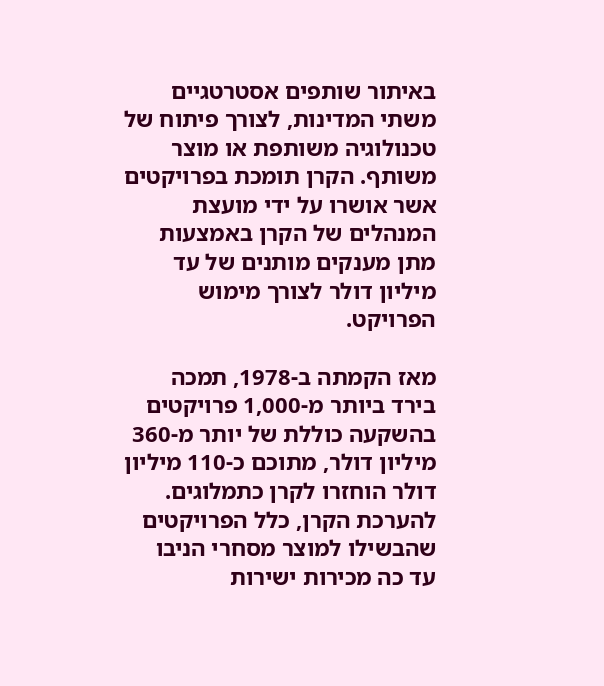באיתור שותפים אסטרטגיים משתי המדינות, לצורך פיתוח של טכנולוגיה משותפת או מוצר משותף. הקרן תומכת בפרויקטים אשר אושרו על ידי מועצת המנהלים של הקרן באמצעות מתן מענקים מותנים של עד מיליון דולר לצורך מימוש הפרויקט.

מאז הקמתה ב-1978, תמכה בירד ביותר מ-1,000 פרויקטים בהשקעה כוללת של יותר מ-360 מיליון דולר, מתוכם כ-110 מיליון דולר הוחזרו לקרן כתמלוגים. להערכת הקרן, כלל הפרויקטים שהבשילו למוצר מסחרי הניבו עד כה מכירות ישירות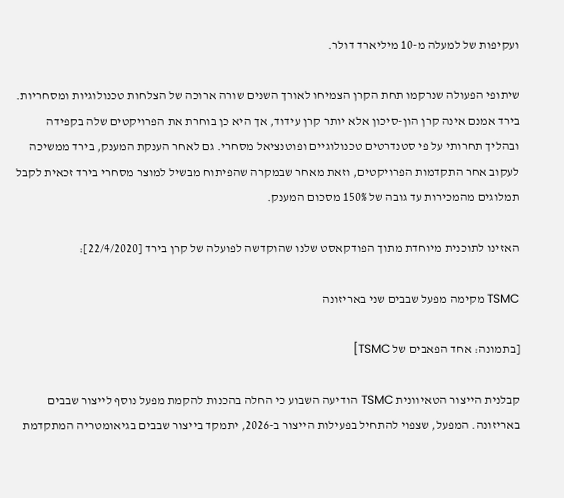ועקיפות של למעלה מ-10 מיליארד דולר.

שיתופי הפעולה שנרקמו תחת הקרן הצמיחו לאורך השנים שורה ארוכה של הצלחות טכנולוגיות ומסחריות. בירד אמנם אינה קרן הון-סיכון אלא יותר קרן עידוד, אך היא כן בוחרת את הפרויקטים שלה בקפידה ובהליך תחרותי על פי סטנדרטים טכנולוגיים ופוטנציאל מסחרי. גם לאחר הענקת המענק, בירד ממשיכה לעקוב אחר התקדמות הפרויקטים, וזאת מאחר שבמקרה שהפיתוח מבשיל למוצר מסחרי בירד זכאית לקבל תמלוגים מהמכירות עד גובה של 150% מסכום המענק.

האזינו לתוכנית מיוחדת מתוך הפודקאסט שלנו שהוקדשה לפועלה של קרן בירד [22/4/2020]:

TSMC מקימה מפעל שבבים שני באריזונה

[בתמונה: אחד הפאבים של TSMC]

קבלנית הייצור הטאיוונית TSMC הודיעה השבוע כי החלה בהכנות להקמת מפעל נוסף לייצור שבבים באריזונה. המפעל, שצפוי להתחיל בפעילות הייצור ב-2026, יתמקד בייצור שבבים בגיאומטריה המתקדמת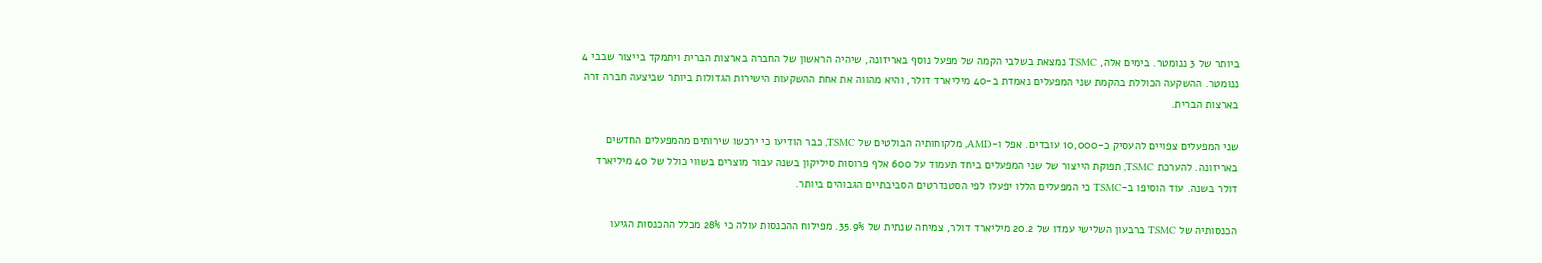ביותר של 3 ננומטר. בימים אלה, TSMC נמצאת בשלבי הקמה של מפעל נוסף באריזונה, שיהיה הראשון של החברה בארצות הברית ויתמקד בייצור שבבי 4 ננומטר. ההשקעה הכוללת בהקמת שני המפעלים נאמדת ב-40 מיליארד דולר, והיא מהווה את אחת ההשקעות הישירות הגדולות ביותר שביצעה חברה זרה בארצות הברית.

שני המפעלים צפויים להעסיק כ-10,000 עובדים. אפל ו-AMD, מלקוחותיה הבולטים של TSMC, כבר הודיעו כי ירכשו שירותים מהמפעלים החדשים באריזונה. להערכת TSMC, תפוקת הייצור של שני המפעלים ביחד תעמוד על 600 אלף פרוסות סיליקון בשנה עבור מוצרים בשווי כולל של 40 מיליארד דולר בשנה. עוד הוסיפו ב-TSMC כי המפעלים הללו יפעלו לפי הסטנדרטים הסביבתיים הגבוהים ביותר.

הכנסותיה של TSMC ברבעון השלישי עמדו של 20.2 מיליארד דולר, צמיחה שנתית של 35.9%. מפילוח ההכנסות עולה כי 28% מכלל ההכנסות הגיעו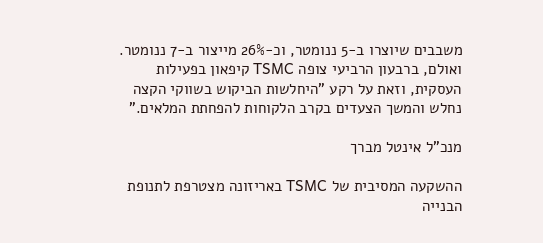משבבים שיוצרו ב-5 ננומטר, וכ-26% מייצור ב-7 ננומטר. ואולם, ברבעון הרביעי צופה TSMC קיפאון בפעילות העסקית, וזאת על רקע "היחלשות הביקוש בשווקי הקצה נחלש והמשך הצעדים בקרב הלקוחות להפחתת המלאים."

מנכ"ל אינטל מברך

ההשקעה המסיבית של TSMC באריזונה מצטרפת לתנופת הבנייה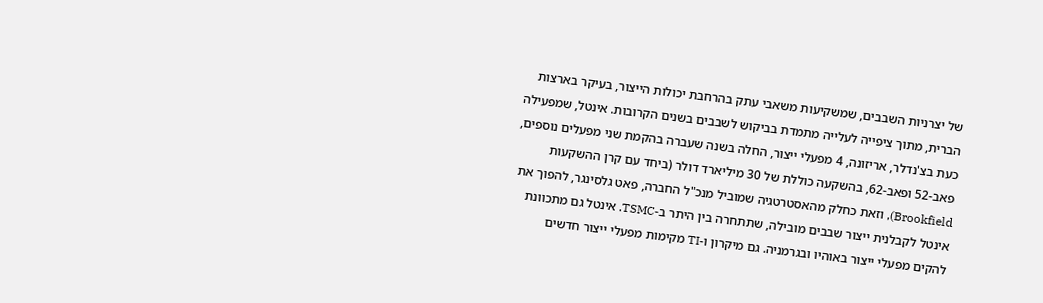של יצרניות השבבים, שמשקיעות משאבי עתק בהרחבת יכולות הייצור, בעיקר בארצות הברית, מתוך ציפייה לעלייה מתמדת בביקוש לשבבים בשנים הקרובות. אינטל, שמפעילה כעת בצ'נדלר, אריזונה, 4 מפעלי ייצור, החלה בשנה שעברה בהקמת שני מפעלים נוספים, פאב-52 ופאב-62, בהשקעה כוללת של 30 מיליארד דולר (ביחד עם קרן ההשקעות Brookfield), וזאת כחלק מהאסטרטגיה שמוביל מנכ"ל החברה, פאט גלסינגר, להפוך את אינטל לקבלנית ייצור שבבים מובילה, שתתחרה בין היתר ב-TSMC. אינטל גם מתכוונת להקים מפעלי ייצור באוהיו ובגרמניה. גם מיקרון ו-TI מקימות מפעלי ייצור חדשים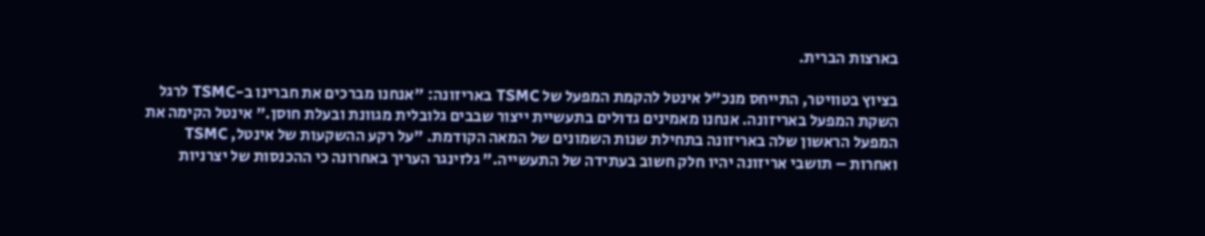בארצות הברית.

בציוץ בטוויטר, התייחס מנכ"ל אינטל להקמת המפעל של TSMC באריזונה: "אנחנו מברכים את חברינו ב-TSMC לרגל השקת המפעל באריזונה. אנחנו מאמינים גדולים בתעשיית ייצור שבבים גלובלית מגוונת ובעלת חוסן." אינטל הקימה את המפעל הראשון שלה באריזונה בתחילת שנות השמונים של המאה הקודמת. "על רקע ההשקעות של אינטל, TSMC ואחרות – תושבי אריזונה יהיו חלק חשוב בעתידה של התעשייה." גלזינגר העריך באחרונה כי ההכנסות של יצרניות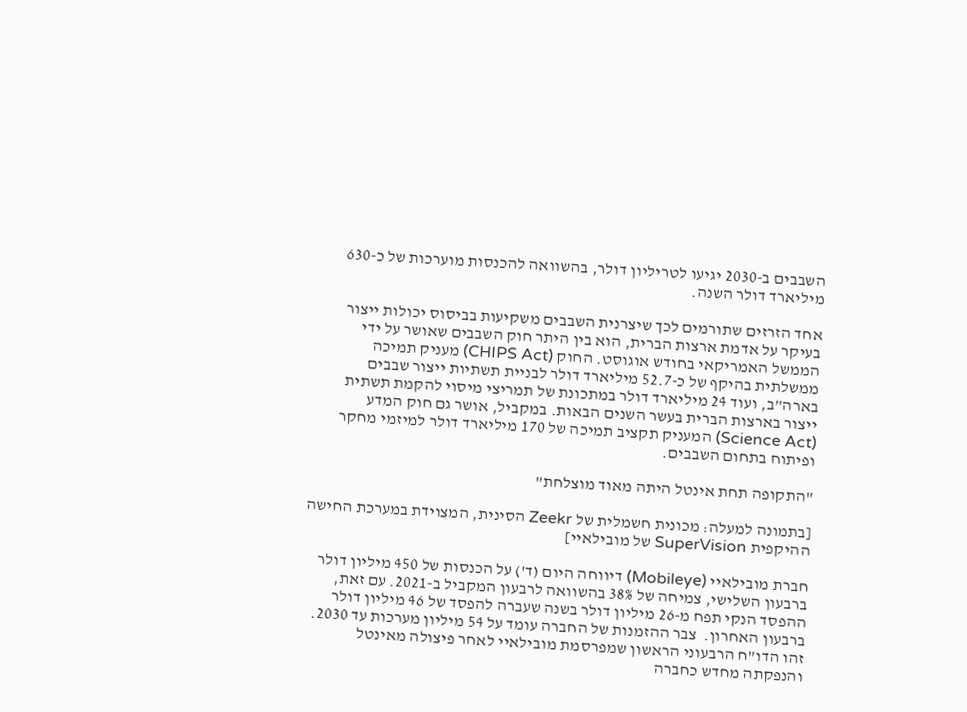השבבים ב-2030 יגיעו לטריליון דולר, בהשוואה להכנסות מוערכות של כ-630 מיליארד דולר השנה.

אחד הזרזים שתורמים לכך שיצרנית השבבים משקיעות בביסוס יכולות ייצור בעיקר על אדמת ארצות הברית, הוא בין היתר חוק השבבים שאושר על ידי הממשל האמריקאי בחודש אוגוסט. החוק (CHIPS Act) מעניק תמיכה ממשלתית בהיקף של כ-52.7 מיליארד דולר לבניית תשתיות ייצור שבבים בארה”ב, ועוד 24 מיליארד דולר במתכונת של תמריצי מיסוי להקמת תשתית ייצור בארצות הברית בעשר השנים הבאות. במקביל, אושר גם חוק המדע (Science Act) המעניק תקציב תמיכה של 170 מיליארד דולר למיזמי מחקר ופיתוח בתחום השבבים.

"התקופה תחת אינטל היתה מאוד מוצלחת"

[בתמונה למעלה: מכונית חשמלית של Zeekr הסינית, המצוידת במערכת החישה ההיקפית SuperVision של מובילאיי]

חברת מובילאיי (Mobileye) דיווחה היום (ד') על הכנסות של 450 מיליון דולר ברבעון השלישי, צמיחה של 38% בהשוואה לרבעון המקביל ב-2021. עם זאת, ההפסד הנקי תפח מ-26 מיליון דולר בשנה שעברה להפסד של 46 מיליון דולר ברבעון האחרון.  צבר ההזמנות של החברה עומד על 54 מיליון מערכות עד 2030. זהו הדו"ח הרבעוני הראשון שמפרסמת מובילאיי לאחר פיצולה מאינטל והנפקתה מחדש כחברה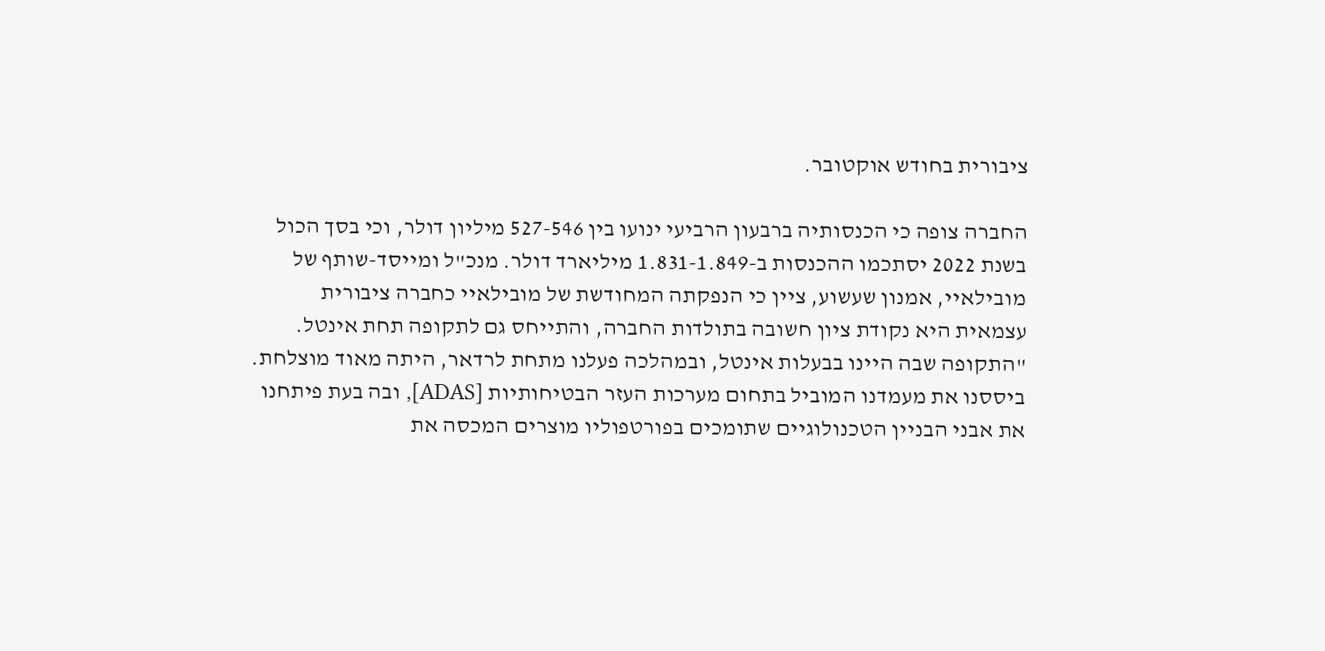ציבורית בחודש אוקטובר.

החברה צופה כי הכנסותיה ברבעון הרביעי ינועו בין 527-546 מיליון דולר, וכי בסך הכול בשנת 2022 יסתכמו ההכנסות ב-1.831-1.849 מיליארד דולר. מנכ"ל ומייסד-שותף של מובילאיי, אמנון שעשוע, ציין כי הנפקתה המחודשת של מובילאיי כחברה ציבורית עצמאית היא נקודת ציון חשובה בתולדות החברה, והתייחס גם לתקופה תחת אינטל. "התקופה שבה היינו בבעלות אינטל, ובמהלכה פעלנו מתחת לרדאר, היתה מאוד מוצלחת. ביססנו את מעמדנו המוביל בתחום מערכות העזר הבטיחותיות [ADAS], ובה בעת פיתחנו את אבני הבניין הטכנולוגיים שתומכים בפורטפוליו מוצרים המכסה את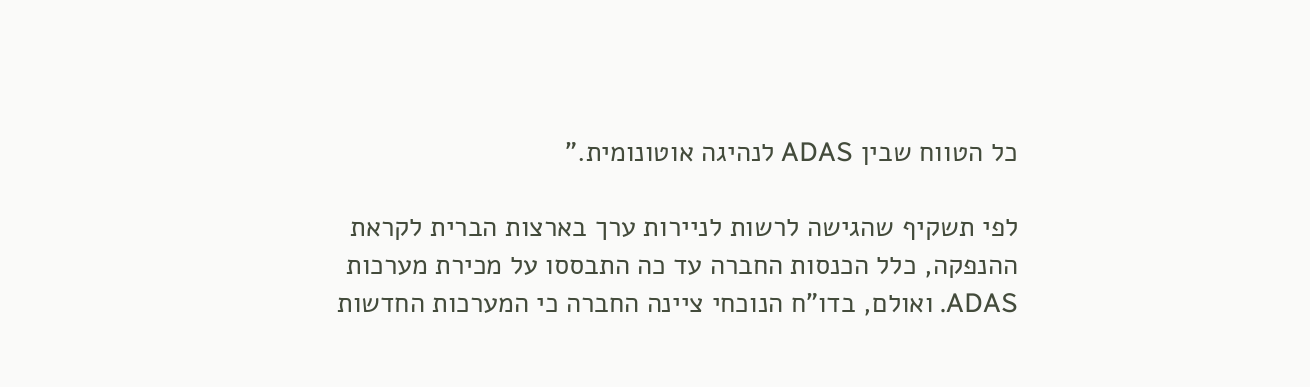כל הטווח שבין ADAS לנהיגה אוטונומית."

לפי תשקיף שהגישה לרשות לניירות ערך בארצות הברית לקראת ההנפקה, כלל הכנסות החברה עד כה התבססו על מכירת מערכות ADAS. ואולם, בדו"ח הנוכחי ציינה החברה כי המערכות החדשות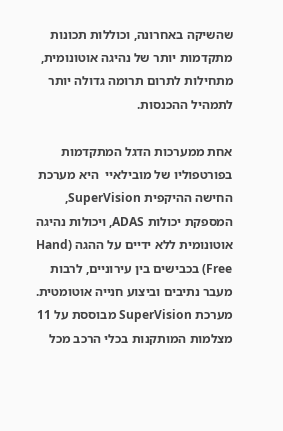שהשיקה באחרונה, וכוללות תכונות מתקדמות יותר של נהיגה אוטונומית, מתחילות לתרום תרומה גדולה יותר לתמהיל ההכנסות.

אחת ממערכות הדגל המתקדמות בפורטפוליו של מובילאיי  היא מערכת החישה ההיקפית SuperVision, המספקת יכולות ADAS, ויכולות נהיגה אוטונומית ללא ידיים על ההגה (Hand Free) בכבישים בין עירוניים, לרבות מעבר נתיבים וביצוע חנייה אוטומטית. מערכת SuperVision מבוססת על 11 מצלמות המותקנות בכלי הרכב מכל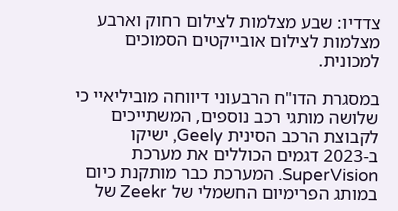צדדיו: שבע מצלמות לצילום רחוק וארבע מצלמות לצילום אובייקטים הסמוכים למכונית.

במסגרת הדו"ח הרבעוני דיווחה מוביליאיי כי שלושה מותגי רכב נוספים, המשתייכים לקבוצת הרכב הסינית Geely, ישיקו ב-2023 דגמים הכוללים את מערכת SuperVision. המערכת כבר מותקנת כיום במותג הפרימיום החשמלי של Zeekr של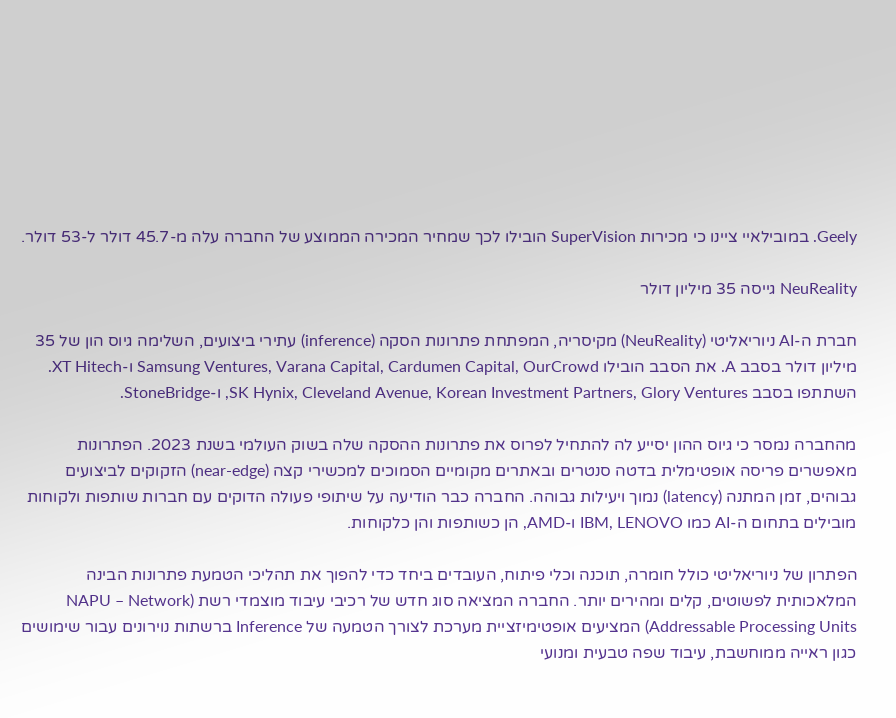Geely. במובילאיי ציינו כי מכירות SuperVision הובילו לכך שמחיר המכירה הממוצע של החברה עלה מ-45.7 דולר ל-53 דולר.

NeuReality גייסה 35 מיליון דולר

חברת ה-AI ניוריאליטי (NeuReality) מקיסריה, המפתחת פתרונות הסקה (inference) עתירי ביצועים, השלימה גיוס הון של 35 מיליון דולר בסבב A. את הסבב הובילו Samsung Ventures, Varana Capital, Cardumen Capital, OurCrowd ו-XT Hitech. השתתפו בסבב SK Hynix, Cleveland Avenue, Korean Investment Partners, Glory Ventures, ו-StoneBridge.

מהחברה נמסר כי גיוס ההון יסייע לה להתחיל לפרוס את פתרונות ההסקה שלה בשוק העולמי בשנת 2023. הפתרונות מאפשרים פריסה אופטימלית בדטה סנטרים ובאתרים מקומיים הסמוכים למכשירי קצה (near-edge) הזקוקים לביצועים גבוהים, זמן המתנה (latency) נמוך ויעילות גבוהה. החברה כבר הודיעה על שיתופי פעולה הדוקים עם חברות שותפות ולקוחות מובילים בתחום ה-AI כמו IBM, LENOVO ו-AMD, הן כשותפות והן כלקוחות.

הפתרון של ניוריאליטי כולל חומרה, תוכנה וכלי פיתוח, העובדים ביחד כדי להפוך את תהליכי הטמעת פתרונות הבינה המלאכותית לפשוטים, קלים ומהירים יותר. החברה המציאה סוג חדש של רכיבי עיבוד מוצמדי רשת (NAPU – Network Addressable Processing Units) המציעים אופטימיזציית מערכת לצורך הטמעה של Inference ברשתות נוירונים עבור שימושים כגון ראייה ממוחשבת, עיבוד שפה טבעית ומנועי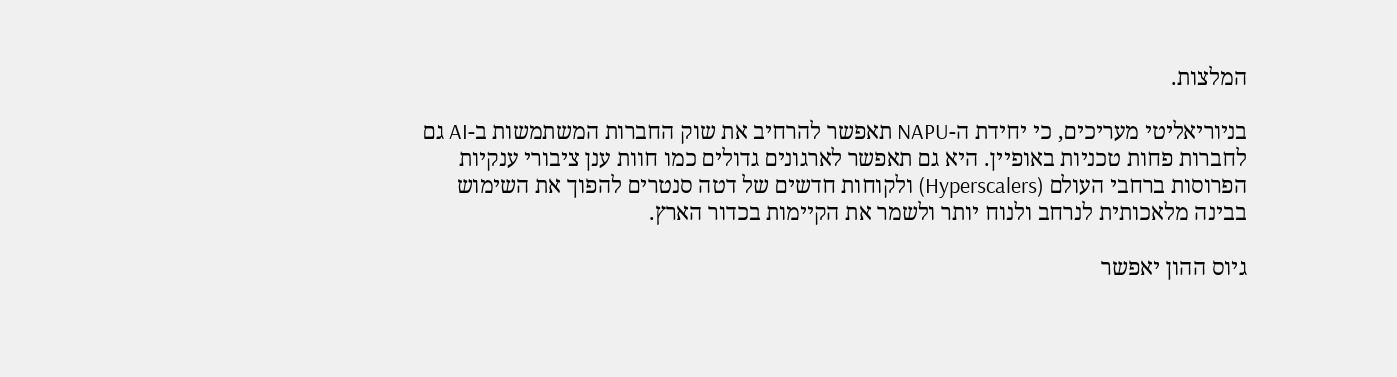המלצות.

בניוריאליטי מעריכים, כי יחידת ה-NAPU תאפשר להרחיב את שוק החברות המשתמשות ב-AI גם לחברות פחות טכניות באופיין. היא גם תאפשר לארגונים גדולים כמו חוות ענן ציבורי ענקיות הפרוסות ברחבי העולם (Hyperscalers) ולקוחות חדשים של דטה סנטרים להפוך את השימוש  בבינה מלאכותית לנרחב ולנוח יותר ולשמר את הקיימות בכדור הארץ.

גיוס ההון יאפשר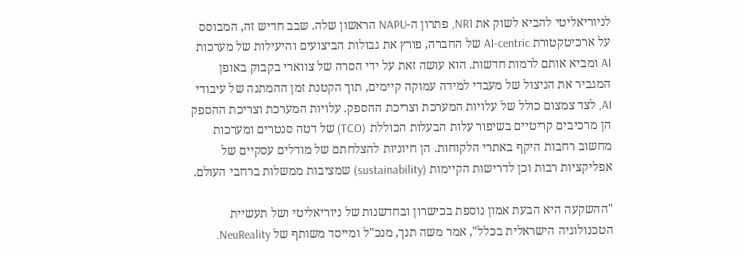לניוריאליטי להביא לשוק את NR1, פתרון ה-NAPU הראשון שלה. שבב חדיש זה, המבוסס על ארכיטקטורת AI-centric של החברה, פורץ את גבולות הביצועים והיעילות של מערכות AI ומביא אותם לרמות חדשות. הוא עושה זאת על ידי הסרה של צווארי בקבוק באופן המגביר את הניצול של מעבדי למידה עמוקה קיימים, תוך הקטנת זמן ההמתנה של עיבודי AI, לצד צמצום כולל של עלויות המערכת וצריכת ההספק. עלויות המערכת וצריכת ההספק הן מרכיבים קריטיים בשיפור עלות הבעלות הכוללת (TCO) של דטה סנטרים ומערכות מחשוב רחבות היקף באתרי הלקוחות. הן חיוניות להצלחתם של מודלים עסקיים של אפליקציות רבות וכן לדרישות הקיימות (sustainability) שמציבות ממשלות ברחבי העולם.

"ההשקעה היא הבעת אמון נוספת בכישרון ובחדשנות של ניוריאליטי ושל תעשיית הטכנולוגיה הישראלית בכלל", אמר משה תנך, מנכ"ל ומייסד משותף של NeuReality.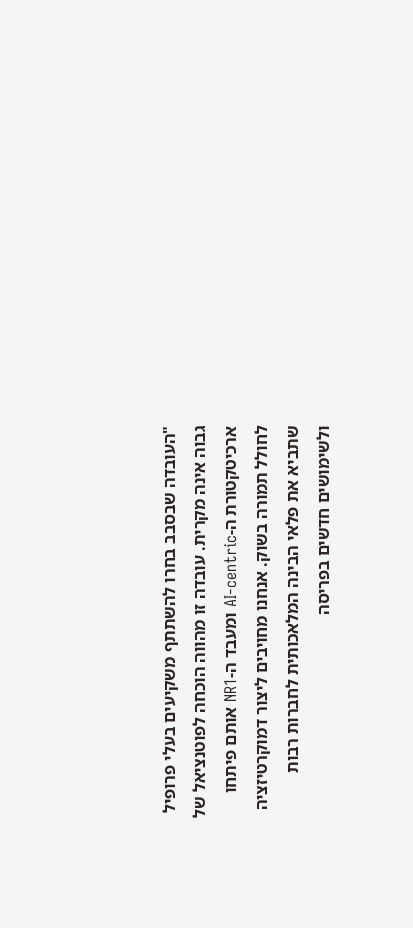"העובדה שבסבב בחרו להשתתף משקיעים בעלי פרופיל גבוה אינה מקרית. עובדה זו מהווה הוכחה לפוטנציאל של ארכיטקטורת ה-AI-centric ומעבד ה-NR1 אותם פיתחו לחולל תמורה בשוק. אנחנו מחויבים ליצור דמוקרטיזציה שתביא את פלאי הבינה המלאכותית לחברות רבות ולשימושים חדשים בפריסה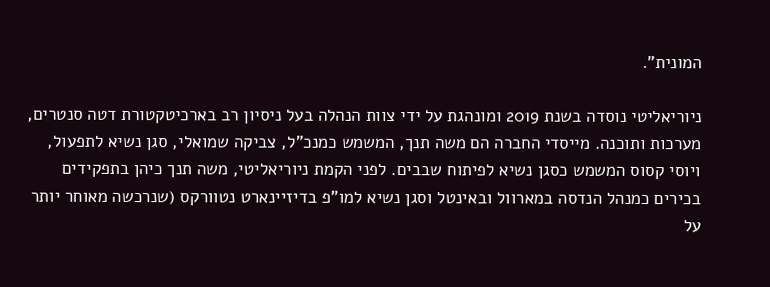המונית".

ניוריאליטי נוסדה בשנת 2019 ומונהגת על ידי צוות הנהלה בעל ניסיון רב בארכיטקטורת דטה סנטרים, מערכות ותוכנה. מייסדי החברה הם משה תנך, המשמש כמנכ"ל, צביקה שמואלי, סגן נשיא לתפעול, ויוסי קסוס המשמש כסגן נשיא לפיתוח שבבים. לפני הקמת ניוריאליטי, משה תנך כיהן בתפקידים בכירים כמנהל הנדסה במארוול ובאינטל וסגן נשיא למו"פ בדיזיינארט נטוורקס (שנרכשה מאוחר יותר על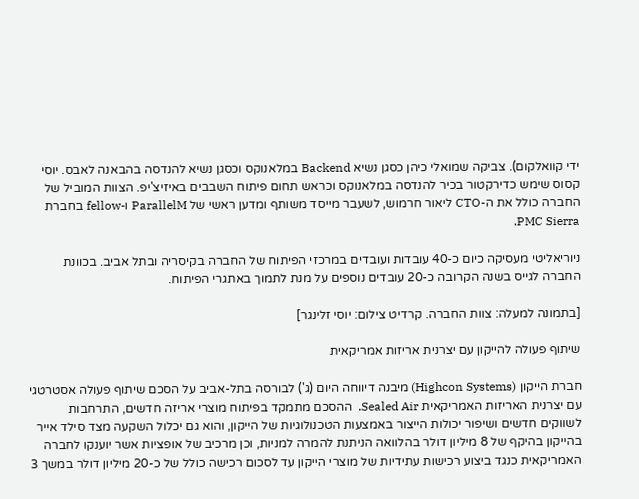ידי קוואלקום). צביקה שמואלי כיהן כסגן נשיא Backend במלאנוקס וכסגן נשיא להנדסה בהבאנה לאבס. יוסי קסוס שימש כדירקטור בכיר להנדסה במלאנוקס וכראש תחום פיתוח השבבים באיזיצ'יפ. הצוות המוביל של החברה כולל את ה-CTO ליאור חרמוש, לשעבר מייסד משותף ומדען ראשי של ParallelM ו-fellow בחברת PMC Sierra.

ניוריאליטי מעסיקה כיום כ-40 עובדות ועובדים במרכזי הפיתוח של החברה בקיסריה ובתל אביב. בכוונת החברה לגייס בשנה הקרובה כ-20 עובדים נוספים על מנת לתמוך באתגרי הפיתוח.

[בתמונה למעלה: צוות החברה. קרדיט צילום: יוסי זלינגר]

שיתוף פעולה להייקון עם יצרנית אריזות אמריקאית

חברת הייקון (Highcon Systems) מיבנה דיווחה היום (ג') לבורסה בתל-אביב על הסכם שיתוף פעולה אסטרטגי עם יצרנית האריזות האמריקאית Sealed Air.  ההסכם מתמקד בפיתוח מוצרי אריזה חדשים, התרחבות לשווקים חדשים ושיפור יכולות הייצור באמצעות הטכנולוגיות של הייקון, והוא גם יכלול השקעה מצד סילד אייר בהייקון בהיקף של 8 מיליון דולר בהלוואה הניתנת להמרה למניות, וכן מרכיב של אופציות אשר יוענקו לחברה האמריקאית כנגד ביצוע רכישות עתידיות של מוצרי הייקון עד לסכום רכישה כולל של כ-20 מיליון דולר במשך 3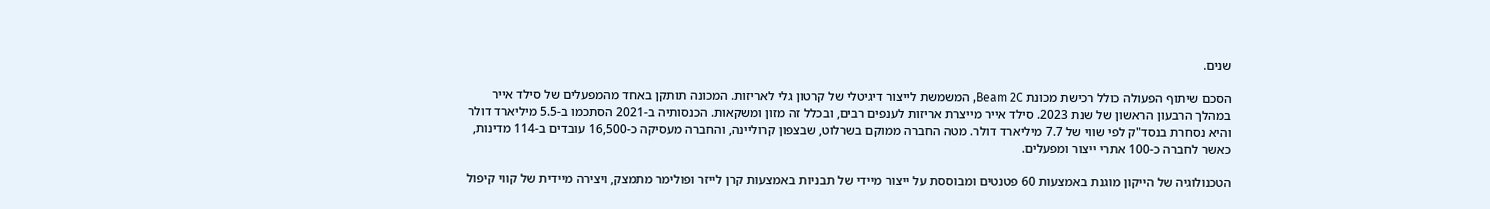שנים.

הסכם שיתוף הפעולה כולל רכישת מכונת Beam 2C, המשמשת לייצור דיגיטלי של קרטון גלי לאריזות. המכונה תותקן באחד מהמפעלים של סילד אייר במהלך הרבעון הראשון של שנת 2023. סילד אייר מייצרת אריזות לענפים רבים, ובכלל זה מזון ומשקאות. הכנסותיה ב-2021 הסתכמו ב-5.5 מיליארד דולר והיא נסחרת בנסד"ק לפי שווי של 7.7 מיליארד דולר. מטה החברה ממוקם בשרלוט, שבצפון קרוליינה, והחברה מעסיקה כ-16,500 עובדים ב-114 מדינות, כאשר לחברה כ-100 אתרי ייצור ומפעלים.

הטכנולוגיה של הייקון מוגנת באמצעות 60 פטנטים ומבוססת על ייצור מיידי של תבניות באמצעות קרן לייזר ופולימר מתמצק, ויצירה מיידית של קווי קיפול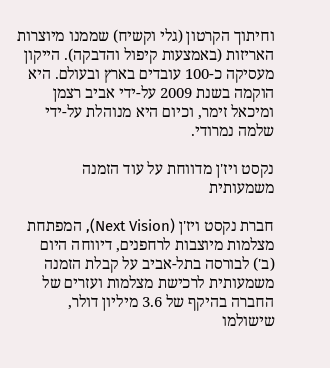וחיתוך הקרטון (גלי וקשיח) שממנו מיוצרות האריזות (באמצעות קיפול והדבקה). הייקון מעסיקה כ-100 עובדים בארץ ובעולם. היא הוקמה בשנת 2009 על-ידי אביב רצמן ומיכאל זימר, וכיום היא מנוהלת על-ידי שלמה נמרודי.

נקסט ויז'ן מדווחת על עוד הזמנה משמעותית

חברת נקסט ויז'ן (Next Vision), המפתחת מצלמות מיוצבות לרחפנים, דיווחה היום (ב') לבורסה בתל-אביב על קבלת הזמנה משמעותית לרכישת מצלמות ועזרים של החברה בהיקף של 3.6 מיליון דולר, שישולמו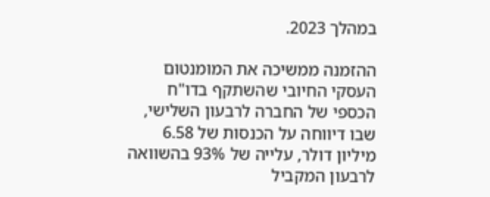במהלך 2023.

ההזמנה ממשיכה את המומנטום העסקי החיובי שהשתקף בדו"ח הכספי של החברה לרבעון השלישי, שבו דיווחה על הכנסות של 6.58 מיליון דולר, עלייה של 93% בהשוואה לרבעון המקביל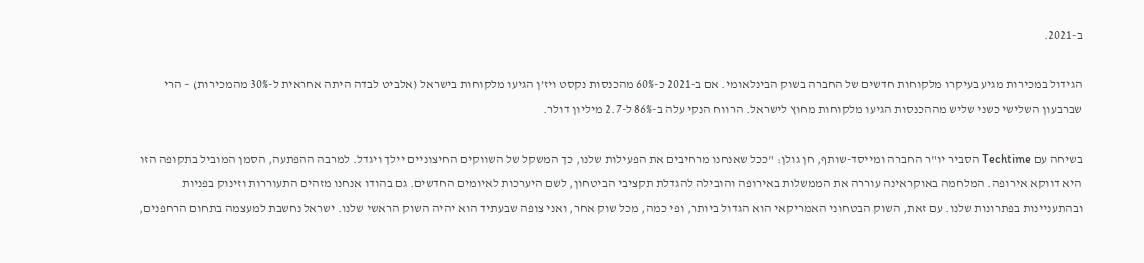ב-2021.

הגידול במכירות מגיע בעיקרו מלקוחות חדשים של החברה בשוק הבינלאומי. אם ב-2021 כ-60% מהכנסות נקסט ויז’ן הגיעו מלקוחות בישראל (אלביט לבדה היתה אחראית ל-30% מהמכירות) – הרי שברבעון השלישי כשני שליש מההכנסות הגיעו מלקוחות מחוץ לישראל. הרווח הנקי עלה ב-86% ל-2.7 מיליון דולר.

בשיחה עם Techtime הסביר יו"ר החברה ומייסד-שותף, חן גולן: "ככל שאנחנו מרחיבים את הפעילות שלנו, כך המשקל של השווקים החיצוניים יילך ויגדל. למרבה ההפתעה, הסמן המוביל בתקופה הזו היא דווקא אירופה. המלחמה באוקראינה עוררה את הממשלות באירופה והובילה להגדלת תקציבי הביטחון, לשם היערכות לאיומים החדשים. גם בהודו אנחנו מזהים התעוררות וזינוק בפניות ובהתעניינות בפתרונות שלנו. עם זאת, השוק הבטחוני האמריקאי הוא הגדול ביותר, ופי כמה, מכל שוק אחר, ואני צופה שבעתיד הוא יהיה השוק הראשי שלנו. ישראל נחשבת למעצמה בתחום הרחפנים,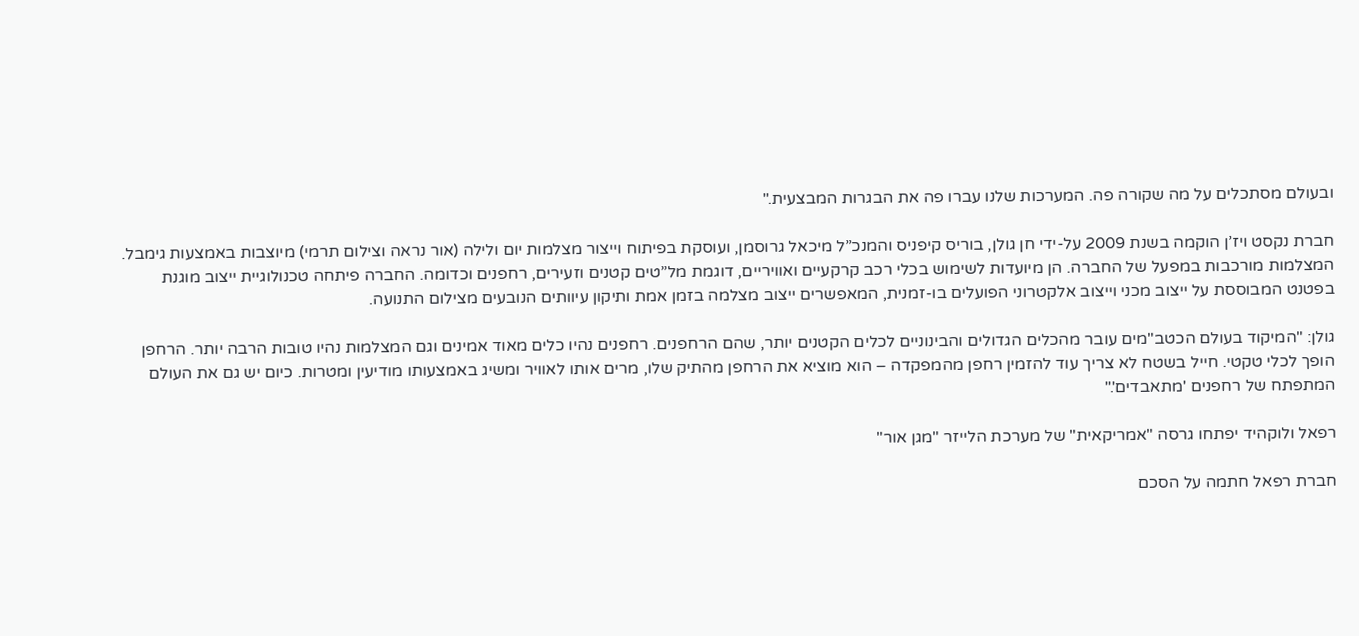ובעולם מסתכלים על מה שקורה פה. המערכות שלנו עברו פה את הבגרות המבצעית."

חברת נקסט ויז’ן הוקמה בשנת 2009 על-ידי חן גולן, בוריס קיפניס והמנכ”ל מיכאל גרוסמן, ועוסקת בפיתוח וייצור מצלמות יום ולילה (אור נראה וצילום תרמי) מיוצבות באמצעות גימבל. המצלמות מורכבות במפעל של החברה. הן מיועדות לשימוש בכלי רכב קרקעיים ואוויריים, דוגמת מל”טים קטנים וזעירים, רחפנים וכדומה. החברה פיתחה טכנולוגיית ייצוב מוגנת בפטנט המבוססת על ייצוב מכני וייצוב אלקטרוני הפועלים בו-זמנית, המאפשרים ייצוב מצלמה בזמן אמת ותיקון עיוותים הנובעים מצילום התנועה.

גולן: "המיקוד בעולם הכטב"מים עובר מהכלים הגדולים והבינוניים לכלים הקטנים יותר, שהם הרחפנים. רחפנים נהיו כלים מאוד אמינים וגם המצלמות נהיו טובות הרבה יותר. הרחפן הופך לכלי טקטי. חייל בשטח לא צריך עוד להזמין רחפן מהמפקדה – הוא מוציא את הרחפן מהתיק שלו, מרים אותו לאוויר ומשיג באמצעותו מודיעין ומטרות. כיום יש גם את העולם המתפתח של רחפנים 'מתאבדים'."

רפאל ולוקהיד יפתחו גרסה "אמריקאית" של מערכת הלייזר "מגן אור"

חברת רפאל חתמה על הסכם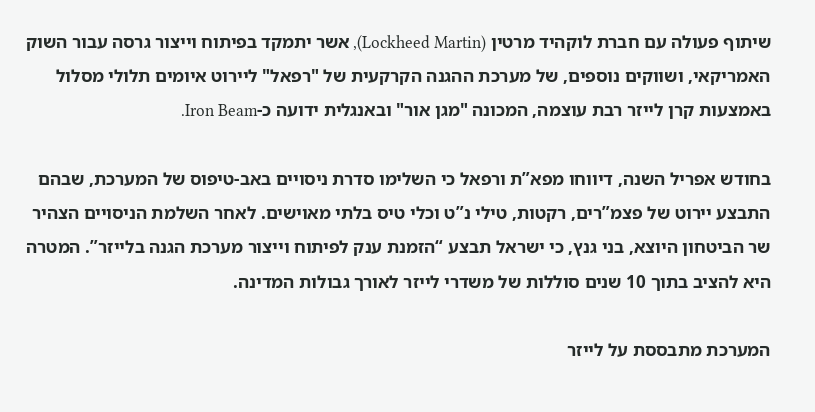שיתוף פעולה עם חברת לוקהיד מרטין (Lockheed Martin), אשר יתמקד בפיתוח וייצור גרסה עבור השוק האמריקאי, ושווקים נוספים, של מערכת ההגנה הקרקעית של "רפאל" ליירוט איומים תלולי מסלול באמצעות קרן לייזר רבת עוצמה, המכונה "מגן אור" ובאנגלית ידועה כ-Iron Beam.

בחודש אפריל השנה, דיווחו מפא”ת ורפאל כי השלימו סדרת ניסויים באב-טיפוס של המערכת, שבהם התבצע יירוט של פצמ”רים, רקטות, טילי נ”ט וכלי טיס בלתי מאוישים. לאחר השלמת הניסויים הצהיר שר הביטחון היוצא, בני גנץ, כי ישראל תבצע “הזמנת ענק לפיתוח וייצור מערכת הגנה בלייזר”. המטרה היא להציב בתוך 10 שנים סוללות של משדרי לייזר לאורך גבולות המדינה.

המערכת מתבססת על לייזר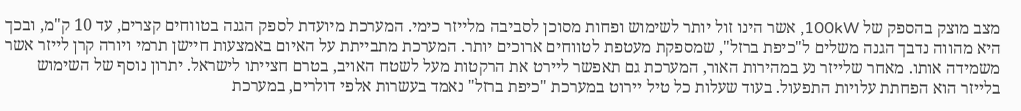מצב מוצק בהספק של 100kW, אשר הינו זול יותר לשימוש ופחות מסוכן לסביבה מלייזר כימי. המערכת מיועדת לספק הגנה בטווחים קצרים, עד 10 ק"מ, ובכך היא מהווה נדבך הגנה משלים ל"כיפת ברזל", שמספקת מעטפת לטווחים ארוכים יותר. המערכת מתבייתת על האיום באמצעות חיישן תרמי ויורה קרן לייזר אשר משמידה אותו. מאחר שלייזר נע במהירות האור, המערכת גם תאפשר ליירט את הרקטות מעל לשטח האויב, בטרם חצייתו לישראל. יתרון נוסף של השימוש בלייזר הוא הפחתת עלויות התפעול. בעוד שעלות כל טיל יירוט במערכת "כיפת ברזל" נאמד בעשרות אלפי דולרים, במערכת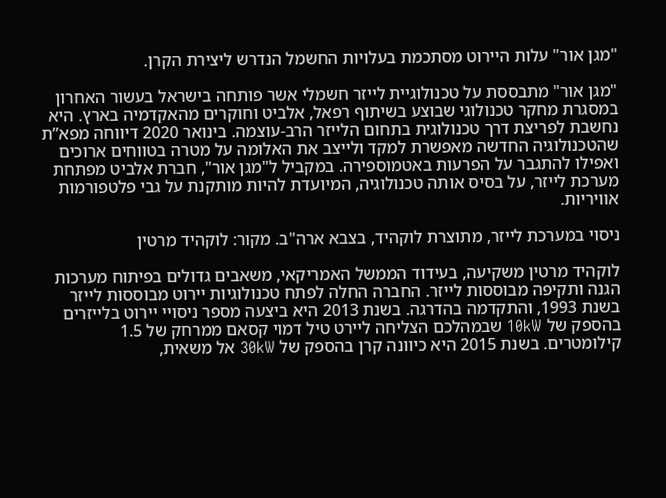"מגן אור" עלות היירוט מסתכמת בעלויות החשמל הנדרש ליצירת הקרן.

"מגן אור" מתבססת על טכנולוגיית לייזר חשמלי אשר פותחה בישראל בעשור האחרון במסגרת מחקר טכנולוגי שבוצע בשיתוף רפאל, אלביט וחוקרים מהאקדמיה בארץ. היא נחשבת לפריצת דרך טכנולוגית בתחום הלייזר הרב-עוצמה. בינואר 2020 דיווחה מפא”ת שהטכנולוגיה החדשה מאפשרת למקד ולייצב את האלומה על מטרה בטווחים ארוכים ואפילו להתגבר על הפרעות באטמוספירה. במקביל ל"מגן אור", חברת אלביט מפתחת מערכת לייזר, על בסיס אותה טכנולוגיה, המיועדת להיות מותקנת על גבי פלטפורמות אוויריות.

ניסוי במערכת לייזר, מתוצרת לוקהיד, בצבא ארה"ב. מקור: לוקהיד מרטין

לוקהיד מרטין משקיעה, בעידוד הממשל האמריקאי, משאבים גדולים בפיתוח מערכות הגנה ותקיפה מבוססות לייזר. החברה החלה לפתח טכנולוגיות יירוט מבוססות לייזר בשנת 1993, והתקדמה בהדרגה. בשנת 2013 היא ביצעה מספר ניסויי יירוט בלייזרים בהספק של 10kW שבמהלכם הצליחה ליירט טיל דמוי קסאם ממרחק של 1.5 קילומטרים. בשנת 2015 היא כיוונה קרן בהספק של 30kW אל משאית,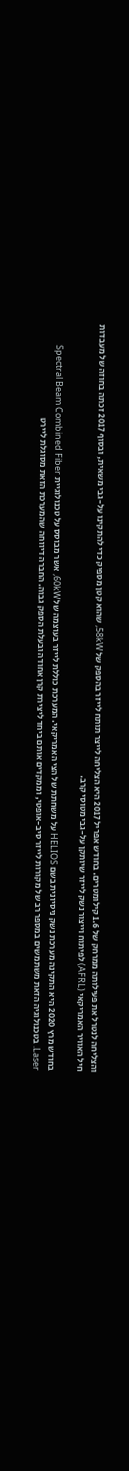והצליחה לנטרל את פעילותה ממרחק של 1.6 קילומטרים. בחודש אפריל 2017 היא הצליחה לייצר תותח לייזר בהספק של 58kW, שהוא קטן מספיק כדי להתקינו על-גבי משאית, ובסוף 2017 זכתה בחוזה של מעבדות חיל האוויר האמריקאי (AFRL) לפיתוח וייצור נשק לייזר שיותקן על-גבי מטוסי קרב.

בחודש מרץ 2020 היא התקינה מערכת נשק ניסיונית בשם HELIOS על משחתת של הצי האמריקאי. המערכת כוללת לייזר בעוצמה של 60kW, אשר מבוסס על טכנולוגיית Spectral Beam Combined Fiber Laser. בטכנולוגיה הזאת משתמשים במספר רב של מקורות לייזר סיב-אופטי, וממקדים אותם ביחד ליצירת קרן אחודה ובעלת הספק גבוה. החברה דיווחה שהמערכת הזאת מסוגלת ליירט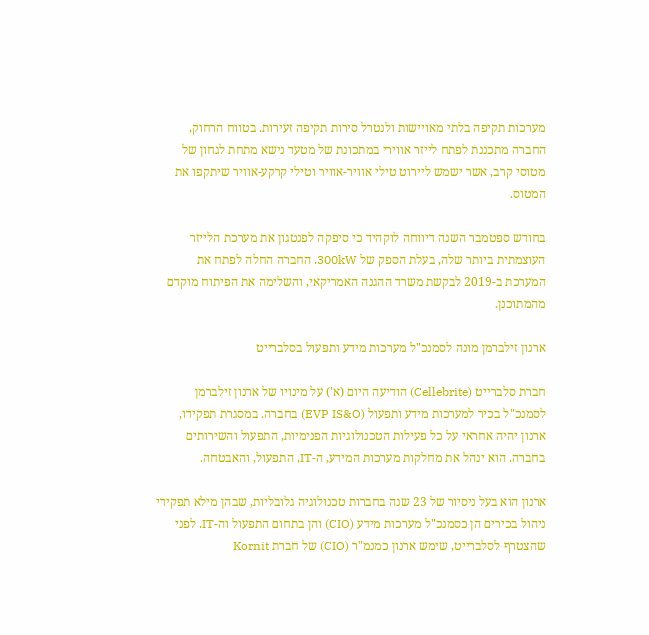מערכות תקיפה בלתי מאויישות ולנטרל סירות תקיפה זעירות. בטווח הרחוק, החברה מתכננת לפתח לייזר אווירי במתכונת של מטעד נישא מתחת לגחון של מטוסי קרב, אשר ישמש ליירוט טילי אוויר-אוויר וטילי קרקע-אוויר שיתקפו את המטוס.

בחודש ספטמבר השנה דיווחה לוקהיד כי סיפקה לפנטגון את מערכת הלייזר העוצמתית ביותר שלה, בעלת הספק של 300kW. החברה החלה לפתח את המערכת ב-2019 לבקשת משרד ההגנה האמריקאי, והשלימה את הפיתוח מוקדם מהמתוכנן.

ארנון זילברמן מונה לסמנכ"ל מערכות מידע ותפעול בסלברייט

חברת סלברייט (Cellebrite) הודיעה היום (א') על מינויו של ארנון זילברמן לסמנכ"ל בכיר למערכות מידע ותפעול (EVP IS&O) בחברה. במסגרת תפקידו, ארנון יהיה אחראי על כל פעילות הטכנולוגיות הפנימיות, התפעול והשירותים בחברה. הוא ינהל את מחלקות מערכות המידע, ה-IT, התפעול, והאבטחה.

ארנון הוא בעל ניסיור של 23 שנה בחברות טכנולוגיה גלובליות, שבהן מילא תפקידי ניהול בכירים הן כסמנכ"ל מערכות מידע (CIO) והן בתחום התפעול וה-IT. לפני שהצטרף לסלברייט, שימש ארנון כמנמ"ר (CIO) של חברת Kornit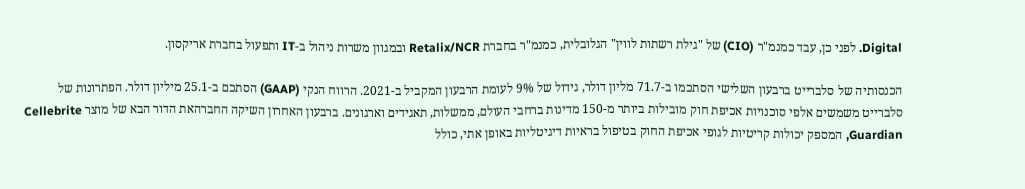Digital. לפני כן, עבד כמנמ"ר (CIO) של "גילת רשתות לווין" הגלובלית, כמנמ"ר בחברת Retalix/NCR ובמגוון משרות ניהול ב-IT ותפעול בחברת אריקסון.

הכנסותיה של סלברייט ברבעון השלישי הסתכמו ב-71.7 מליון דולר, גידול של 9% לעומת הרבעון המקביל ב-2021. הרווח הנקי (GAAP) הסתכם ב-25.1 מיליון דולר. הפתרונות של סלברייט משמשים אלפי סוכנויות אכיפת חוק מובילות ביותר מ-150 מדינות ברחבי העולם, ממשלות, תאגידים וארגונים. ברבעון האחרון השיקה החברהאת הדור הבא של מוצר Cellebrite Guardian, המספק יכולות קריטיות לגופי אכיפת החוק בטיפול בראיות דיגיטליות באופן אתי, כולל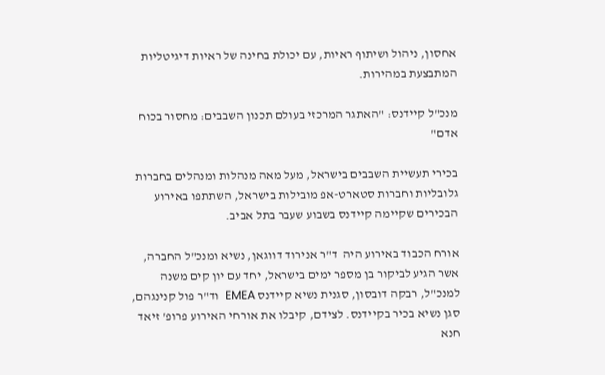אחסון, ניהול ושיתוף ראיות, עם יכולת בחינה של ראיות דיגיטליות המתבצעת במהירות.

מנכ"ל קיידנס: "האתגר המרכזי בעולם תכנון השבבים: מחסור בכוח אדם"

בכירי תעשיית השבבים בישראל, מעל מאה מנהלות ומנהלים בחברות גלובליות וחברות סטארט-אפ מובילות בישראל, השתתפו באירוע הבכירים שקיימה קיידנס בשבוע שעבר בתל אביב.

אורח הכבוד באירוע היה  ד"ר אנירוד דווגאן, נשיא ומנכ"ל החברה, אשר הגיע לביקור בן מספר ימים בישראל, יחד עם יון קים משנה למנכ"ל, רבקה דובסון, סגנית נשיא קיידנס EMEA  וד"ר פול קנינגהם, סגן נשיא בכיר בקיידנס. לצידם, קיבלו את אורחי האירוע פרופ' זיאד חנא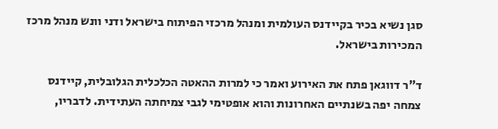סגן נשיא בכיר בקיידנס העולמית ומנהל מרכזי הפיתוח בישראל ודני וונש מנהל מרכז המכירות בישראל.

ד"ר דווגאן פתח את האירוע ואמר כי למרות ההאטה הכלכלית הגלובלית, קיידנס צמחה יפה בשנתיים האחרונות והוא אופטימי לגבי צמיחתה העתידית. לדבריו,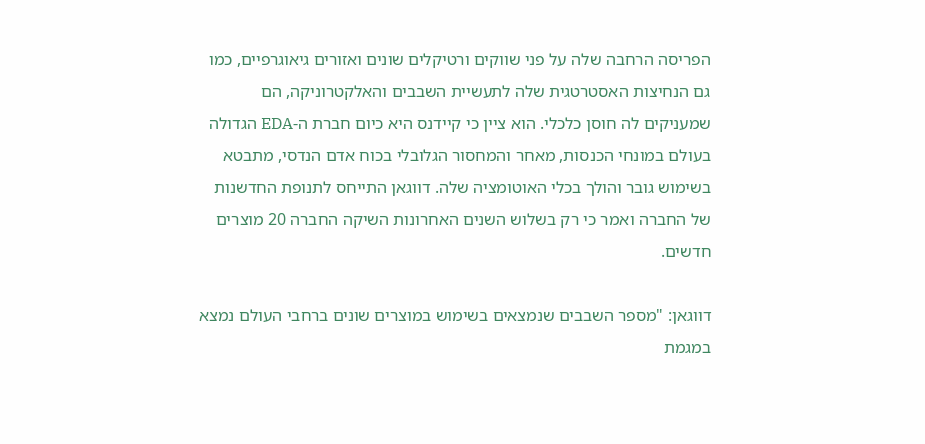הפריסה הרחבה שלה על פני שווקים ורטיקלים שונים ואזורים גיאוגרפיים, כמו גם הנחיצות האסטרטגית שלה לתעשיית השבבים והאלקטרוניקה, הם שמעניקים לה חוסן כלכלי. הוא ציין כי קיידנס היא כיום חברת ה-EDA הגדולה בעולם במונחי הכנסות, מאחר והמחסור הגלובלי בכוח אדם הנדסי, מתבטא בשימוש גובר והולך בכלי האוטומציה שלה. דווגאן התייחס לתנופת החדשנות של החברה ואמר כי רק בשלוש השנים האחרונות השיקה החברה 20 מוצרים חדשים.

דווגאן: "מספר השבבים שנמצאים בשימוש במוצרים שונים ברחבי העולם נמצא במגמת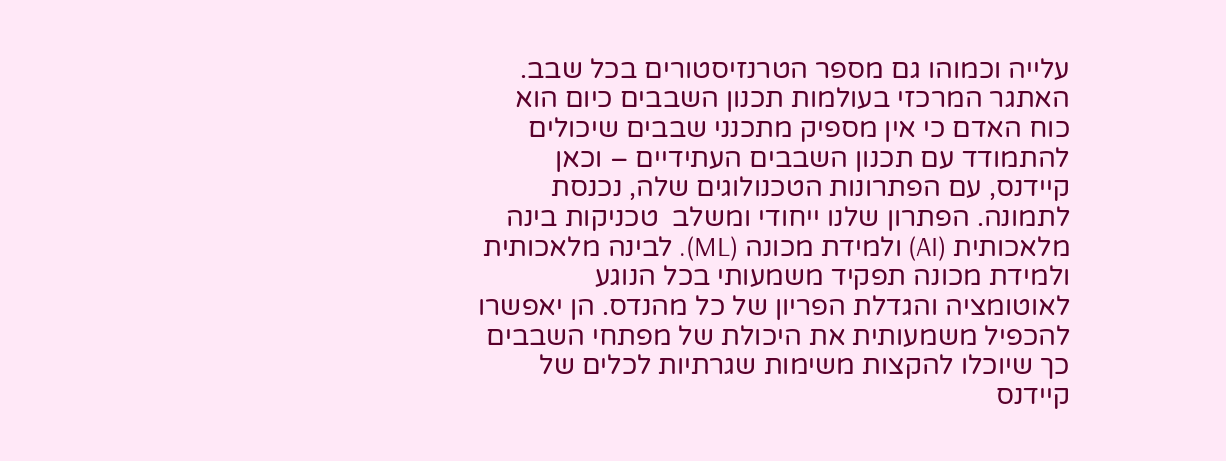עלייה וכמוהו גם מספר הטרנזיסטורים בכל שבב. האתגר המרכזי בעולמות תכנון השבבים כיום הוא כוח האדם כי אין מספיק מתכנני שבבים שיכולים להתמודד עם תכנון השבבים העתידיים – וכאן קיידנס, עם הפתרונות הטכנולוגים שלה, נכנסת לתמונה. הפתרון שלנו ייחודי ומשלב  טכניקות בינה מלאכותית (AI) ולמידת מכונה (ML). לבינה מלאכותית ולמידת מכונה תפקיד משמעותי בכל הנוגע לאוטומציה והגדלת הפריון של כל מהנדס. הן יאפשרו להכפיל משמעותית את היכולת של מפתחי השבבים כך שיוכלו להקצות משימות שגרתיות לכלים של קיידנס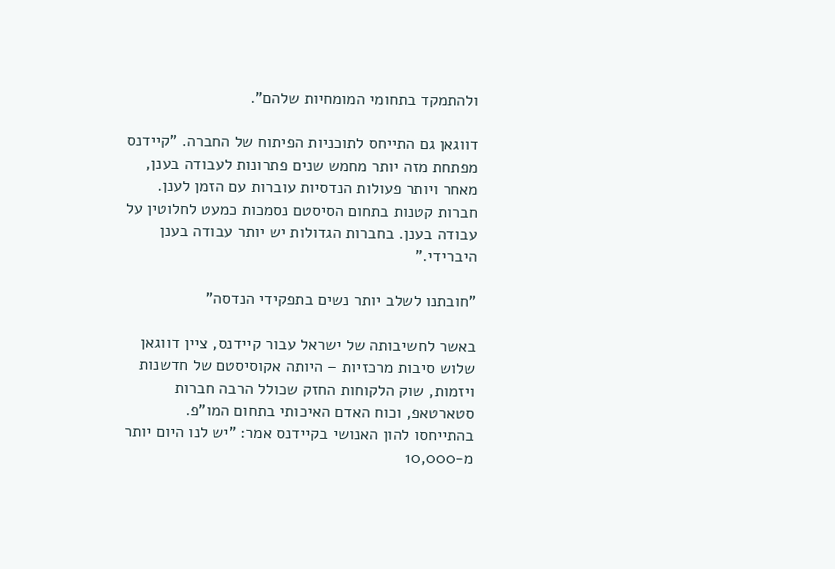ולהתמקד בתחומי המומחיות שלהם".

דווגאן גם התייחס לתוכניות הפיתוח של החברה. "קיידנס מפתחת מזה יותר מחמש שנים פתרונות לעבודה בענן, מאחר ויותר פעולות הנדסיות עוברות עם הזמן לענן. חברות קטנות בתחום הסיסטם נסמכות כמעט לחלוטין על עבודה בענן. בחברות הגדולות יש יותר עבודה בענן היברידי."

"חובתנו לשלב יותר נשים בתפקידי הנדסה"

באשר לחשיבותה של ישראל עבור קיידנס, ציין דווגאן שלוש סיבות מרכזיות – היותה אקוסיסטם של חדשנות ויזמות, שוק הלקוחות החזק שכולל הרבה חברות סטארטאפ, וכוח האדם האיכותי בתחום המו"פ. בהתייחסו להון האנושי בקיידנס אמר: "יש לנו היום יותר מ-10,000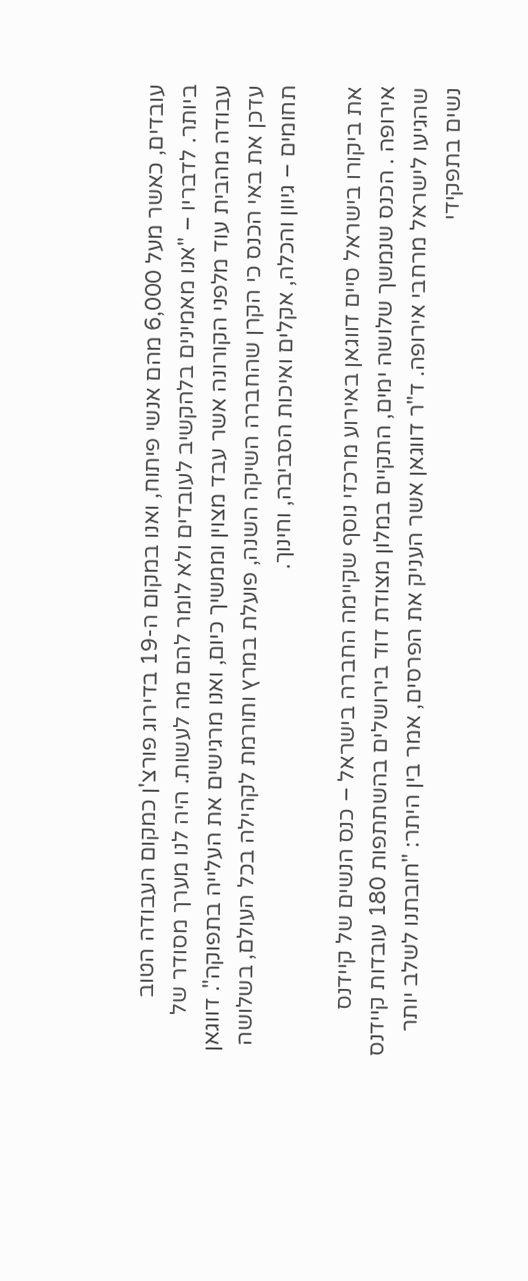עובדים, כאשר מעל 6,000 מהם אנשי פיתוח, ואנו במקום ה-19 בדירוג פורצ'ן כמקום העבודה הטוב ביותר. לדבריו – "אנו מאמינים בלהקשיב לעובדים ולא לומר להם מה לעשות. היה לנו מערך מסודר של עבודה מהבית עוד מלפני הקורונה אשר עבד מצוין וממשיך כיום, ואנו מרגישים את העלייה בתפוקה". דווגאן עדכן את באי הכנס כי הקרן שהחברה השיקה השנה, פועלת במרץ ותורמת לקהילה בכל העולם, בשלושה תחומים – גיוון והכלה, אקלים ואיכות הסביבה, וחינוך.

את ביקורו בישראל סיים דווגאן באירוע מרכזי נוסף שקיימה החברה בישראל – כנס הנשים של קיידנס אירופה . הכנס שנמשך שלושה ימים, התקיים במלון מצודת דוד בירושלים בהשתתפות 180 עובדות קיידנס שהגיעו לישראל מרחבי אירופה. ד"ר דווגאן אשר העניק את הפרסים, אמר בין היתר: "חובתנו לשלב יותר נשים בתפקידי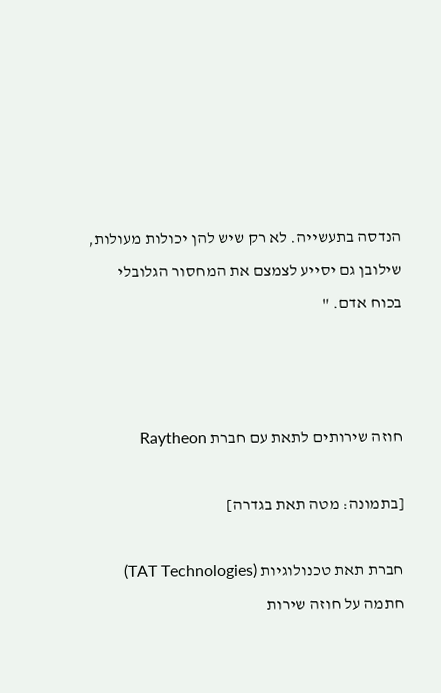הנדסה בתעשייה. לא רק שיש להן יכולות מעולות, שילובן גם יסייע לצמצם את המחסור הגלובלי בכוח אדם. "



חוזה שירותים לתאת עם חברת Raytheon

[בתמונה: מטה תאת בגדרה]

חברת תאת טכנולוגיות (TAT Technologies) חתמה על חוזה שירות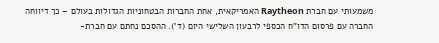משמעותי עם חברת Raytheon האמריקאית, אחת החברות הבטחוניות הגדולות בעולם – כך דיווחה החברה עם פרסום הדו"ח הכספי לרבעון השלישי היום (ד'). ההסכם נחתם עם חברת-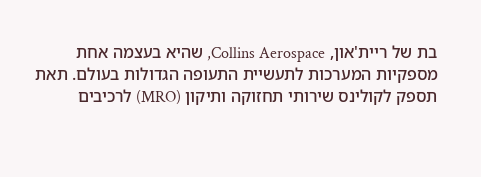בת של ריית'און, Collins Aerospace, שהיא בעצמה אחת מספקיות המערכות לתעשיית התעופה הגדולות בעולם. תאת תספק לקולינס שירותי תחזוקה ותיקון (MRO) לרכיבים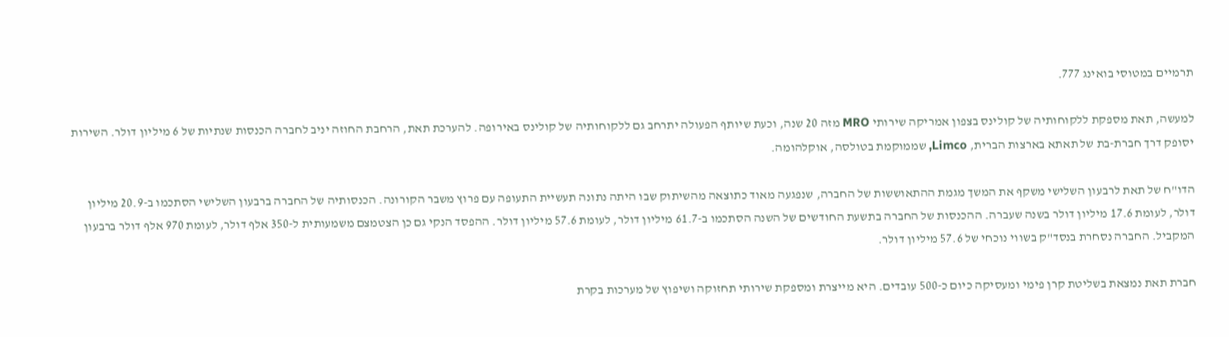תרמיים במטוסי בואינג 777.

למעשה, תאת מספקת ללקוחותיה של קולינס בצפון אמריקה שירותי MRO מזה 20 שנה, וכעת שיותף הפעולה יתרחב גם ללקוחותיה של קולינס באירופה. להערכת תאת, הרחבת החוזה יניב לחברה הכנסות שנתיות של 6 מיליון דולר. השירות יסופק דרך חברת-בת של תאתא בארצות הברית, Limco, שממוקמת בטולסה, אוקלהומה.

הדו"ח של תאת לרבעון השלישי משקף את המשך מגמת ההתאוששות של החברה, שנפגעה מאוד כתוצאה מהשיתוק שבו היתה נתונה תעשיית התעופה עם פרוץ משבר הקורונה. הכנסותיה של החברה ברבעון השלישי הסתכמו ב-20.9 מיליון דולר, לעומת 17.6 מיליון דולר בשנה שעברה. ההכנסות של החברה בתשעת החודשים של השנה הסתכמו ב-61.7 מיליון דולר, לעומת 57.6 מיליון דולר. ההפסד הנקי גם כן הצטמצם משמעותית ל-350 אלף דולר, לעומת 970 אלף דולר ברבעון המקביל. החברה נסחרת בנסד"ק בשווי נוכחי של 57.6 מיליון דולר.

חברת תאת נמצאת בשליטת קרן פימי ומעסיקה כיום כ-500 עובדים. היא מייצרת ומספקת שירותי תחזוקה ושיפוץ של מערכות בקרת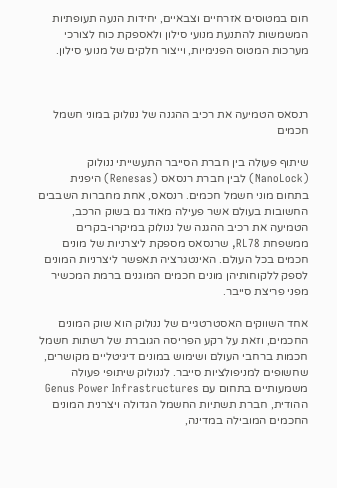חום במטוסים אזרחיים וצבאיים, יחידות הנעה תעופתיות המשמשות להתנעת מנועי סילון ולאספקת כוח לצורכי מערכות המטוס הפנימיות, וייצור חלקים של מנועי סילון.



רנסאס הטמיעה את רכיב ההגנה של ננולוק במוני חשמל חכמים

שיתוף פעולה בין חברת הסייבר התעשייתי ננולוק (NanoLock) לבין חברת רנסאס (Renesas) היפנית בתחום מוני חשמל חכמים. רנסאס, אחת מחברות השבבים החשובות בעולם אשר פעילה מאוד גם בשוק הרכב, הטמיעה את רכיב ההגנה של ננולוק במיקרו-בקרים ממשפחת RL78, שרנסאס מספקת ליצרניות של מונים חכמים בכל העולם. האינטגרציה תאפשר ליצרניות המונים לספק ללקוחותיהן מונים חכמים המוגנים ברמת המכשיר מפני פריצת סייבר.

אחד השווקים האסטרטגיים של ננולוק הוא שוק המונים החכמים, וזאת על רקע הפריסה הגוברת של רשתות חשמל חכמות ברחבי העולם ושימוש במונים דיגיטליים מקושרים, שחשופים למניפולציות סייבר. לננולוק שיתופי פעולה משמעותיים בתחום עם Genus Power Infrastructures ההודית, חברת תשתיות החשמל הגדולה ויצרנית המונים החכמים המובילה במדינה,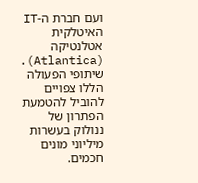ועם חברת ה-IT האיטלקית אטלנטיקה (Atlantica). שיתופי הפעולה הללו צפויים להוביל להטמעת הפתרון של ננולוק בעשרות מיליוני מונים חכמים.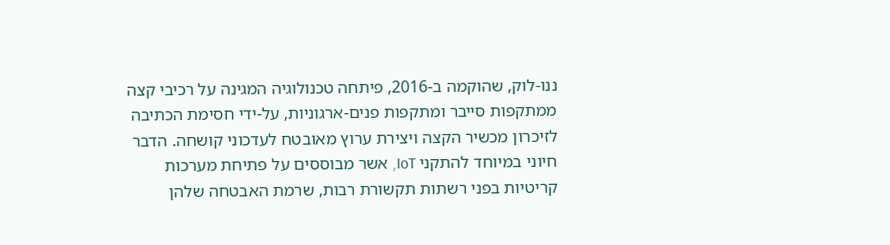ננו-לוק, שהוקמה ב-2016, פיתחה טכנולוגיה המגינה על רכיבי קצה ממתקפות סייבר ומתקפות פנים-ארגוניות, על-ידי חסימת הכתיבה לזיכרון מכשיר הקצה ויצירת ערוץ מאובטח לעדכוני קושחה. הדבר חיוני במיוחד להתקני IoT, אשר מבוססים על פתיחת מערכות קריטיות בפני רשתות תקשורת רבות, שרמת האבטחה שלהן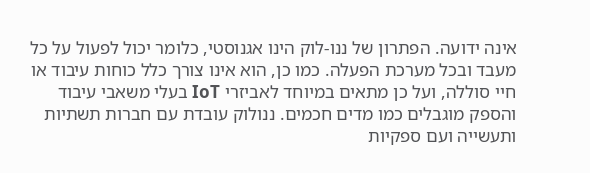אינה ידועה. הפתרון של ננו-לוק הינו אגנוסטי, כלומר יכול לפעול על כל מעבד ובכל מערכת הפעלה. כמו כן, הוא אינו צורך כלל כוחות עיבוד או חיי סוללה, ועל כן מתאים במיוחד לאביזרי IoT בעלי משאבי עיבוד והספק מוגבלים כמו מדים חכמים. ננולוק עובדת עם חברות תשתיות ותעשייה ועם ספקיות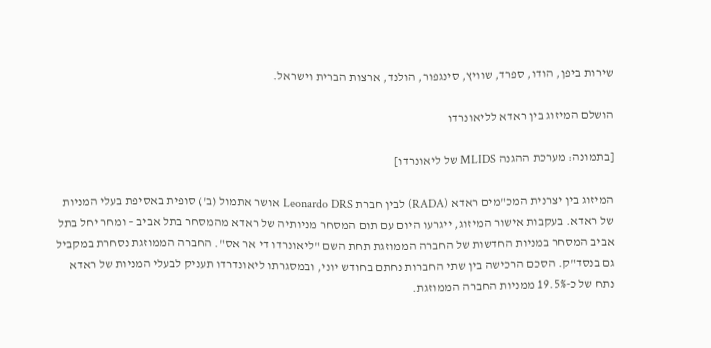שירות ביפן, הודו, ספרד, שוויץ, סינגפור, הולנד, ארצות הברית וישראל.

הושלם המיזוג בין ראדא לליאונרדו

[בתמונה: מערכת ההגנה MLIDS של ליאונרדו]

המיזוג בין יצרנית המכ"מים ראדא (RADA) לבין חברת Leonardo DRS אושר אתמול (ב') סופית באסיפת בעלי המניות של ראדא. בעקבות אישור המיזוג, ייגרעו היום עם תום המסחר מניותיה של ראדא מהמסחר בתל אביב – ומחר יחל בתל אביב המסחר במניות החדשות של החברה הממוזגת תחת השם "ליאונרדו די אר אס". החברה הממוזגת נסחרת במקביל גם בנסד"ק. הסכם הרכישה בין שתי החברות נחתם בחודש יוני, ובמסגרתו ליאונדרדו תעניק לבעלי המניות של ראדא נתח של כ-19.5% ממניות החברה הממוזגת.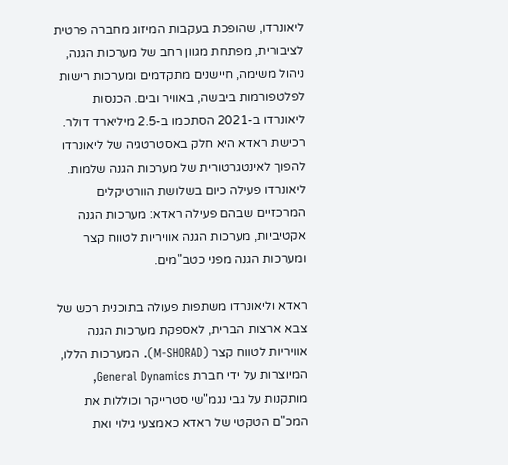ליאונרדו, שהופכת בעקבות המיזוג מחברה פרטית לציבורית, מפתחת מגוון רחב של מערכות הגנה, ניהול משימה, חיישנים מתקדמים ומערכות רישות לפלטפורמות ביבשה, באוויר ובים. הכנסות ליאונרדו ב-2021 הסתכמו ב-2.5 מיליארד דולר. רכישת ראדא היא חלק באסטרטגיה של ליאונרדו להפוך לאינטגרטורית של מערכות הגנה שלמות. ליאונרדו פעילה כיום בשלושת הוורטיקלים המרכזיים שבהם פעילה ראדא: מערכות הגנה אקטיביות, מערכות הגנה אוויריות לטווח קצר ומערכות הגנה מפני כטב"מים.

ראדא וליאונרדו משתפות פעולה בתוכנית רכש של צבא ארצות הברית, לאספקת מערכות הגנה אוויריות לטווח קצר (M-SHORAD). המערכות הללו, המיוצרות על ידי חברת General Dynamics, מותקנות על גבי נגמ"שי סטרייקר וכוללות את המכ"ם הטקטי של ראדא כאמצעי גילוי ואת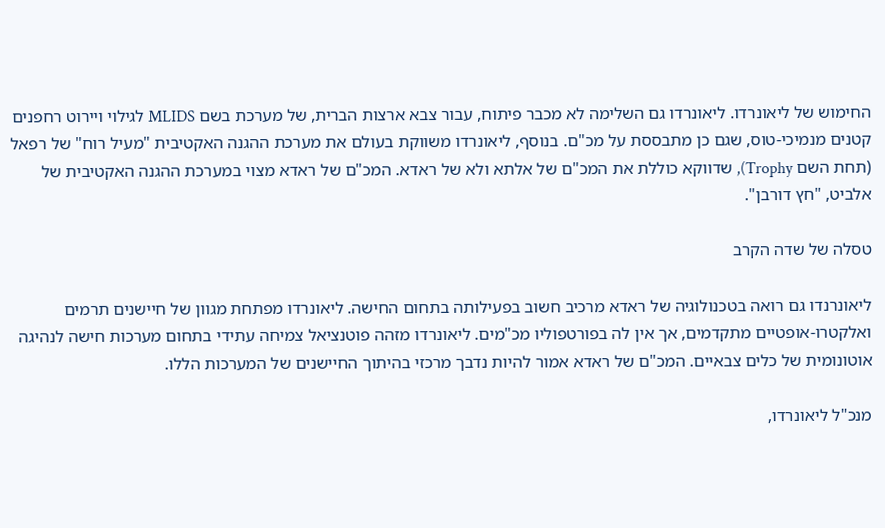החימוש של ליאונרדו. ליאונרדו גם השלימה לא מכבר פיתוח, עבור צבא ארצות הברית, של מערכת בשם MLIDS לגילוי ויירוט רחפנים קטנים מנמיכי-טוס, שגם כן מתבססת על מכ"ם. בנוסף, ליאונרדו משווקת בעולם את מערכת ההגנה האקטיבית "מעיל רוח" של רפאל (תחת השם Trophy), שדווקא כוללת את המכ"ם של אלתא ולא של ראדא. המכ"ם של ראדא מצוי במערכת ההגנה האקטיבית של אלביט, "חץ דורבן".

טסלה של שדה הקרב

ליאונרנדו גם רואה בטכנולוגיה של ראדא מרכיב חשוב בפעילותה בתחום החישה. ליאונרדו מפתחת מגוון של חיישנים תרמים ואלקטרו-אופטיים מתקדמים, אך אין לה בפורטפוליו מכ"מים. ליאונרדו מזהה פוטנציאל צמיחה עתידי בתחום מערכות חישה לנהיגה אוטונומית של כלים צבאיים. המכ"ם של ראדא אמור להיות נדבך מרכזי בהיתוך החיישנים של המערכות הללו.

מנכ"ל ליאונרדו,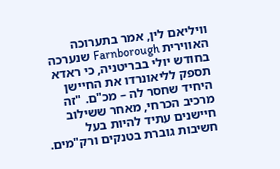וויליאם לין, אמר בתערוכה האווירית Farnborough שנערכה בחודש יולי בבריטניה, כי ראדא תספק לליאונרדו את החיישן היחיד שחסר לה – מכ"ם. "זה מרכיב הכרחי, מאחר ששילוב חיישנים עתיד להיות בעל חשיבות גוברת בטנקים ורק"מים.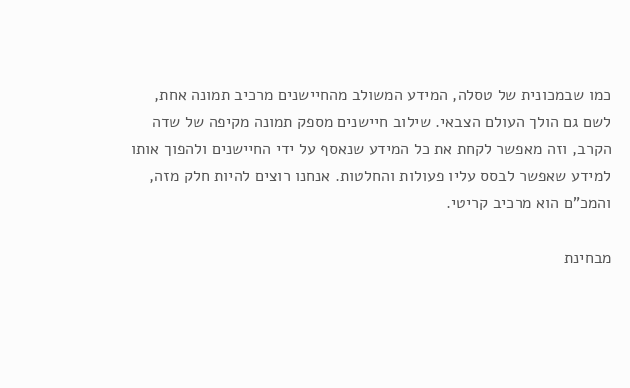כמו שבמכונית של טסלה, המידע המשולב מהחיישנים מרכיב תמונה אחת, לשם גם הולך העולם הצבאי. שילוב חיישנים מספק תמונה מקיפה של שדה הקרב, וזה מאפשר לקחת את כל המידע שנאסף על ידי החיישנים ולהפוך אותו למידע שאפשר לבסס עליו פעולות והחלטות. אנחנו רוצים להיות חלק מזה, והמכ"ם הוא מרכיב קריטי.

מבחינת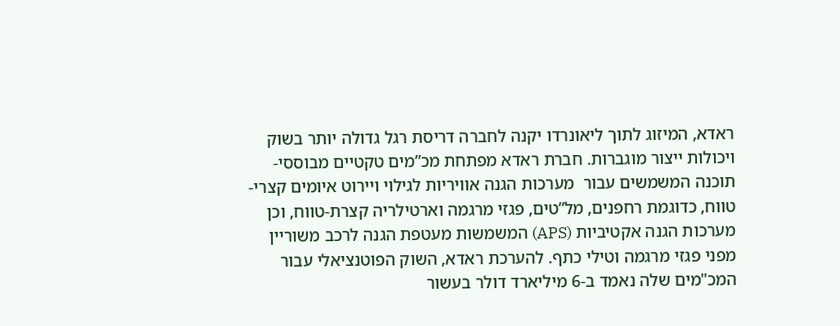ראדא, המיזוג לתוך ליאונרדו יקנה לחברה דריסת רגל גדולה יותר בשוק ויכולות ייצור מוגברות. חברת ראדא מפתחת מכ”מים טקטיים מבוססי-תוכנה המשמשים עבור  מערכות הגנה אוויריות לגילוי ויירוט איומים קצרי-טווח, כדוגמת רחפנים, מל”טים, פגזי מרגמה וארטילריה קצרת-טווח, וכן מערכות הגנה אקטיביות (APS) המשמשות מעטפת הגנה לרכב משוריין מפני פגזי מרגמה וטילי כתף. להערכת ראדא, השוק הפוטנציאלי עבור המכ"מים שלה נאמד ב-6 מיליארד דולר בעשור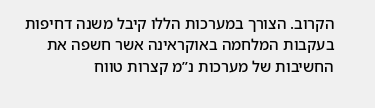הקרוב. הצורך במערכות הללו קיבל משנה דחיפות בעקבות המלחמה באוקראינה אשר חשפה את החשיבות של מערכות נ”מ קצרות טווח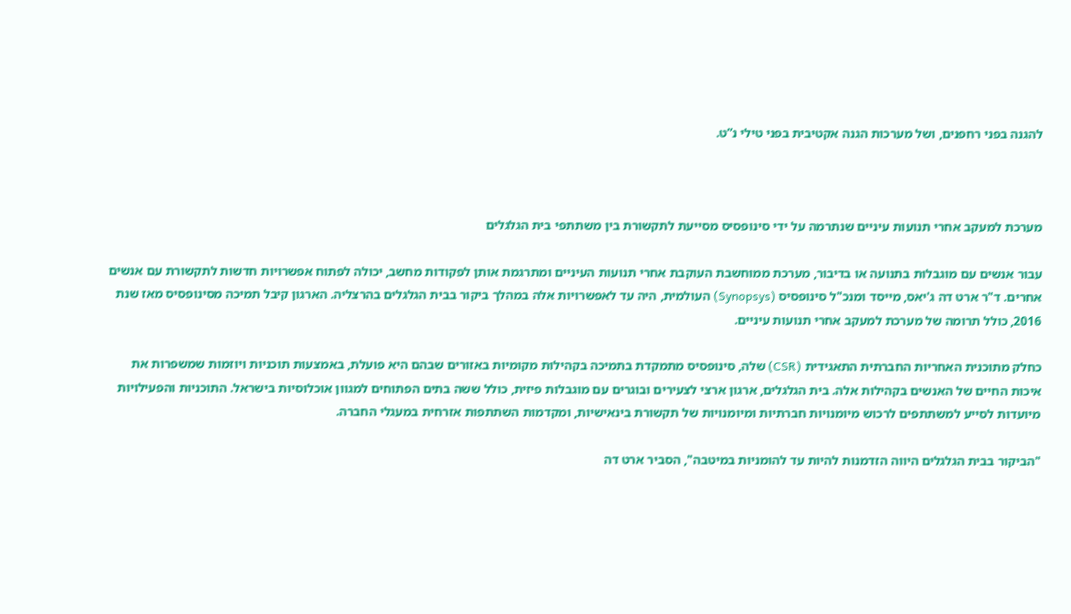להגנה בפני רחפנים, ושל מערכות הגנה אקטיבית בפני טילי נ”ט.



מערכת למעקב אחרי תנועות עיניים שנתרמה על ידי סינופסיס מסייעת לתקשורת בין משתתפי בית הגלגלים

עבור אנשים עם מוגבלות בתנועה או בדיבור, מערכת ממוחשבת העוקבת אחרי תנועות העיניים ומתרגמת אותן לפקודות מחשב, יכולה לפתוח אפשרויות חדשות לתקשורת עם אנשים אחרים. ד"ר ארט דה ג'יאס, מייסד ומנכ"ל סינופסיס (Synopsys) העולמית, היה עד לאפשרויות אלה במהלך ביקור בבית הגלגלים בהרצליה. הארגון קיבל תמיכה מסינופסיס מאז שנת 2016, כולל תרומה של מערכת למעקב אחרי תנועות עיניים.

כחלק מתוכנית האחריות החברתית התאגידית (CSR) שלה, סינופסיס מתמקדת בתמיכה בקהילות מקומיות באזורים שבהם היא פועלת, באמצעות תוכניות ויוזמות שמשפרות את איכות החיים של האנשים בקהילות אלה. בית הגלגלים, ארגון ארצי לצעירים ובוגרים עם מוגבלות פיזית, כולל ששה בתים הפתוחים למגוון אוכלוסיות בישראל. התוכניות והפעילויות מיועדות לסייע למשתתפים לרכוש מיומנויות חברתיות ומיומנויות של תקשורת בינאישיות, ומקדמות השתתפות אזרחית במעגלי החברה.

"הביקור בבית הגלגלים היווה הזדמנות להיות עד להומניות במיטבה", הסביר ארט דה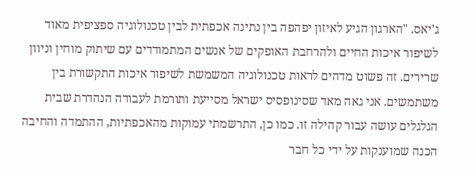ג'יאס. "הארגון הגיע לאיזון יפהפה בין נתינה אכפתית לבין טכנולוגיה ספציפית מאוד לשיפור איכות החיים ולהרחבת האופקים של אנשים המתמודדים עם שיתוק מוחין וניוון שרירים. זה פשוט מדהים לראות טכנולוגיה המשמשת לשיפור איכות התקשורת בין משתמשים. אני גאה מאד שסינופסיס ישראל מסייעת ותורמת לעבודה הנהדרת שבית הגלגלים עושה עבור קהילה זו. כמו כן, התרשמתי עמוקות מהאכפתיות, ההתמדה והחיבה הכנה שמוענקות על ידי כל חבר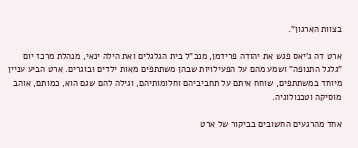בצוות הארגון".

ארט דה ג'יאס פגש את יהודה פרידמן, מנכ"ל בית הגלגלים ואת הילה ינאי, מנהלת מרכז יום "גלגל התנופה" ושמע מהם על הפעילויות שבהן משתתפים מאות ילדים ובוגרים. ארט הביע עניין מיוחד במשתתפים, שוחח איתם על תחביביהם וחלומותיהם, וגילה להם שגם הוא, כמותם, אוהב מוסיקה וטכנולוגיה.

אחד מהרגעים החשובים בביקור של ארט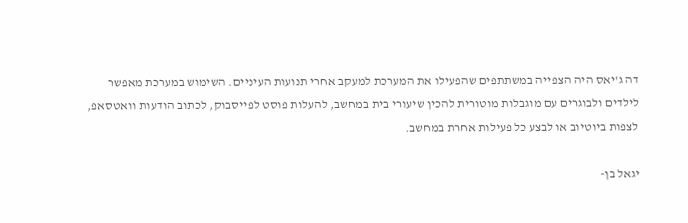דה ג'יאס היה הצפייה במשתתפים שהפעילו את המערכת למעקב אחרי תנועות העיניים. השימוש במערכת מאפשר לילדים ולבוגרים עם מוגבלות מוטורית להכין שיעורי בית במחשב, להעלות פוסט לפייסבוק, לכתוב הודעות וואטסאפ, לצפות ביוטיוב או לבצע כל פעילות אחרת במחשב.

יגאל בן-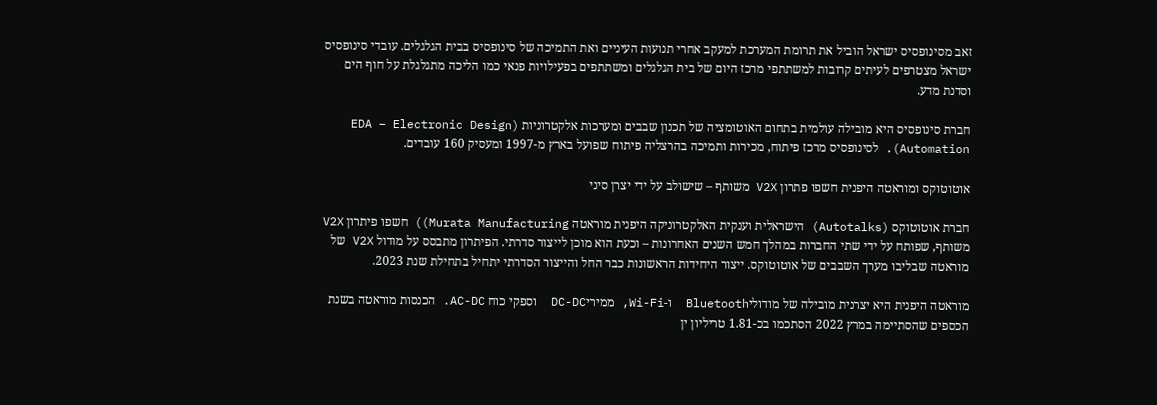זאב מסינופסיס ישראל הוביל את תרומת המערכת למעקב אחרי תנועות העיניים ואת התמיכה של סינופסיס בבית הגלגלים. עובדי סינופסיס ישראל מצטרפים לעיתים קרובות למשתתפי מרכז היום של בית הגלגלים ומשתתפים בפעילויות פנאי כמו הליכה מתגלגלת על חוף הים וסדנת מדע.

חברת סינופסיס היא מובילה עולמית בתחום האוטומציה של תכנון שבבים ומערכות אלקטרוניות (EDA – Electronic Design Automation). לסינופסיס מרכז פיתוח, מכירות ותמיכה בהרצליה פיתוח שפועל בארץ מ-1997 ומעסיק 160 עובדים.

אוטוטוקס ומוראטה היפנית חשפו פתרון V2X משותף – שישולב על ידי יצרן סיני

חברת אוטוטוקס (Autotalks) הישראלית וענקית האלקטרוניקה היפנית מוראטה Murata Manufacturing)) חשפו פיתרון V2X משותף, שפותח על ידי שתי החברות במהלך חמש השנים האחרונות – וכעת הוא מוכן לייצור סדרתי. הפיתרון מתבסס על מודול V2X של מוראטה שבליבו מערך השבבים של אוטוטוקס. ייצור היחידות הראשונות כבר החל והייצור הסדרתי יתחיל בתחילת שנת 2023.

מוראטה היפנית היא יצרנית מובילה של מודוליBluetooth  ו-Wi-Fi, ממיריDC-DC  וספקי כוח AC-DC. הכנסות מוראטה בשנת הכספים שהסתיימה במרץ 2022 הסתכמו בכ-1.81 טריליון ין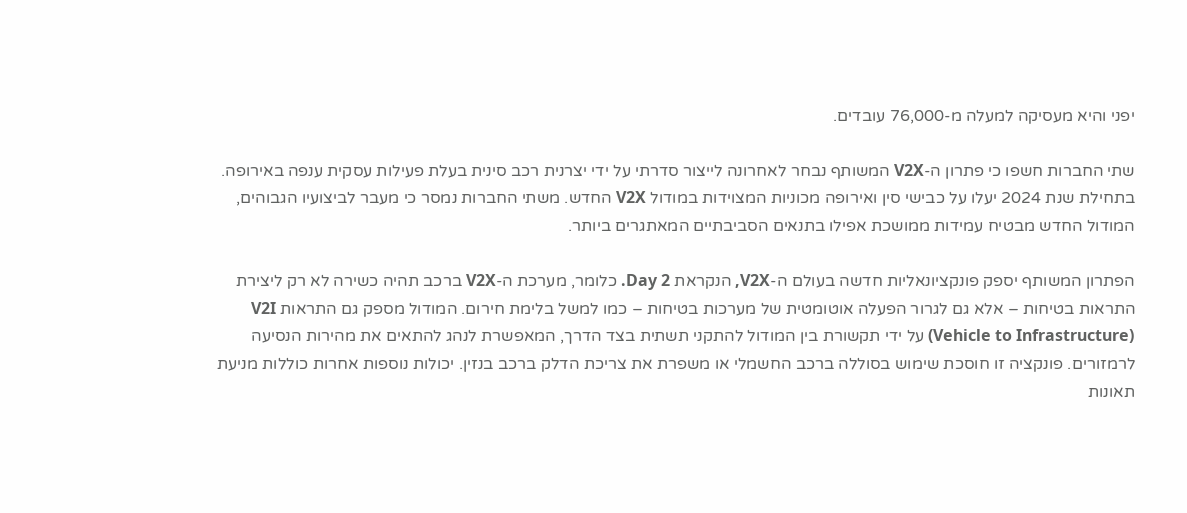יפני והיא מעסיקה למעלה מ-76,000 עובדים.

שתי החברות חשפו כי פתרון ה-V2X המשותף נבחר לאחרונה לייצור סדרתי על ידי יצרנית רכב סינית בעלת פעילות עסקית ענפה באירופה. בתחילת שנת 2024 יעלו על כבישי סין ואירופה מכוניות המצוידות במודול V2X החדש. משתי החברות נמסר כי מעבר לביצועיו הגבוהים, המודול החדש מבטיח עמידות ממושכת אפילו בתנאים הסביבתיים המאתגרים ביותר.

הפתרון המשותף יספק פונקציונאליות חדשה בעולם ה-V2X, הנקראת Day 2. כלומר, מערכת ה-V2X ברכב תהיה כשירה לא רק ליצירת התראות בטיחות – אלא גם לגרור הפעלה אוטומטית של מערכות בטיחות – כמו למשל בלימת חירום. המודול מספק גם התראות V2I (Vehicle to Infrastructure) על ידי תקשורת בין המודול להתקני תשתית בצד הדרך, המאפשרת לנהג להתאים את מהירות הנסיעה לרמזורים. פונקציה זו חוסכת שימוש בסוללה ברכב החשמלי או משפרת את צריכת הדלק ברכב בנזין. יכולות נוספות אחרות כוללות מניעת תאונות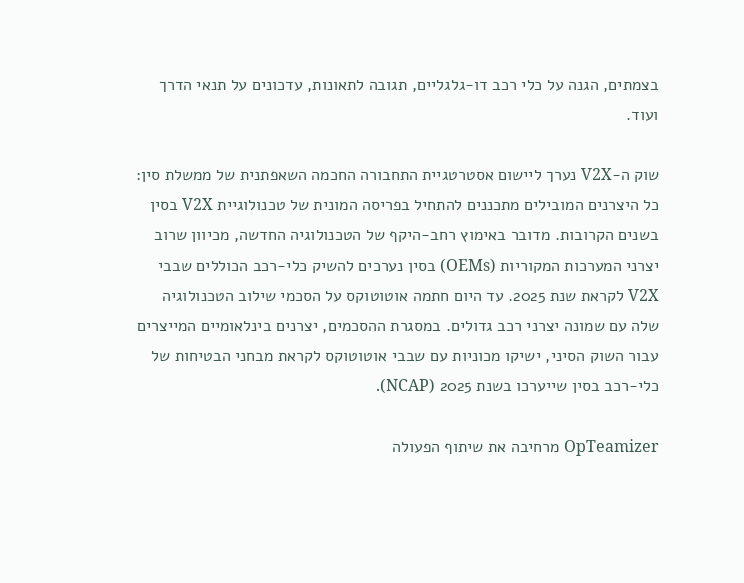בצמתים, הגנה על כלי רכב דו-גלגליים, תגובה לתאונות, עדכונים על תנאי הדרך ועוד.

שוק ה-V2X נערך ליישום אסטרטגיית התחבורה החכמה השאפתנית של ממשלת סין: כל היצרנים המובילים מתכננים להתחיל בפריסה המונית של טכנולוגיית V2X בסין בשנים הקרובות. מדובר באימוץ רחב-היקף של הטכנולוגיה החדשה, מכיוון שרוב יצרני המערכות המקוריות (OEMs) בסין נערכים להשיק כלי-רכב הכוללים שבבי V2X לקראת שנת 2025. עד היום חתמה אוטוטוקס על הסכמי שילוב הטכנולוגיה שלה עם שמונה יצרני רכב גדולים. במסגרת ההסכמים, יצרנים בינלאומיים המייצרים עבור השוק הסיני, ישיקו מכוניות עם שבבי אוטוטוקס לקראת מבחני הבטיחות של כלי-רכב בסין שייערכו בשנת 2025 (NCAP).

OpTeamizer מרחיבה את שיתוף הפעולה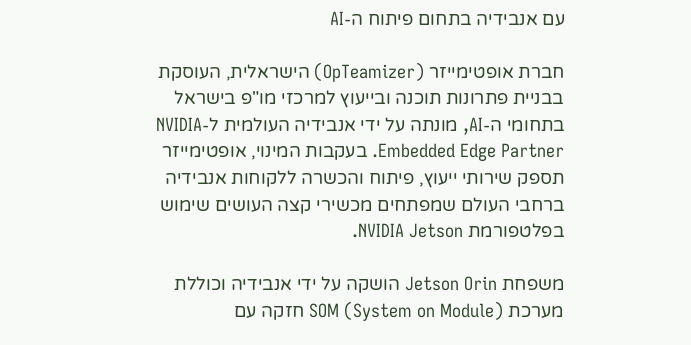עם אנבידיה בתחום פיתוח ה-AI

חברת אופטימייזר (OpTeamizer) הישראלית, העוסקת בבניית פתרונות תוכנה ובייעוץ למרכזי מו"פ בישראל בתחומי ה-AI, מונתה על ידי אנבידיה העולמית ל-NVIDIA Embedded Edge Partner. בעקבות המינוי, אופטימייזר תספק שירותי ייעוץ, פיתוח והכשרה ללקוחות אנבידיה ברחבי העולם שמפתחים מכשירי קצה העושים שימוש בפלטפורמת NVIDIA Jetson.

משפחת Jetson Orin הושקה על ידי אנבידיה וכוללת מערכת SOM (System on Module) חזקה עם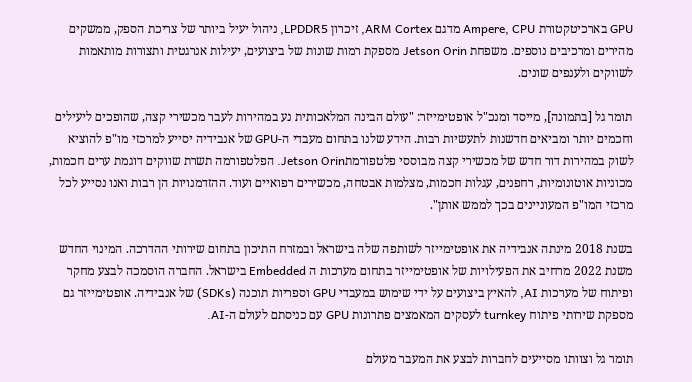GPU בארכיטקטורת Ampere, CPU מדגם ARM Cortex, זיכרון LPDDR5, ניהול יעיל ביותר של צריכת הספק, ממשקים מהירים ומרכיבים נוספים. משפחת Jetson Orin מספקת רמות שונות של ביצועים, יעילות אנרגטית ותצורות מותאמות לשווקים ולענפים שונים.

תומר גל [בתמונה], מייסד ומנכ"ל אופטימייזר: "עולם הבינה המלאכותית נע במהירות לעבר מכשירי קצה, שהופכים ליעילים וחכמים יותר ומביאים חדשנות לתעשיות רבות. הידע שלנו בתחום מעבדי ה-GPU של אנבידיה יסייע למרכזי מו"פ להוציא לשוק במהירות דור חדש של מכשירי קצה מבוססי פלטפורמתJetson Orin. הפלטפורמה תשרת שווקים דוגמת ערים חכמות, מכוניות אוטונומיות, רחפנים, עגלות חכמות, מצלמות אבטחה, מכשירים רפואיים ועוד. ההזדמנויות הן רבות ואנו נסייע לכל מרכזי המו"פ המעוניינים בכך לממש אותן".

בשנת 2018 מינתה אנבידיה את אופטימייזר לשותפה שלה בישראל ובמזרח התיכון בתחום שירותי ההדרכה. המינוי החדש משנת 2022 מרחיב את הפעילויות של אופטימייזר בתחום מערכות ה Embedded בישראל. החברה הוסמכה לבצע מחקר ופיתוח של מערכות AI, להאיץ ביצועים על ידי שימוש במעבדי GPU וספריות תוכנה (SDKs) של אנבידיה. אופטימייזר גם מספקת שירותי פיתוח turnkey לעסקים המאמצים פתרונות GPU עם כניסתם לעולם ה-AI.

תומר גל וצוותו מסייעים לחברות לבצע את המעבר מעולם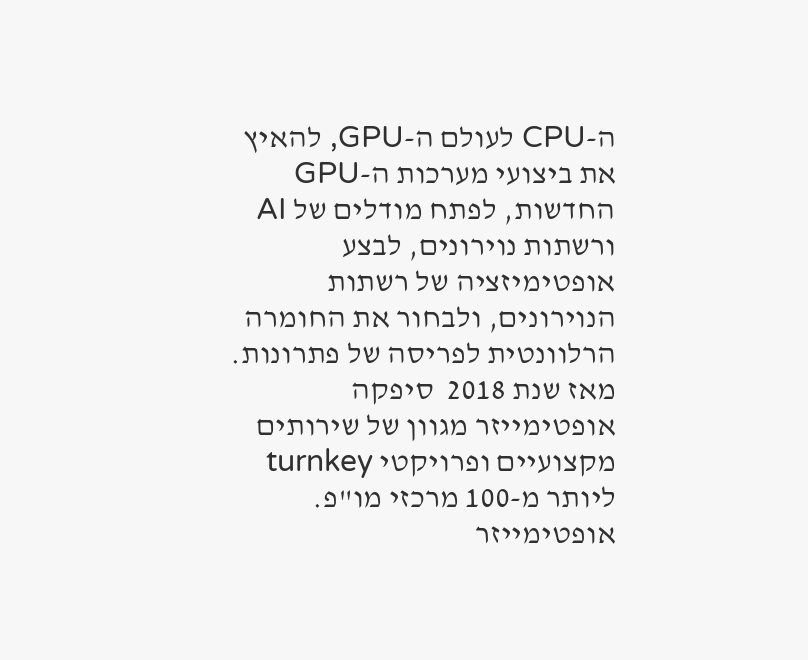ה-CPU לעולם ה-GPU, להאיץ את ביצועי מערכות ה-GPU החדשות, לפתח מודלים של AI ורשתות נוירונים, לבצע אופטימיזציה של רשתות הנוירונים, ולבחור את החומרה הרלוונטית לפריסה של פתרונות. מאז שנת 2018  סיפקה אופטימייזר מגוון של שירותים מקצועיים ופרויקטי turnkey ליותר מ-100 מרכזי מו"פ. אופטימייזר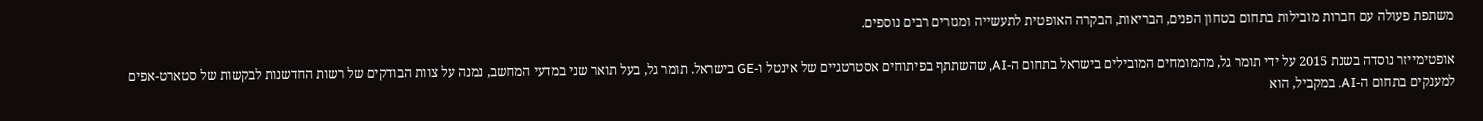משתפת פעולה עם חברות מובילות בתחום בטחון הפנים, הבריאות, הבקרה האופטית לתעשייה ומגזרים רבים נוספים.

אופטימייזר נוסדה בשנת 2015 על ידי תומר גל, מהמומחים המובילים בישראל בתחום ה-AI, שהשתתף בפיתוחים אסטרטגיים של אינטל ו-GE בישראל. תומר גל, בעל תואר שני במדעי המחשב, נמנה על צוות הבודקים של רשות החדשנות לבקשות של סטארט-אפים למענקים בתחום ה-AI. במקביל, הוא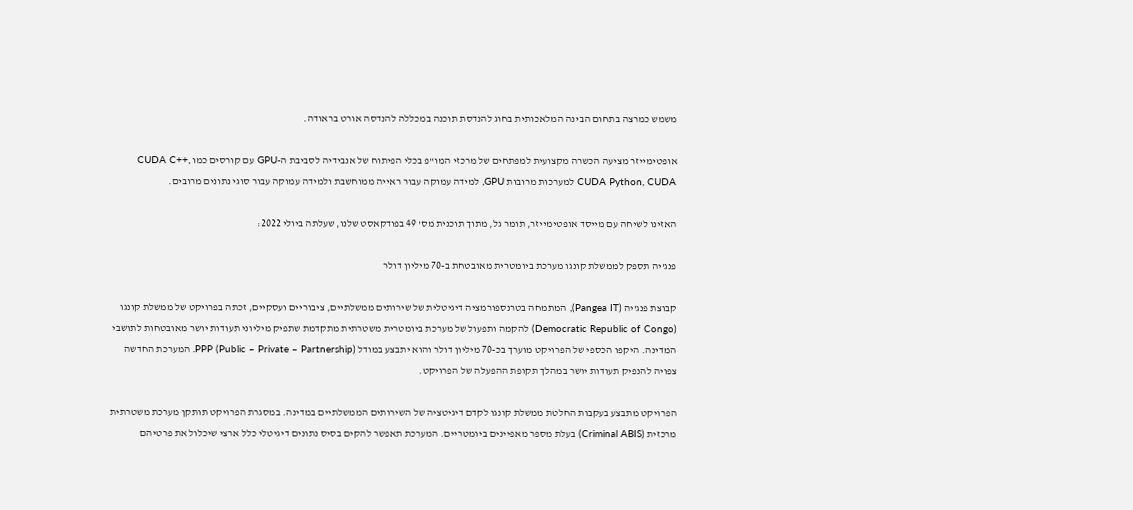משמש כמרצה בתחום הבינה המלאכותית בחוג להנדסת תוכנה במכללה להנדסה אורט בראודה.

אופטימייזר מציעה הכשרה מקצועית למפתחים של מרכזי המו"פ בכלי הפיתוח של אנבידיה לסביבת ה-GPU עם קורסים כמו CUDA C++, CUDA Python, CUDA למערכות מרובות GPU, למידה עמוקה עבור ראייה ממוחשבת ולמידה עמוקה עבור סוגי נתונים מרובים.

האזינו לשיחה עם מייסד אופטימייזר, תומר גל, מתוך תוכנית מס' 49 בפודקאסט שלנו, שעלתה ביולי 2022:

פנג'יה תספק לממשלת קונגו מערכת ביומטרית מאובטחת ב-70 מיליון דולר

קבוצת פנג'יה (Pangea IT), המתמחה בטרנספורמציה דיגיטלית של שירותים ממשלתיים, ציבוריים ועסקיים, זכתה בפרויקט של ממשלת קונגו (Democratic Republic of Congo) להקמה ותפעול של מערכת ביומטרית משטרתית מתקדמת שתפיק מיליוני תעודות יושר מאובטחות לתושבי המדינה. היקפו הכספי של הפרויקט מוערך בכ-70 מיליון דולר והוא יתבצע במודל PPP (Public – Private – Partnership). המערכת החדשה צפויה להנפיק תעודות יושר במהלך תקופת ההפעלה של הפרויקט.

הפרויקט מתבצע בעקבות החלטת ממשלת קונגו לקדם דיגיטציה של השירותים הממשלתיים במדינה. במסגרת הפרויקט תותקן מערכת משטרתית מרכזית (Criminal ABIS) בעלת מספר מאפיינים ביומטריים. המערכת תאפשר להקים בסיס נתונים דיגיטלי כלל ארצי שיכלול את פרטיהם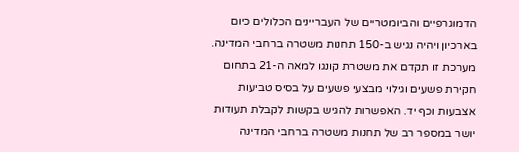הדמוגרפיים והביומטריים של העבריינים הכלולים כיום בארכיון ויהיה נגיש ב-150 תחנות משטרה ברחבי המדינה. מערכת זו תקדם את משטרת קונגו למאה ה-21 בתחום חקירת פשעים וגילוי מבצעי פשעים על בסיס טביעות אצבעות וכף יד. האפשרות להגיש בקשות לקבלת תעודות יושר במספר רב של תחנות משטרה ברחבי המדינה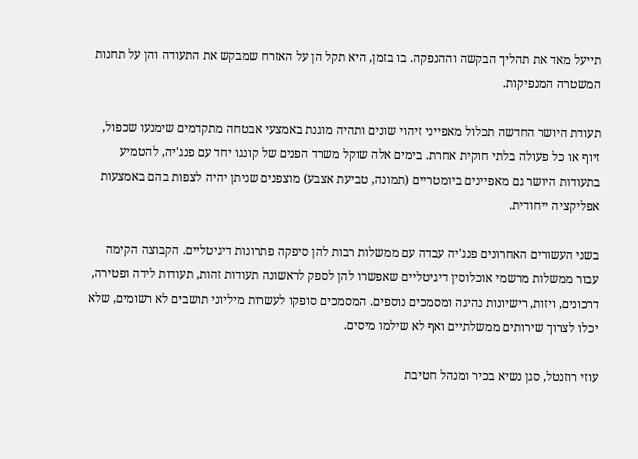תייעל מאד את תהליך הבקשה וההנפקה. בו בזמן, היא תקל הן על האזרח שמבקש את התעודה והן על תחנות המשטרה המנפיקות.

תעודת היושר החדשה תכלול מאפייני זיהוי שונים ותהיה מוגנת באמצעי אבטחה מתקדמים שימנעו שכפול, זיוף או כל פעולה בלתי חוקית אחרת. בימים אלה שוקל משרד הפנים של קונגו יחד עם פנג'יה, להטמיע בתעודות היושר גם מאפיינים ביומטריים (תמונה, טביעת אצבע) מוצפנים שניתן יהיה לצפות בהם באמצעות אפליקציה ייחודית.

בשני העשורים האחרונים פנג'יה עבדה עם ממשלות רבות להן סיפקה פתרונות דיגיטליים. הקבוצה הקימה עבור ממשלות מרשמי אוכלוסין דיגיטליים שאפשרו להן לספק לראשונה תעודות זהות, תעודות לידה ופטירה, דרכונים, ויזות, רישיונות נהיגה ומסמכים נוספים. המסמכים סופקו לעשרות מיליוני תושבים לא רשומים, שלא יכלו לצרוך שירותים ממשלתיים ואף לא שילמו מיסים.

עוזי רוזנטל, סגן נשיא בכיר ומנהל חטיבת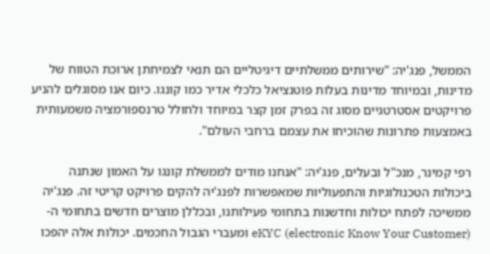הממשל, פנג'יה: "שירותים ממשלתיים דיגיטליים הם תנאי לצמיחתן ארוכת הטווח של מדינות, ובמיוחד מדינות בעלות פוטנציאל כלכלי אדיר כמו קונגו. כיום אנו מסוגלים להניע פרויקטים אסטרטגיים מסוג זה בפרק זמן קצר במיוחד ולחולל טרנספורמציה משמעותית באמצעות פתרונות שהוכיחו את עצמם ברחבי העולם".

רפי קמינר, מנכ"ל ובעלים, פנג'יה: "אנחנו מודים לממשלת קונגו על האמון שנתנה ביכולות הטכנולוגיות והתפעוליות שמאפשרות לפנג'יה להקים פרויקט קריטי זה. פנג'יה ממשיכה לפתח יכולות וחדשנות בתחומי פעילותנו, ובכללן מוצרים חדשים בתחומי ה-eKYC (electronic Know Your Customer) ומעברי הגבול החכמים. יכולות אלה יהפכו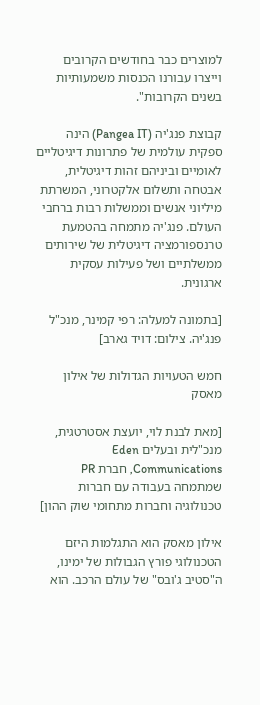למוצרים כבר בחודשים הקרובים וייצרו עבורנו הכנסות משמעותיות בשנים הקרובות".

קבוצת פנג'יה (Pangea IT) הינה ספקית עולמית של פתרונות דיגיטליים לאומיים וביניהם זהות דיגיטלית, אבטחה ותשלום אלקטרוני, המשרתת מיליוני אנשים וממשלות רבות ברחבי העולם. פנג'יה מתמחה בהטמעת טרנספורמציה דיגיטלית של שירותים ממשלתיים ושל פעילות עסקית ארגונית.

[בתמונה למעלה: רפי קמינר, מנכ"ל פנג'יה. צילום: דויד גארב]

חמש הטעויות הגדולות של אילון מאסק

[מאת לבנת לוי, יועצת אסטרטגית, מנכ"לית ובעלים Eden Communications, חברת PR שמתמחה בעבודה עם חברות טכנולוגיה וחברות מתחומי שוק ההון]

אילון מאסק הוא התגלמות היזם הטכנולוגי פורץ הגבולות של ימינו, ה"סטיב ג'ובס" של עולם הרכב. הוא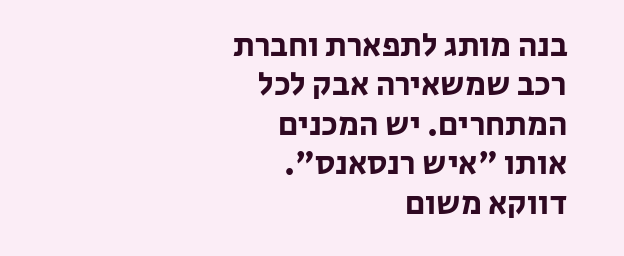בנה מותג לתפארת וחברת רכב שמשאירה אבק לכל המתחרים. יש המכנים אותו "איש רנסאנס". דווקא משום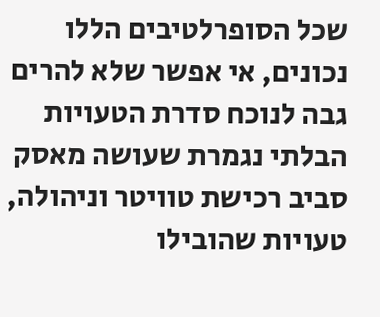שכל הסופרלטיבים הללו נכונים, אי אפשר שלא להרים גבה לנוכח סדרת הטעויות הבלתי נגמרת שעושה מאסק סביב רכישת טוויטר וניהולה, טעויות שהובילו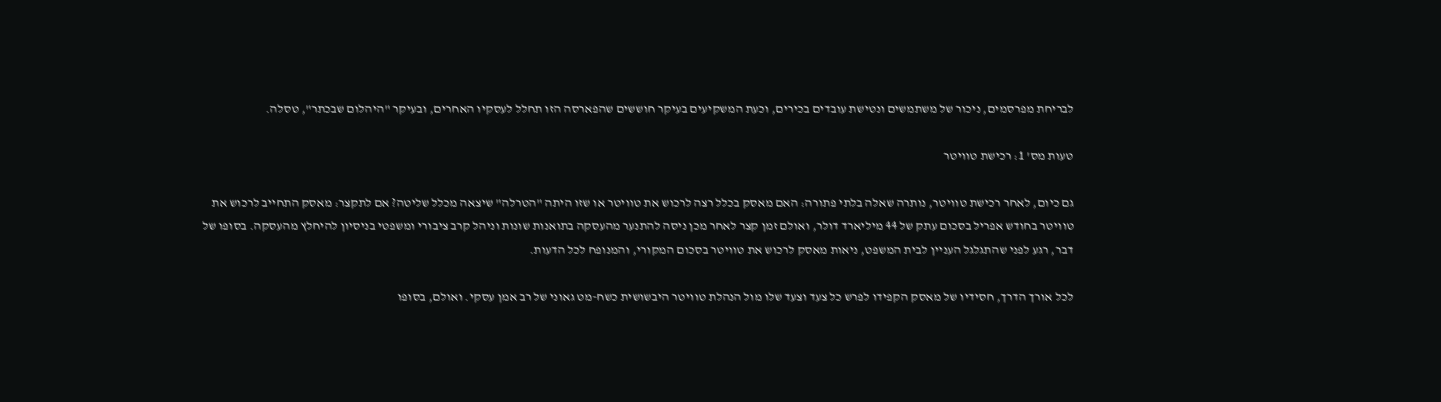לבריחת מפרסמים, ניכור של משתמשים ונטישת עובדים בכירים, וכעת המשקיעים בעיקר חוששים שהפארסה הזו תחלל לעסקיו האחרים, ובעיקר "היהלום שבכתר", טסלה.

טעות מס' 1: רכישת טוויטר

גם כיום, לאחר רכישת טוויטר, נותרה שאלה בלתי פתורה: האם מאסק בכלל רצה לרכוש את טוויטר או שזו היתה "הטרלה" שיצאה מכלל שליטה? אם לתקצר: מאסק התחייב לרכוש את טוויטר בחודש אפריל בסכום עתק של 44 מיליארד דולר, ואולם זמן קצר לאחר מכן ניסה להתנער מהעסקה בתואנות שונות וניהל קרב ציבורי ומשפטי בניסיון להיחלץ מהעסקה. בסופו של דבר, רגע לפני שהתגלגל העניין לבית המשפט, ניאות מאסק לרכוש את טוויטר בסכום המקורי, והמנופח לכל הדעות.

לכל אורך הדרך, חסידיו של מאסק הקפידו לפרש כל צעד וצעד שלו מול הנהלת טוויטר היבשושית כשח-מט גאוני של רב אמן עסקי. ואולם, בסופו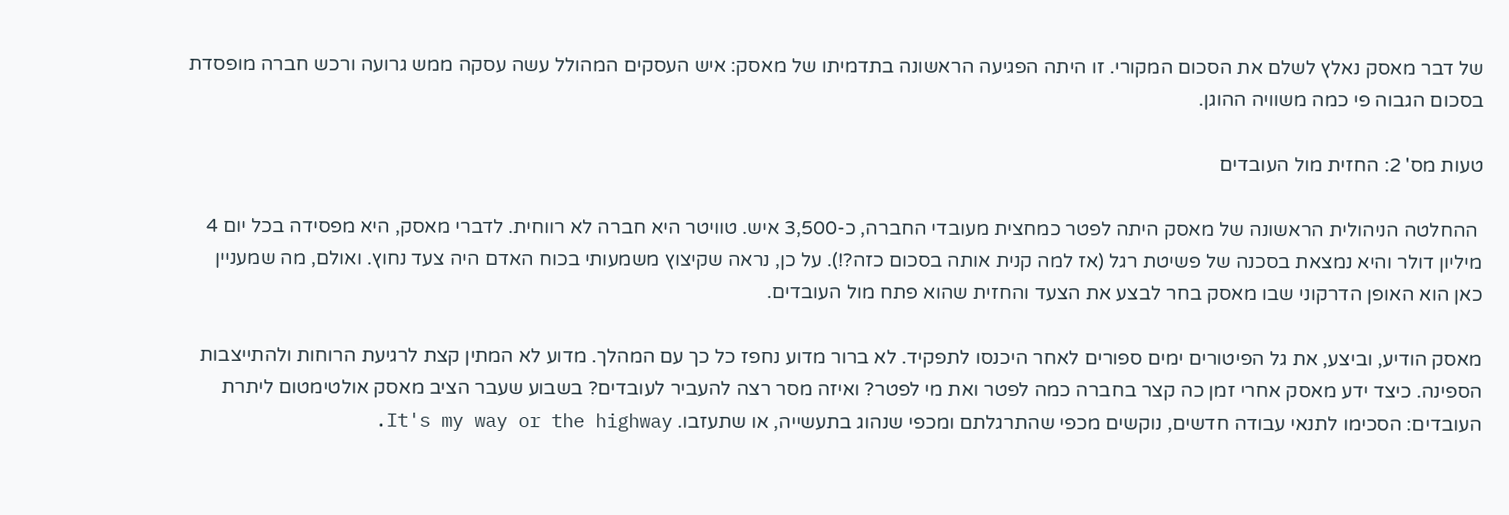של דבר מאסק נאלץ לשלם את הסכום המקורי. זו היתה הפגיעה הראשונה בתדמיתו של מאסק: איש העסקים המהולל עשה עסקה ממש גרועה ורכש חברה מופסדת בסכום הגבוה פי כמה משוויה ההוגן.

טעות מס' 2: החזית מול העובדים

 ההחלטה הניהולית הראשונה של מאסק היתה לפטר כמחצית מעובדי החברה, כ-3,500 איש. טוויטר היא חברה לא רווחית. לדברי מאסק, היא מפסידה בכל יום 4 מיליון דולר והיא נמצאת בסכנה של פשיטת רגל (אז למה קנית אותה בסכום כזה?!). על כן, נראה שקיצוץ משמעותי בכוח האדם היה צעד נחוץ. ואולם, מה שמעניין כאן הוא האופן הדרקוני שבו מאסק בחר לבצע את הצעד והחזית שהוא פתח מול העובדים.

מאסק הודיע, וביצע, את גל הפיטורים ימים ספורים לאחר היכנסו לתפקיד. לא ברור מדוע נחפז כל כך עם המהלך. מדוע לא המתין קצת לרגיעת הרוחות ולהתייצבות הספינה. כיצד ידע מאסק אחרי זמן כה קצר בחברה כמה לפטר ואת מי לפטר? ואיזה מסר רצה להעביר לעובדים? בשבוע שעבר הציב מאסק אולטימטום ליתרת העובדים: הסכימו לתנאי עבודה חדשים, נוקשים מכפי שהתרגלתם ומכפי שנהוג בתעשייה, או שתעזבו. It's my way or the highway.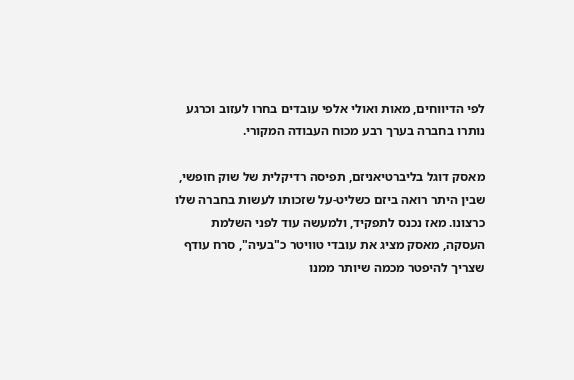לפי הדיווחים, מאות ואולי אלפי עובדים בחרו לעזוב וכרגע נותרו בחברה בערך רבע מכוח העבודה המקורי.

מאסק דוגל בליברטיאניזם, תפיסה רדיקלית של שוק חופשי, שבין היתר רואה ביזם כשליט-על שזכותו לעשות בחברה שלו כרצונו. מאז נכנס לתפקיד, ולמעשה עוד לפני השלמת העסקה, מאסק מציג את עובדי טוויטר כ"בעיה", סרח עודף שצריך להיפטר מכמה שיותר ממנו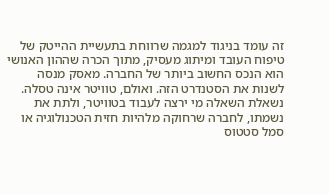זה עומד בניגוד למגמה שרווחת בתעשיית ההייטק של טיפוח העובד ומיתוג מעסיק, מתוך הכרה שההון האנושי הוא הנכס החשוב ביותר של החברה. מאסק מנסה לשנות את הסטנדרט הזה. ואולם, טוויטר אינה טסלה. נשאלת השאלה מי ירצה לעבוד בטוויטר, ולתת את נשמתו, לחברה שרחוקה מלהיות חזית הטכנולוגיה או סמל סטטוס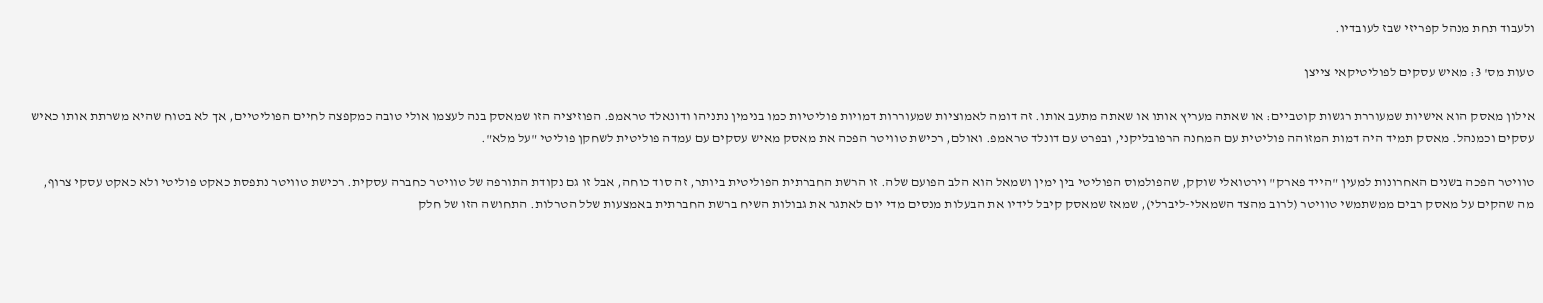ולעבוד תחת מנהל קפריזי שבז לעובדיו.

טעות מס' 3: מאיש עסקים לפוליטיקאי צייצן

אילון מאסק הוא אישיות שמעוררת רגשות קוטביים: או שאתה מעריץ אותו או שאתה מתעב אותו. זה דומה לאמוציות שמעוררות דמויות פוליטיות כמו בנימין נתניהו ודונאלד טראמפ. הפוזיציה הזו שמאסק בנה לעצמו אולי טובה כמקפצה לחיים הפוליטיים, אך לא בטוח שהיא משרתת אותו כאיש עסקים וכמנהל. מאסק תמיד היה דמות המזוהה פוליטית עם המחנה הרפובליקני, ובפרט עם דונלד טראמפ. ואולם, רכישת טוויטר הפכה את מאסק מאיש עסקים עם עמדה פוליטית לשחקן פוליטי "על מלא".

טוויטר הפכה בשנים האחרונות למעין "הייד פארק" וירטואלי שוקק, שהפולמוס הפוליטי בין ימין ושמאל הוא הלב הפועם שלה. זו הרשת החברתית הפוליטית ביותר, זה סוד כוחה, אבל זו גם נקודת התורפה של טוויטר כחברה עסקית. רכישת טוויטר נתפסת כאקט פוליטי ולא כאקט עסקי צרוף, מה שהקים על מאסק רבים ממשתמשי טוויטר (לרוב מהצד השמאלי-ליברלי), שמאז שמאסק קיבל לידיו את הבעלות מנסים מדי יום לאתגר את גבולות השיח ברשת החברתית באמצעות שלל הטרלות. התחושה הזו של חלק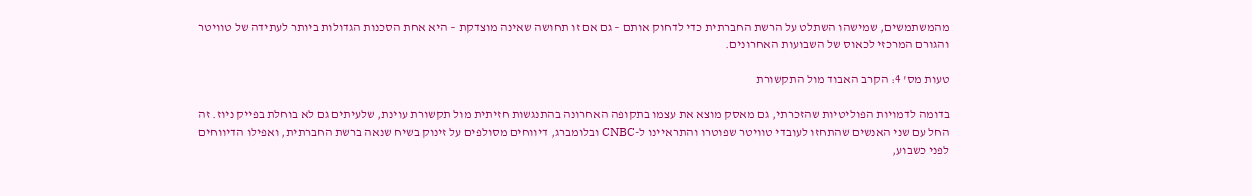מהמשתמשים, שמישהו השתלט על הרשת החברתית כדי לדחוק אותם – גם אם זו תחושה שאינה מוצדקת – היא אחת הסכנות הגדולות ביותר לעתידה של טוויטר והגורם המרכזי לכאוס של השבועות האחרונים.

טעות מס' 4: הקרב האבוד מול התקשורת

בדומה לדמויות הפוליטיות שהזכרתי, גם מאסק מוצא את עצמו בתקופה האחרונה בהתנגשות חזיתית מול תקשורת עוינת, שלעיתים גם לא בוחלת בפייק ניוז. זה החל עם שני האנשים שהתחזו לעובדי טוויטר שפוטרו והתראיינו ל-CNBC ובלומברג, דיווחים מסולפים על זינוק בשיח שנאה ברשת החברתית, ואפילו הדיווחים לפני כשבוע,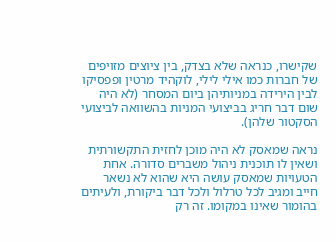שקישרו, כנראה שלא בצדק, בין ציוצים מזויפים של חברות כמו אילי לילי, לוקהיד מרטין ופפסיקו לבין הירידה במניותיהן ביום המסחר (לא היה שום דבר חריג בביצועי המניות בהשוואה לביצועי הסקטור שלהן).

נראה שמאסק לא היה מוכן לחזית התקשורתית ושאין לו תוכנית ניהול משברים סדורה. אחת הטעויות שמאסק עושה היא שהוא לא נשאר חייב ומגיב לכל טרלול ולכל דבר ביקורת, ולעיתים בהומור שאינו במקומו. זה רק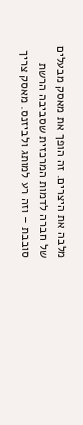מלבה את היצרים. זה הופך את מאסק מבעלים של חברה לדמות המרכזית שסביבה הרשת סובבת – וזה רע למותג ולביזנס. מאסק צריך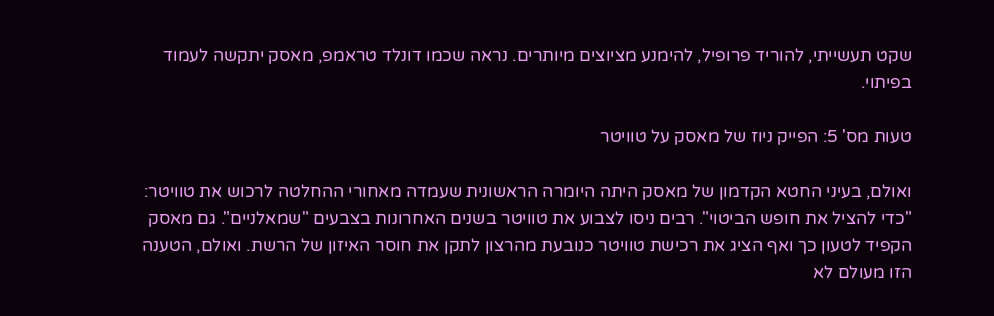שקט תעשייתי, להוריד פרופיל, להימנע מציוצים מיותרים. נראה שכמו דונלד טראמפ, מאסק יתקשה לעמוד בפיתוי.

טעות מס' 5: הפייק ניוז של מאסק על טוויטר

ואולם, בעיני החטא הקדמון של מאסק היתה היומרה הראשונית שעמדה מאחורי ההחלטה לרכוש את טוויטר: "כדי להציל את חופש הביטוי". רבים ניסו לצבוע את טוויטר בשנים האחרונות בצבעים "שמאלניים". גם מאסק הקפיד לטעון כך ואף הציג את רכישת טוויטר כנובעת מהרצון לתקן את חוסר האיזון של הרשת. ואולם, הטענה הזו מעולם לא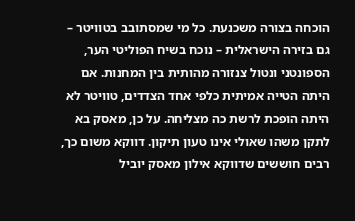הוכחה בצורה משכנעת. כל מי שמסתובב בטוויטר – גם בזירה הישראלית – נוכח בשיח הפוליטי הער, הספונטני ונטול צנזורה מהותית בין המחנות. אם היתה הטייה אמיתית כלפי אחד הצדדים, טוויטר לא היתה הופכת לרשת כה מצליחה. על כן, מאסק בא לתקן משהו שאולי אינו טעון תיקון. דווקא משום כך, רבים חוששים שדווקא אילון מאסק יוביל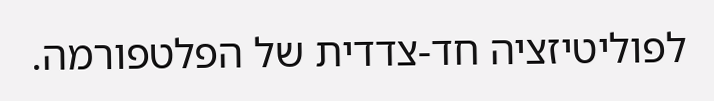לפוליטיזציה חד-צדדית של הפלטפורמה.